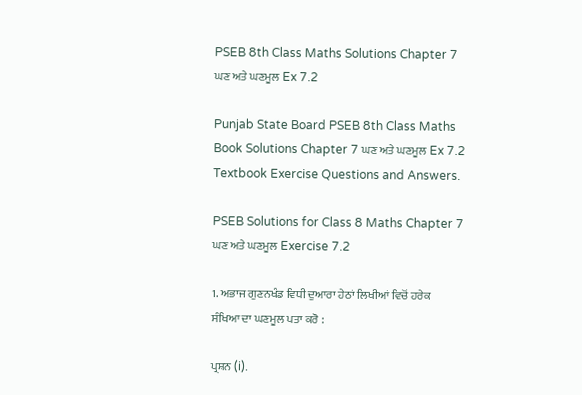PSEB 8th Class Maths Solutions Chapter 7 ਘਣ ਅਤੇ ਘਣਮੂਲ Ex 7.2

Punjab State Board PSEB 8th Class Maths Book Solutions Chapter 7 ਘਣ ਅਤੇ ਘਣਮੂਲ Ex 7.2 Textbook Exercise Questions and Answers.

PSEB Solutions for Class 8 Maths Chapter 7 ਘਣ ਅਤੇ ਘਣਮੂਲ Exercise 7.2

1. ਅਭਾਜ ਗੁਣਨਖੰਡ ਵਿਧੀ ਦੁਆਰਾ ਹੇਠਾਂ ਲਿਖੀਆਂ ਵਿਚੋਂ ਹਰੇਕ ਸੰਖਿਆ ਦਾ ਘਣਮੂਲ ਪਤਾ ਕਰੋ :

ਪ੍ਰਸ਼ਨ (i).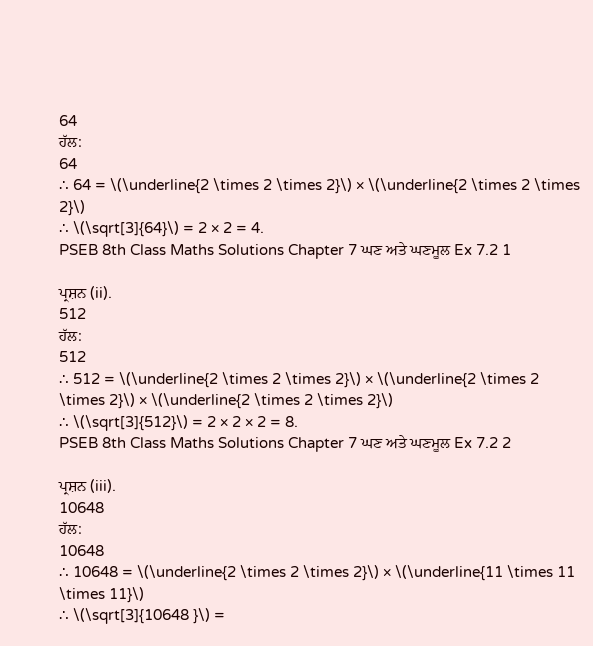64
ਹੱਲ:
64
∴ 64 = \(\underline{2 \times 2 \times 2}\) × \(\underline{2 \times 2 \times 2}\)
∴ \(\sqrt[3]{64}\) = 2 × 2 = 4.
PSEB 8th Class Maths Solutions Chapter 7 ਘਣ ਅਤੇ ਘਣਮੂਲ Ex 7.2 1

ਪ੍ਰਸ਼ਨ (ii).
512
ਹੱਲ:
512
∴ 512 = \(\underline{2 \times 2 \times 2}\) × \(\underline{2 \times 2 \times 2}\) × \(\underline{2 \times 2 \times 2}\)
∴ \(\sqrt[3]{512}\) = 2 × 2 × 2 = 8.
PSEB 8th Class Maths Solutions Chapter 7 ਘਣ ਅਤੇ ਘਣਮੂਲ Ex 7.2 2

ਪ੍ਰਸ਼ਨ (iii).
10648
ਹੱਲ:
10648
∴ 10648 = \(\underline{2 \times 2 \times 2}\) × \(\underline{11 \times 11 \times 11}\)
∴ \(\sqrt[3]{10648 }\) =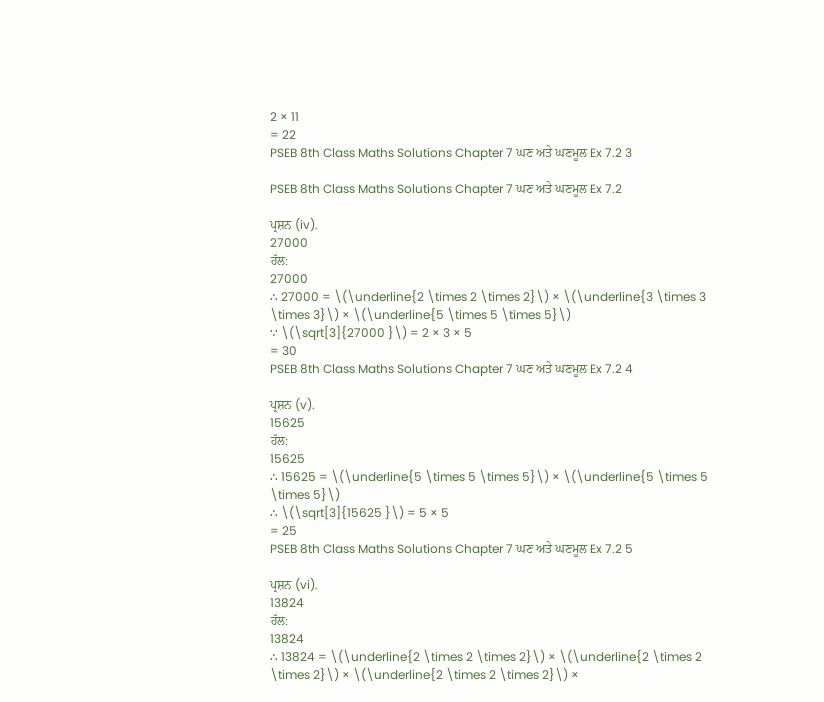2 × 11
= 22
PSEB 8th Class Maths Solutions Chapter 7 ਘਣ ਅਤੇ ਘਣਮੂਲ Ex 7.2 3

PSEB 8th Class Maths Solutions Chapter 7 ਘਣ ਅਤੇ ਘਣਮੂਲ Ex 7.2

ਪ੍ਰਸ਼ਨ (iv).
27000
ਹੱਲ:
27000
∴ 27000 = \(\underline{2 \times 2 \times 2}\) × \(\underline{3 \times 3 \times 3}\) × \(\underline{5 \times 5 \times 5}\)
∵ \(\sqrt[3]{27000 }\) = 2 × 3 × 5
= 30
PSEB 8th Class Maths Solutions Chapter 7 ਘਣ ਅਤੇ ਘਣਮੂਲ Ex 7.2 4

ਪ੍ਰਸ਼ਨ (v).
15625
ਹੱਲ:
15625
∴ 15625 = \(\underline{5 \times 5 \times 5}\) × \(\underline{5 \times 5 \times 5}\)
∴ \(\sqrt[3]{15625 }\) = 5 × 5
= 25
PSEB 8th Class Maths Solutions Chapter 7 ਘਣ ਅਤੇ ਘਣਮੂਲ Ex 7.2 5

ਪ੍ਰਸ਼ਨ (vi).
13824
ਹੱਲ:
13824
∴ 13824 = \(\underline{2 \times 2 \times 2}\) × \(\underline{2 \times 2 \times 2}\) × \(\underline{2 \times 2 \times 2}\) ×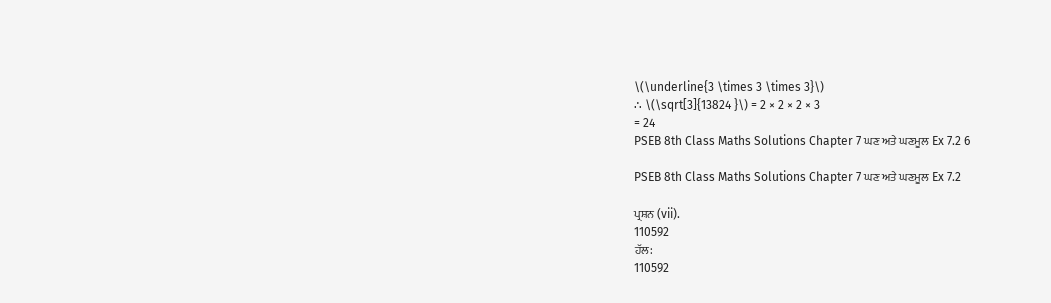\(\underline{3 \times 3 \times 3}\)
∴ \(\sqrt[3]{13824 }\) = 2 × 2 × 2 × 3
= 24
PSEB 8th Class Maths Solutions Chapter 7 ਘਣ ਅਤੇ ਘਣਮੂਲ Ex 7.2 6

PSEB 8th Class Maths Solutions Chapter 7 ਘਣ ਅਤੇ ਘਣਮੂਲ Ex 7.2

ਪ੍ਰਸ਼ਨ (vii).
110592
ਹੱਲ:
110592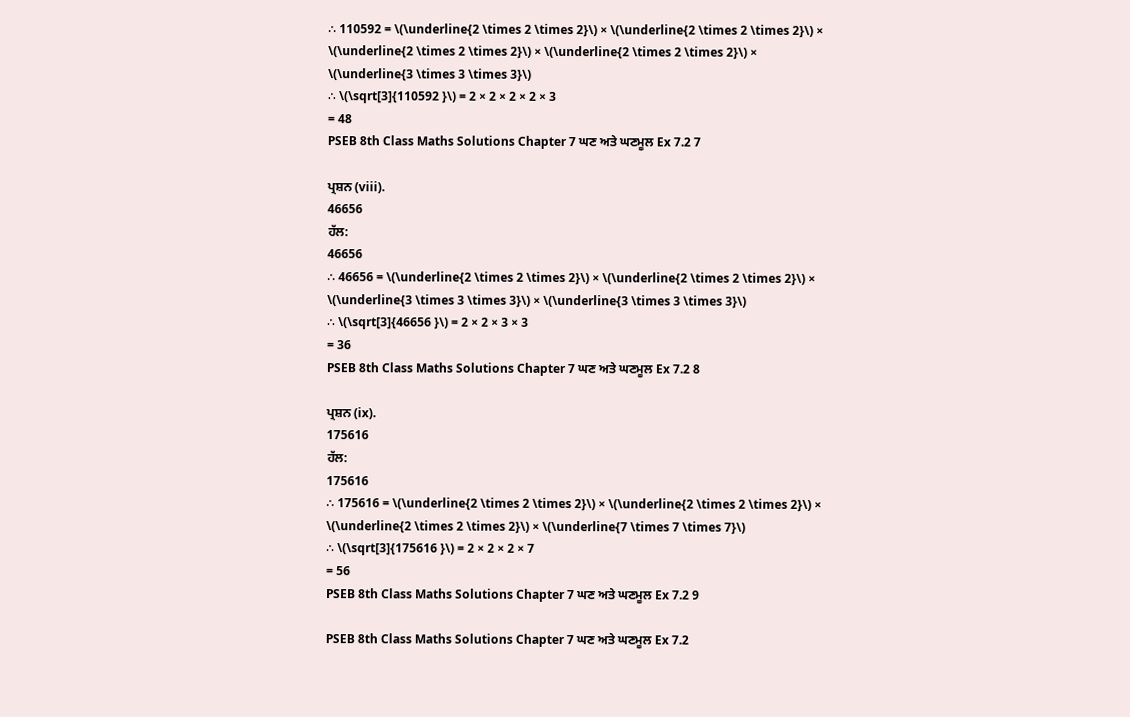∴ 110592 = \(\underline{2 \times 2 \times 2}\) × \(\underline{2 \times 2 \times 2}\) × \(\underline{2 \times 2 \times 2}\) × \(\underline{2 \times 2 \times 2}\) × \(\underline{3 \times 3 \times 3}\)
∴ \(\sqrt[3]{110592 }\) = 2 × 2 × 2 × 2 × 3
= 48
PSEB 8th Class Maths Solutions Chapter 7 ਘਣ ਅਤੇ ਘਣਮੂਲ Ex 7.2 7

ਪ੍ਰਸ਼ਨ (viii).
46656
ਹੱਲ:
46656
∴ 46656 = \(\underline{2 \times 2 \times 2}\) × \(\underline{2 \times 2 \times 2}\) × \(\underline{3 \times 3 \times 3}\) × \(\underline{3 \times 3 \times 3}\)
∴ \(\sqrt[3]{46656 }\) = 2 × 2 × 3 × 3
= 36
PSEB 8th Class Maths Solutions Chapter 7 ਘਣ ਅਤੇ ਘਣਮੂਲ Ex 7.2 8

ਪ੍ਰਸ਼ਨ (ix).
175616
ਹੱਲ:
175616
∴ 175616 = \(\underline{2 \times 2 \times 2}\) × \(\underline{2 \times 2 \times 2}\) × \(\underline{2 \times 2 \times 2}\) × \(\underline{7 \times 7 \times 7}\)
∴ \(\sqrt[3]{175616 }\) = 2 × 2 × 2 × 7
= 56
PSEB 8th Class Maths Solutions Chapter 7 ਘਣ ਅਤੇ ਘਣਮੂਲ Ex 7.2 9

PSEB 8th Class Maths Solutions Chapter 7 ਘਣ ਅਤੇ ਘਣਮੂਲ Ex 7.2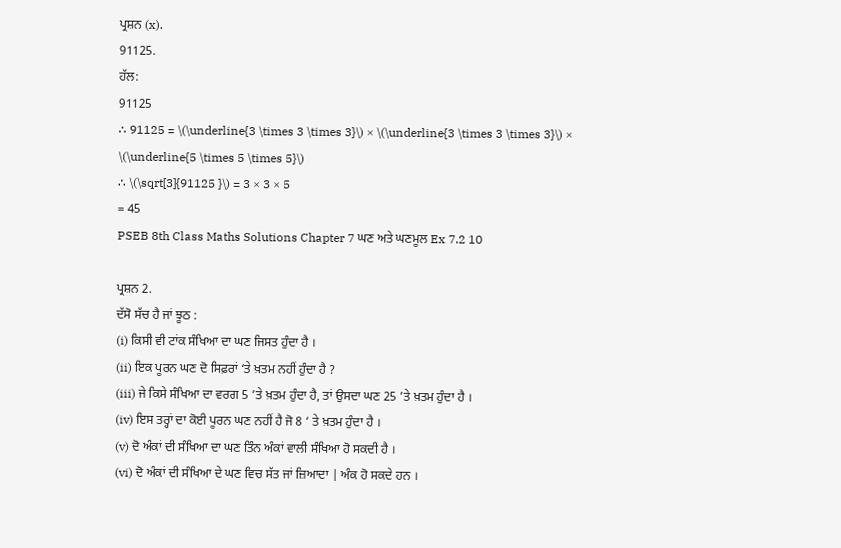ਪ੍ਰਸ਼ਨ (x).
91125.
ਹੱਲ:
91125
∴ 91125 = \(\underline{3 \times 3 \times 3}\) × \(\underline{3 \times 3 \times 3}\) × \(\underline{5 \times 5 \times 5}\)
∴ \(\sqrt[3]{91125 }\) = 3 × 3 × 5
= 45
PSEB 8th Class Maths Solutions Chapter 7 ਘਣ ਅਤੇ ਘਣਮੂਲ Ex 7.2 10

ਪ੍ਰਸ਼ਨ 2.
ਦੱਸੋ ਸੱਚ ਹੈ ਜਾਂ ਝੂਠ :
(i) ਕਿਸੀ ਵੀ ਟਾਂਕ ਸੰਖਿਆ ਦਾ ਘਣ ਜਿਸਤ ਹੁੰਦਾ ਹੈ ।
(ii) ਇਕ ਪੂਰਨ ਘਣ ਦੋ ਸਿਫ਼ਰਾਂ ‘ਤੇ ਖ਼ਤਮ ਨਹੀਂ ਹੁੰਦਾ ਹੈ ?
(iii) ਜੇ ਕਿਸੇ ਸੰਖਿਆ ਦਾ ਵਰਗ 5 ’ਤੇ ਖ਼ਤਮ ਹੁੰਦਾ ਹੈ, ਤਾਂ ਉਸਦਾ ਘਣ 25 ’ਤੇ ਖ਼ਤਮ ਹੁੰਦਾ ਹੈ ।
(iv) ਇਸ ਤਰ੍ਹਾਂ ਦਾ ਕੋਈ ਪੂਰਨ ਘਣ ਨਹੀਂ ਹੈ ਜੋ 8 ‘ ਤੇ ਖ਼ਤਮ ਹੁੰਦਾ ਹੈ ।
(v) ਦੋ ਅੰਕਾਂ ਦੀ ਸੰਖਿਆ ਦਾ ਘਣ ਤਿੰਨ ਅੰਕਾਂ ਵਾਲੀ ਸੰਖਿਆ ਹੋ ਸਕਦੀ ਹੈ ।
(vi) ਦੋ ਅੰਕਾਂ ਦੀ ਸੰਖਿਆ ਦੇ ਘਣ ਵਿਚ ਸੱਤ ਜਾਂ ਜ਼ਿਆਦਾ | ਅੰਕ ਹੋ ਸਕਦੇ ਹਨ ।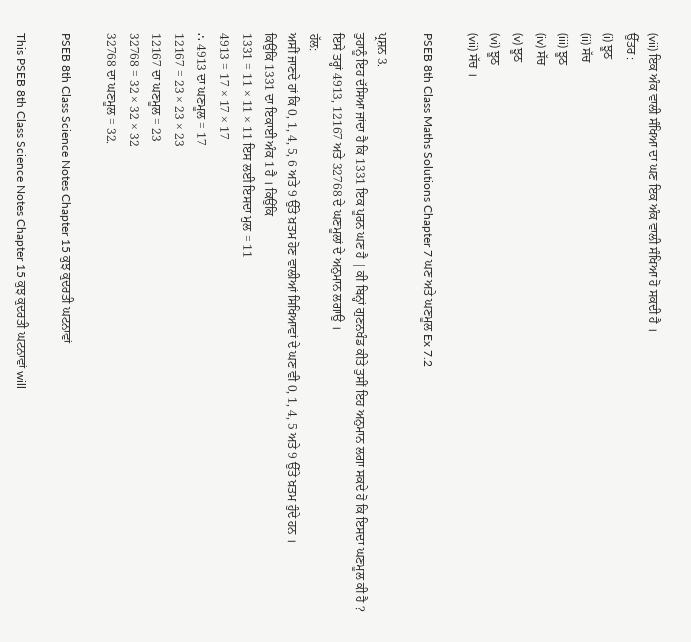(vii) ਇਕ ਅੰਕ ਵਾਲੀ ਸੰਖਿਆ ਦਾ ਘਣ ਇਕ ਅੰਕ ਵਾਲੀ ਸੰਖਿਆ ਹੋ ਸਕਦੀ ਹੈ ।
ਉੱਤਰ :
(i) ਝੂਠ
(ii) ਸੱਚ
(iii) ਝੂਠ
(iv) ਸੱਚ
(v) ਝੂਠ
(vi) ਝੂਠ
(vii) ਸੱਚ ।

PSEB 8th Class Maths Solutions Chapter 7 ਘਣ ਅਤੇ ਘਣਮੂਲ Ex 7.2

ਪ੍ਰਸ਼ਨ 3.
ਤੁਹਾਨੂੰ ਇਹ ਦੱਸਿਆ ਜਾਂਦਾ ਹੈ ਕਿ 1331 ਇਕ ਪੂਰਨ ਘਣ ਹੈ | ਕੀ ਬਿਨ੍ਹਾਂ ਗੁਣਨਖੰਡ ਕੀਤੇ ਤੁਸੀਂ ਇਹ ਅਨੁਮਾਨ ਲਗਾ ਸਕਦੇ ਹੋ ਕਿ ਇਸਦਾ ਘਣਮੂਲ ਕੀ ਹੈ ? ਇਸੇ ਤਰ੍ਹਾਂ 4913, 12167 ਅਤੇ 32768 ਦੇ ਘਣਮੂਲਾਂ ਦੇ ਅਨੁਮਾਨ ਲਗਾਉ ।
ਹੱਲ:
ਅਸੀਂ ਜਾਣਦੇ ਹਾਂ ਕਿ 0, 1, 4, 5, 6 ਅਤੇ 9 ਉੱਤੇ ਖ਼ਤਮ ਹੋਣ ਵਾਲੀਆਂ ਸਿਖਿਆਵਾਂ ਦੇ ਘਣ ਵੀ 0, 1, 4, 5 ਅਤੇ 9 ਉੱਤੇ ਖ਼ਤਮ ਹੁੰਦੇ ਹਨ ।
ਕਿਉਂਕਿ 1331 ਦਾ ਇਕਾਈ ਅੰਕ 1 ਹੈ । ਕਿਉਂਕਿ
1331 = 11 × 11 × 11 ਇਸ ਲਈ ਇਸਦਾ ਮੁਲ = 11
4913 = 17 × 17 × 17
∴ 4913 ਦਾ ਘਣਮੂਲ = 17
12167 = 23 × 23 × 23
12167 ਦਾ ਘਣਮੂਲ = 23
32768 = 32 × 32 × 32
32768 ਦਾ ਘਣਮੂਲ = 32.

PSEB 8th Class Science Notes Chapter 15 ਕੁਝ ਕੁਦਰਤੀ ਘਟਨਾਵਾਂ

This PSEB 8th Class Science Notes Chapter 15 ਕੁਝ ਕੁਦਰਤੀ ਘਟਨਾਵਾਂ will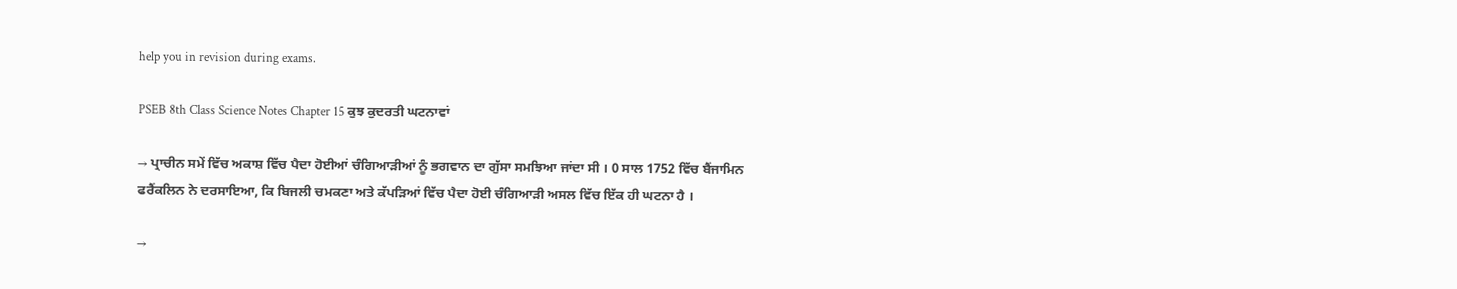help you in revision during exams.

PSEB 8th Class Science Notes Chapter 15 ਕੁਝ ਕੁਦਰਤੀ ਘਟਨਾਵਾਂ

→ ਪ੍ਰਾਚੀਨ ਸਮੇਂ ਵਿੱਚ ਅਕਾਸ਼ ਵਿੱਚ ਪੈਦਾ ਹੋਈਆਂ ਚੰਗਿਆੜੀਆਂ ਨੂੰ ਭਗਵਾਨ ਦਾ ਗੁੱਸਾ ਸਮਝਿਆ ਜਾਂਦਾ ਸੀ । 0 ਸਾਲ 1752 ਵਿੱਚ ਬੈਂਜਾਮਿਨ ਫਰੈਂਕਲਿਨ ਨੇ ਦਰਸਾਇਆ, ਕਿ ਬਿਜਲੀ ਚਮਕਣਾ ਅਤੇ ਕੱਪੜਿਆਂ ਵਿੱਚ ਪੈਦਾ ਹੋਈ ਚੰਗਿਆੜੀ ਅਸਲ ਵਿੱਚ ਇੱਕ ਹੀ ਘਟਨਾ ਹੈ ।

→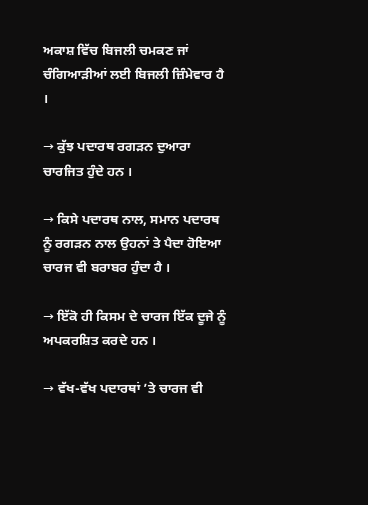ਅਕਾਸ਼ ਵਿੱਚ ਬਿਜਲੀ ਚਮਕਣ ਜਾਂ ਚੰਗਿਆੜੀਆਂ ਲਈ ਬਿਜਲੀ ਜ਼ਿੰਮੇਵਾਰ ਹੈ ।

→ ਕੁੱਝ ਪਦਾਰਥ ਰਗੜਨ ਦੁਆਰਾ ਚਾਰਜਿਤ ਹੁੰਦੇ ਹਨ ।

→ ਕਿਸੇ ਪਦਾਰਥ ਨਾਲ, ਸਮਾਨ ਪਦਾਰਥ ਨੂੰ ਰਗੜਨ ਨਾਲ ਉਹਨਾਂ ਤੇ ਪੈਦਾ ਹੋਇਆ ਚਾਰਜ ਵੀ ਬਰਾਬਰ ਹੁੰਦਾ ਹੈ ।

→ ਇੱਕੋ ਹੀ ਕਿਸਮ ਦੇ ਚਾਰਜ ਇੱਕ ਦੂਜੇ ਨੂੰ ਅਪਕਰਸ਼ਿਤ ਕਰਦੇ ਹਨ ।

→ ਵੱਖ-ਵੱਖ ਪਦਾਰਥਾਂ ’ਤੇ ਚਾਰਜ ਵੀ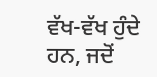ਵੱਖ-ਵੱਖ ਹੁੰਦੇ ਹਨ, ਜਦੋਂ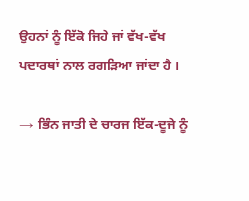ਉਹਨਾਂ ਨੂੰ ਇੱਕੋ ਜਿਹੇ ਜਾਂ ਵੱਖ-ਵੱਖ ਪਦਾਰਥਾਂ ਨਾਲ ਰਗੜਿਆ ਜਾਂਦਾ ਹੈ ।

→ ਭਿੰਨ ਜਾਤੀ ਦੇ ਚਾਰਜ ਇੱਕ-ਦੂਜੇ ਨੂੰ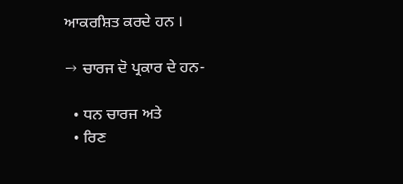ਆਕਰਸ਼ਿਤ ਕਰਦੇ ਹਨ ।

→ ਚਾਰਜ ਦੋ ਪ੍ਰਕਾਰ ਦੇ ਹਨ-

  • ਧਨ ਚਾਰਜ ਅਤੇ
  • ਰਿਣ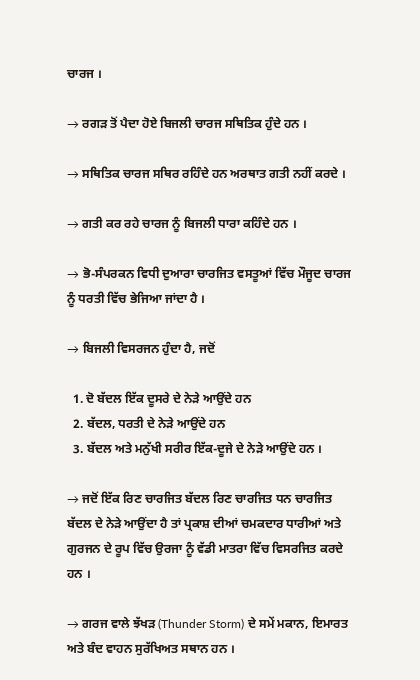ਚਾਰਜ ।

→ ਰਗੜ ਤੋਂ ਪੈਦਾ ਹੋਏ ਬਿਜਲੀ ਚਾਰਜ ਸਥਿਤਿਕ ਹੁੰਦੇ ਹਨ ।

→ ਸਥਿਤਿਕ ਚਾਰਜ ਸਥਿਰ ਰਹਿੰਦੇ ਹਨ ਅਰਥਾਤ ਗਤੀ ਨਹੀਂ ਕਰਦੇ ।

→ ਗਤੀ ਕਰ ਰਹੇ ਚਾਰਜ ਨੂੰ ਬਿਜਲੀ ਧਾਰਾ ਕਹਿੰਦੇ ਹਨ ।

→ ਭੋ-ਸੰਪਰਕਨ ਵਿਧੀ ਦੁਆਰਾ ਚਾਰਜਿਤ ਵਸਤੂਆਂ ਵਿੱਚ ਮੌਜੂਦ ਚਾਰਜ ਨੂੰ ਧਰਤੀ ਵਿੱਚ ਭੇਜਿਆ ਜਾਂਦਾ ਹੈ ।

→ ਬਿਜਲੀ ਵਿਸਰਜਨ ਹੁੰਦਾ ਹੈ, ਜਦੋਂ

  1. ਦੋ ਬੱਦਲ ਇੱਕ ਦੂਸਰੇ ਦੇ ਨੇੜੇ ਆਉਂਦੇ ਹਨ
  2. ਬੱਦਲ, ਧਰਤੀ ਦੇ ਨੇੜੇ ਆਉਂਦੇ ਹਨ
  3. ਬੱਦਲ ਅਤੇ ਮਨੁੱਖੀ ਸਰੀਰ ਇੱਕ-ਦੂਜੇ ਦੇ ਨੇੜੇ ਆਉਂਦੇ ਹਨ ।

→ ਜਦੋਂ ਇੱਕ ਰਿਣ ਚਾਰਜਿਤ ਬੱਦਲ ਰਿਣ ਚਾਰਜਿਤ ਧਨ ਚਾਰਜਿਤ ਬੱਦਲ ਦੇ ਨੇੜੇ ਆਉਂਦਾ ਹੈ ਤਾਂ ਪ੍ਰਕਾਸ਼ ਦੀਆਂ ਚਮਕਦਾਰ ਧਾਰੀਆਂ ਅਤੇ ਗੁਰਜਨ ਦੇ ਰੂਪ ਵਿੱਚ ਉਰਜਾ ਨੂੰ ਵੱਡੀ ਮਾਤਰਾ ਵਿੱਚ ਵਿਸਰਜਿਤ ਕਰਦੇ ਹਨ ।

→ ਗਰਜ ਵਾਲੇ ਝੱਖੜ (Thunder Storm) ਦੇ ਸਮੇਂ ਮਕਾਨ, ਇਮਾਰਤ ਅਤੇ ਬੰਦ ਵਾਹਨ ਸੁਰੱਖਿਅਤ ਸਥਾਨ ਹਨ ।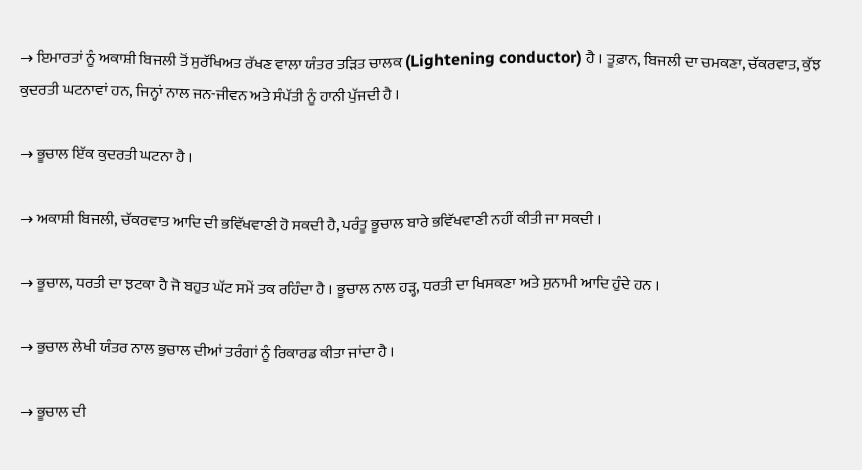→ ਇਮਾਰਤਾਂ ਨੂੰ ਅਕਾਸ਼ੀ ਬਿਜਲੀ ਤੋਂ ਸੁਰੱਖਿਅਤ ਰੱਖਣ ਵਾਲਾ ਯੰਤਰ ਤੜਿਤ ਚਾਲਕ (Lightening conductor) ਹੈ । ਤੂਫ਼ਾਨ, ਬਿਜਲੀ ਦਾ ਚਮਕਣਾ, ਚੱਕਰਵਾਤ, ਕੁੱਝ ਕੁਦਰਤੀ ਘਟਨਾਵਾਂ ਹਨ, ਜਿਨ੍ਹਾਂ ਨਾਲ ਜਨ-ਜੀਵਨ ਅਤੇ ਸੰਪੱਤੀ ਨੂੰ ਹਾਨੀ ਪੁੱਜਦੀ ਹੈ ।

→ ਭੂਚਾਲ ਇੱਕ ਕੁਦਰਤੀ ਘਟਨਾ ਹੈ ।

→ ਅਕਾਸ਼ੀ ਬਿਜਲੀ, ਚੱਕਰਵਾਤ ਆਦਿ ਦੀ ਭਵਿੱਖਵਾਣੀ ਹੋ ਸਕਦੀ ਹੈ, ਪਰੰਤੂ ਭੂਚਾਲ ਬਾਰੇ ਭਵਿੱਖਵਾਣੀ ਨਹੀਂ ਕੀਤੀ ਜਾ ਸਕਦੀ ।

→ ਭੂਚਾਲ, ਧਰਤੀ ਦਾ ਝਟਕਾ ਹੈ ਜੋ ਬਹੁਤ ਘੱਟ ਸਮੇਂ ਤਕ ਰਹਿੰਦਾ ਹੈ । ਭੂਚਾਲ ਨਾਲ ਹੜ੍ਹ, ਧਰਤੀ ਦਾ ਖਿਸਕਣਾ ਅਤੇ ਸੁਨਾਮੀ ਆਦਿ ਹੁੰਦੇ ਹਨ ।

→ ਭੁਚਾਲ ਲੇਖੀ ਯੰਤਰ ਨਾਲ ਭੁਚਾਲ ਦੀਆਂ ਤਰੰਗਾਂ ਨੂੰ ਰਿਕਾਰਡ ਕੀਤਾ ਜਾਂਦਾ ਹੈ ।

→ ਭੂਚਾਲ ਦੀ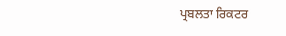ਪ੍ਰਬਲਤਾ ਰਿਕਟਰ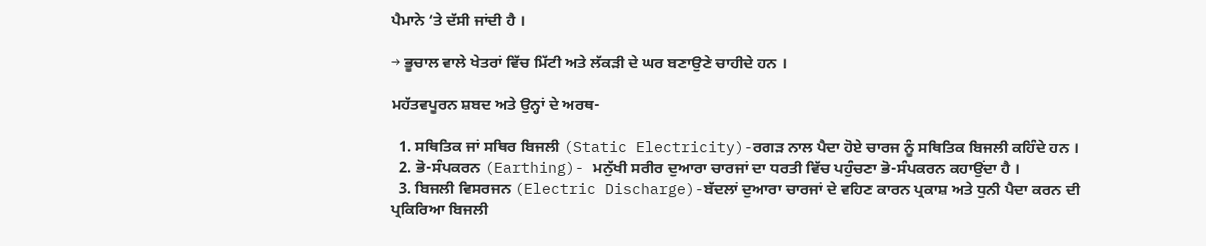ਪੈਮਾਨੇ ‘ਤੇ ਦੱਸੀ ਜਾਂਦੀ ਹੈ ।

→ ਭੂਚਾਲ ਵਾਲੇ ਖੇਤਰਾਂ ਵਿੱਚ ਮਿੱਟੀ ਅਤੇ ਲੱਕੜੀ ਦੇ ਘਰ ਬਣਾਉਣੇ ਚਾਹੀਦੇ ਹਨ ।

ਮਹੱਤਵਪੂਰਨ ਸ਼ਬਦ ਅਤੇ ਉਨ੍ਹਾਂ ਦੇ ਅਰਥ-

  1. ਸਥਿਤਿਕ ਜਾਂ ਸਥਿਰ ਬਿਜਲੀ (Static Electricity)-ਰਗੜ ਨਾਲ ਪੈਦਾ ਹੋਏ ਚਾਰਜ ਨੂੰ ਸਥਿਤਿਕ ਬਿਜਲੀ ਕਹਿੰਦੇ ਹਨ ।
  2. ਭੋ-ਸੰਪਕਰਨ (Earthing)- ਮਨੁੱਖੀ ਸਰੀਰ ਦੁਆਰਾ ਚਾਰਜਾਂ ਦਾ ਧਰਤੀ ਵਿੱਚ ਪਹੁੰਚਣਾ ਭੋ-ਸੰਪਕਰਨ ਕਹਾਉਂਦਾ ਹੈ ।
  3. ਬਿਜਲੀ ਵਿਸਰਜਨ (Electric Discharge)-ਬੱਦਲਾਂ ਦੁਆਰਾ ਚਾਰਜਾਂ ਦੇ ਵਹਿਣ ਕਾਰਨ ਪ੍ਰਕਾਸ਼ ਅਤੇ ਧੁਨੀ ਪੈਦਾ ਕਰਨ ਦੀ ਪ੍ਰਕਿਰਿਆ ਬਿਜਲੀ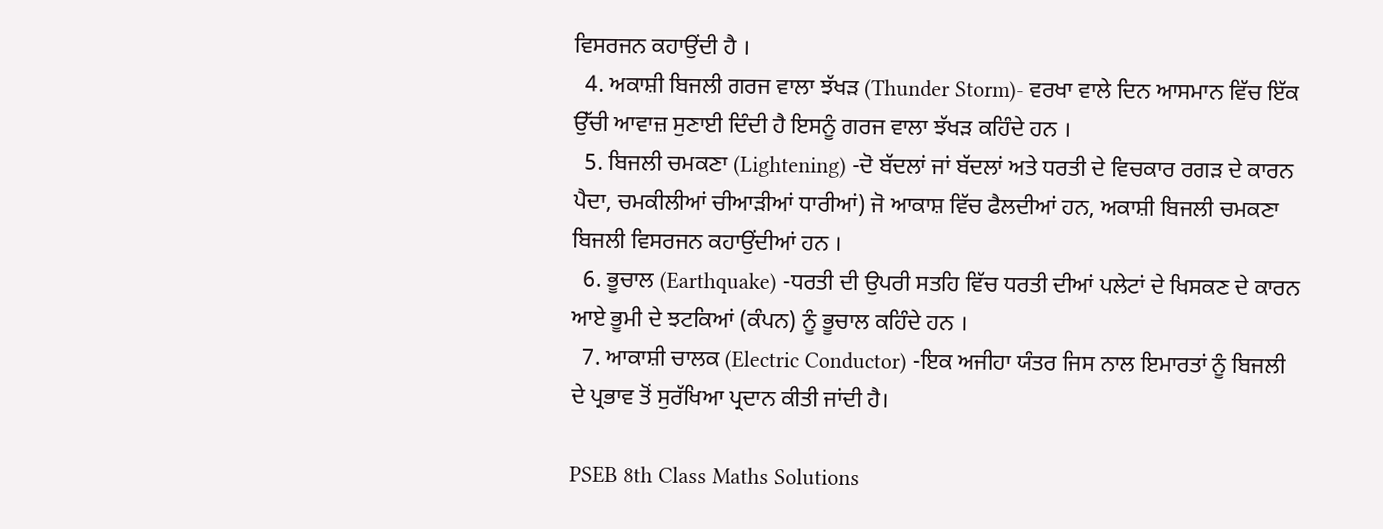ਵਿਸਰਜਨ ਕਹਾਉਂਦੀ ਹੈ ।
  4. ਅਕਾਸ਼ੀ ਬਿਜਲੀ ਗਰਜ ਵਾਲਾ ਝੱਖੜ (Thunder Storm)- ਵਰਖਾ ਵਾਲੇ ਦਿਨ ਆਸਮਾਨ ਵਿੱਚ ਇੱਕ ਉੱਚੀ ਆਵਾਜ਼ ਸੁਣਾਈ ਦਿੰਦੀ ਹੈ ਇਸਨੂੰ ਗਰਜ ਵਾਲਾ ਝੱਖੜ ਕਹਿੰਦੇ ਹਨ ।
  5. ਬਿਜਲੀ ਚਮਕਣਾ (Lightening) -ਦੋ ਬੱਦਲਾਂ ਜਾਂ ਬੱਦਲਾਂ ਅਤੇ ਧਰਤੀ ਦੇ ਵਿਚਕਾਰ ਰਗੜ ਦੇ ਕਾਰਨ ਪੈਦਾ, ਚਮਕੀਲੀਆਂ ਚੀਆੜੀਆਂ ਧਾਰੀਆਂ) ਜੋ ਆਕਾਸ਼ ਵਿੱਚ ਫੈਲਦੀਆਂ ਹਨ, ਅਕਾਸ਼ੀ ਬਿਜਲੀ ਚਮਕਣਾ ਬਿਜਲੀ ਵਿਸਰਜਨ ਕਹਾਉਂਦੀਆਂ ਹਨ ।
  6. ਭੂਚਾਲ (Earthquake) -ਧਰਤੀ ਦੀ ਉਪਰੀ ਸਤਹਿ ਵਿੱਚ ਧਰਤੀ ਦੀਆਂ ਪਲੇਟਾਂ ਦੇ ਖਿਸਕਣ ਦੇ ਕਾਰਨ ਆਏ ਭੂਮੀ ਦੇ ਝਟਕਿਆਂ (ਕੰਪਨ) ਨੂੰ ਭੂਚਾਲ ਕਹਿੰਦੇ ਹਨ ।
  7. ਆਕਾਸ਼ੀ ਚਾਲਕ (Electric Conductor) -ਇਕ ਅਜੀਹਾ ਯੰਤਰ ਜਿਸ ਨਾਲ ਇਮਾਰਤਾਂ ਨੂੰ ਬਿਜਲੀ ਦੇ ਪ੍ਰਭਾਵ ਤੋਂ ਸੁਰੱਖਿਆ ਪ੍ਰਦਾਨ ਕੀਤੀ ਜਾਂਦੀ ਹੈ।

PSEB 8th Class Maths Solutions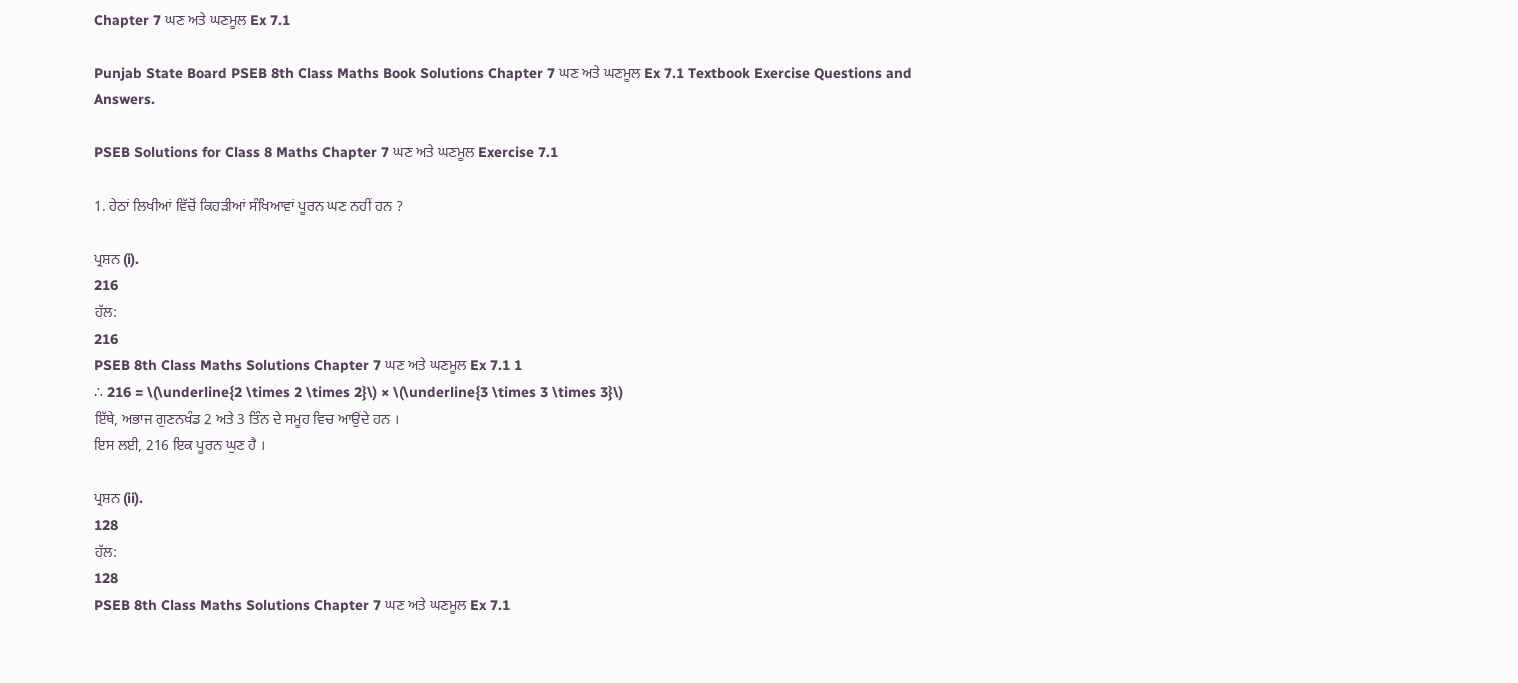Chapter 7 ਘਣ ਅਤੇ ਘਣਮੂਲ Ex 7.1

Punjab State Board PSEB 8th Class Maths Book Solutions Chapter 7 ਘਣ ਅਤੇ ਘਣਮੂਲ Ex 7.1 Textbook Exercise Questions and Answers.

PSEB Solutions for Class 8 Maths Chapter 7 ਘਣ ਅਤੇ ਘਣਮੂਲ Exercise 7.1

1. ਹੇਠਾਂ ਲਿਖੀਆਂ ਵਿੱਚੋਂ ਕਿਹੜੀਆਂ ਸੰਖਿਆਵਾਂ ਪੂਰਨ ਘਣ ਨਹੀਂ ਹਨ ?

ਪ੍ਰਸ਼ਨ (i).
216
ਹੱਲ:
216
PSEB 8th Class Maths Solutions Chapter 7 ਘਣ ਅਤੇ ਘਣਮੂਲ Ex 7.1 1
∴ 216 = \(\underline{2 \times 2 \times 2}\) × \(\underline{3 \times 3 \times 3}\)
ਇੱਥੇ, ਅਭਾਜ ਗੁਣਨਖੰਡ 2 ਅਤੇ 3 ਤਿੰਨ ਦੇ ਸਮੂਹ ਵਿਚ ਆਉਂਦੇ ਹਨ ।
ਇਸ ਲਈ, 216 ਇਕ ਪੂਰਨ ਘੁਣ ਹੈ ।

ਪ੍ਰਸ਼ਨ (ii).
128
ਹੱਲ:
128
PSEB 8th Class Maths Solutions Chapter 7 ਘਣ ਅਤੇ ਘਣਮੂਲ Ex 7.1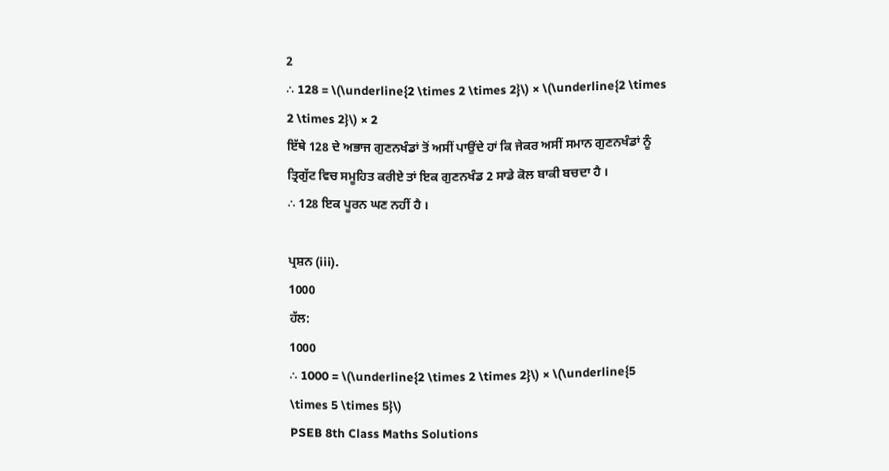2
∴ 128 = \(\underline{2 \times 2 \times 2}\) × \(\underline{2 \times 2 \times 2}\) × 2
ਇੱਥੇ 128 ਦੇ ਅਭਾਜ ਗੁਣਨਖੰਡਾਂ ਤੋਂ ਅਸੀਂ ਪਾਉਂਦੇ ਹਾਂ ਕਿ ਜੇਕਰ ਅਸੀਂ ਸਮਾਨ ਗੁਣਨਖੰਡਾਂ ਨੂੰ ਤ੍ਰਿਗੁੱਟ ਵਿਚ ਸਮੂਹਿਤ ਕਰੀਏ ਤਾਂ ਇਕ ਗੁਣਨਖੰਡ 2 ਸਾਡੇ ਕੋਲ ਬਾਕੀ ਬਚਦਾ ਹੈ ।
∴ 128 ਇਕ ਪੂਰਨ ਘਣ ਨਹੀਂ ਹੈ ।

ਪ੍ਰਸ਼ਨ (iii).
1000
ਹੱਲ:
1000
∴ 1000 = \(\underline{2 \times 2 \times 2}\) × \(\underline{5 \times 5 \times 5}\)
PSEB 8th Class Maths Solutions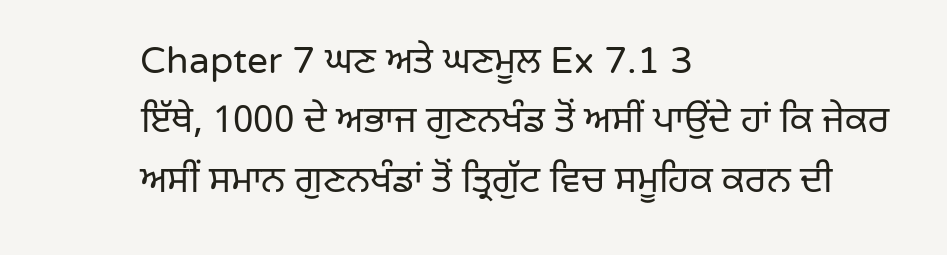Chapter 7 ਘਣ ਅਤੇ ਘਣਮੂਲ Ex 7.1 3
ਇੱਥੇ, 1000 ਦੇ ਅਭਾਜ ਗੁਣਨਖੰਡ ਤੋਂ ਅਸੀਂ ਪਾਉਂਦੇ ਹਾਂ ਕਿ ਜੇਕਰ ਅਸੀਂ ਸਮਾਨ ਗੁਣਨਖੰਡਾਂ ਤੋਂ ਤ੍ਰਿਗੁੱਟ ਵਿਚ ਸਮੂਹਿਕ ਕਰਨ ਦੀ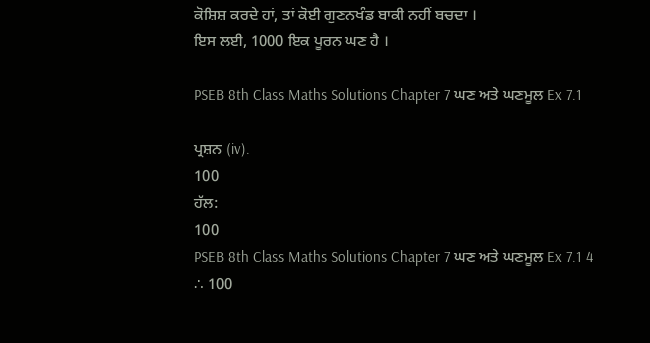ਕੋਸ਼ਿਸ਼ ਕਰਦੇ ਹਾਂ, ਤਾਂ ਕੋਈ ਗੁਣਨਖੰਡ ਬਾਕੀ ਨਹੀਂ ਬਚਦਾ ।
ਇਸ ਲਈ, 1000 ਇਕ ਪੂਰਨ ਘਣ ਹੈ ।

PSEB 8th Class Maths Solutions Chapter 7 ਘਣ ਅਤੇ ਘਣਮੂਲ Ex 7.1

ਪ੍ਰਸ਼ਨ (iv).
100
ਹੱਲ:
100
PSEB 8th Class Maths Solutions Chapter 7 ਘਣ ਅਤੇ ਘਣਮੂਲ Ex 7.1 4
∴ 100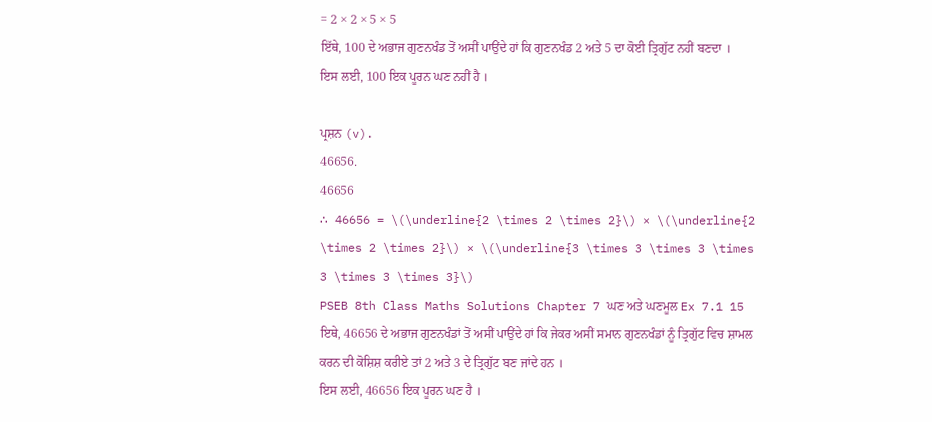= 2 × 2 × 5 × 5
ਇੱਥੇ, 100 ਦੇ ਅਭਾਜ ਗੁਣਨਖੰਡ ਤੋਂ ਅਸੀਂ ਪਾਉਂਦੇ ਹਾਂ ਕਿ ਗੁਣਨਖੰਡ 2 ਅਤੇ 5 ਦਾ ਕੋਈ ਤ੍ਰਿਗੁੱਟ ਨਹੀਂ ਬਣਦਾ ।
ਇਸ ਲਈ, 100 ਇਕ ਪੂਰਨ ਘਣ ਨਹੀਂ ਹੈ ।

ਪ੍ਰਸ਼ਨ (v).
46656.
46656
∴ 46656 = \(\underline{2 \times 2 \times 2}\) × \(\underline{2 \times 2 \times 2}\) × \(\underline{3 \times 3 \times 3 \times 3 \times 3 \times 3}\)
PSEB 8th Class Maths Solutions Chapter 7 ਘਣ ਅਤੇ ਘਣਮੂਲ Ex 7.1 15
ਇਥੇ, 46656 ਦੇ ਅਭਾਜ ਗੁਣਨਖੰਡਾਂ ਤੋਂ ਅਸੀਂ ਪਾਉਂਦੇ ਹਾਂ ਕਿ ਜੇਕਰ ਅਸੀਂ ਸਮਾਨ ਗੁਣਨਖੰਡਾਂ ਨੂੰ ਤ੍ਰਿਗੁੱਟ ਵਿਚ ਸ਼ਾਮਲ ਕਰਨ ਦੀ ਕੋਸ਼ਿਸ਼ ਕਰੀਏ ਤਾਂ 2 ਅਤੇ 3 ਦੇ ਤ੍ਰਿਗੁੱਟ ਬਣ ਜਾਂਦੇ ਹਨ ।
ਇਸ ਲਈ, 46656 ਇਕ ਪੂਰਨ ਘਣ ਹੈ ।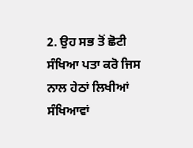2. ਉਹ ਸਭ ਤੋਂ ਛੋਟੀ ਸੰਖਿਆ ਪਤਾ ਕਰੋ ਜਿਸ ਨਾਲ ਹੇਠਾਂ ਲਿਖੀਆਂ ਸੰਖਿਆਵਾਂ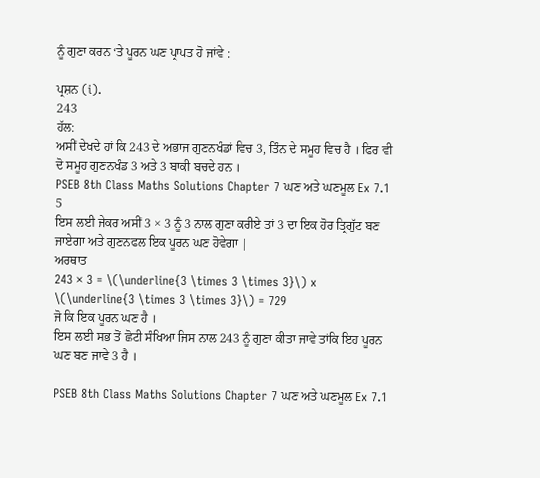ਨੂੰ ਗੁਣਾ ਕਰਨ ‘ਤੇ ਪੂਰਨ ਘਣ ਪ੍ਰਾਪਤ ਹੋ ਜਾਂਵੇ :

ਪ੍ਰਸ਼ਨ (i).
243
ਹੱਲ:
ਅਸੀਂ ਦੇਖਦੇ ਹਾਂ ਕਿ 243 ਦੇ ਅਭਾਜ ਗੁਣਨਖੰਡਾਂ ਵਿਚ 3, ਤਿੰਨ ਦੇ ਸਮੂਹ ਵਿਚ ਹੈ । ਫਿਰ ਵੀ ਦੋ ਸਮੂਹ ਗੁਣਨਖੰਡ 3 ਅਤੇ 3 ਬਾਕੀ ਬਚਦੇ ਹਨ ।
PSEB 8th Class Maths Solutions Chapter 7 ਘਣ ਅਤੇ ਘਣਮੂਲ Ex 7.1 5
ਇਸ ਲਈ ਜੇਕਰ ਅਸੀਂ 3 × 3 ਨੂੰ 3 ਨਾਲ ਗੁਣਾ ਕਰੀਏ ਤਾਂ 3 ਦਾ ਇਕ ਹੋਰ ਤ੍ਰਿਗੁੱਟ ਬਣ ਜਾਏਗਾ ਅਤੇ ਗੁਣਨਫਲ ਇਕ ਪੂਰਨ ਘਣ ਹੋਵੇਗਾ |
ਅਰਥਾਤ
243 × 3 = \(\underline{3 \times 3 \times 3}\) x \(\underline{3 \times 3 \times 3}\) = 729
ਜੋ ਕਿ ਇਕ ਪੂਰਨ ਘਣ ਹੈ ।
ਇਸ ਲਈ ਸਭ ਤੋਂ ਛੋਟੀ ਸੰਖਿਆ ਜਿਸ ਨਾਲ 243 ਨੂੰ ਗੁਣਾ ਕੀਤਾ ਜਾਵੇ ਤਾਂਕਿ ਇਹ ਪੂਰਨ ਘਣ ਬਣ ਜਾਵੇ 3 ਹੈ ।

PSEB 8th Class Maths Solutions Chapter 7 ਘਣ ਅਤੇ ਘਣਮੂਲ Ex 7.1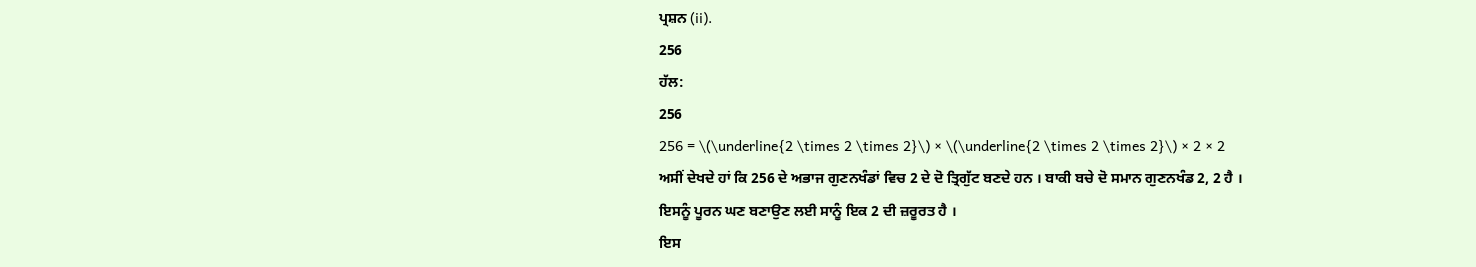ਪ੍ਰਸ਼ਨ (ii).
256
ਹੱਲ:
256
256 = \(\underline{2 \times 2 \times 2}\) × \(\underline{2 \times 2 \times 2}\) × 2 × 2
ਅਸੀਂ ਦੇਖਦੇ ਹਾਂ ਕਿ 256 ਦੇ ਅਭਾਜ ਗੁਣਨਖੰਡਾਂ ਵਿਚ 2 ਦੇ ਦੋ ਤ੍ਰਿਗੁੱਟ ਬਣਦੇ ਹਨ । ਬਾਕੀ ਬਚੇ ਦੋ ਸਮਾਨ ਗੁਣਨਖੰਡ 2, 2 ਹੈ ।
ਇਸਨੂੰ ਪੂਰਨ ਘਣ ਬਣਾਉਣ ਲਈ ਸਾਨੂੰ ਇਕ 2 ਦੀ ਜ਼ਰੂਰਤ ਹੈ ।
ਇਸ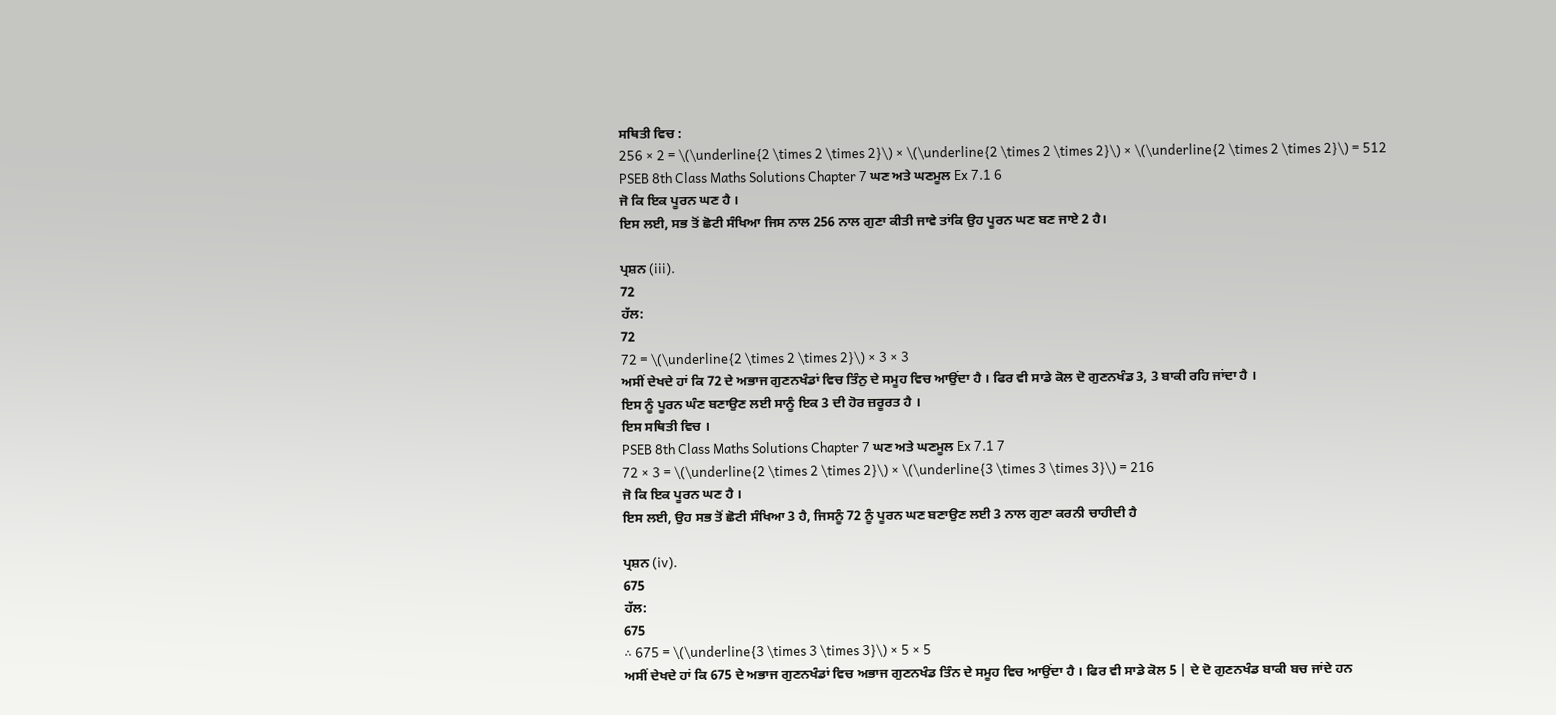ਸਥਿਤੀ ਵਿਚ :
256 × 2 = \(\underline{2 \times 2 \times 2}\) × \(\underline{2 \times 2 \times 2}\) × \(\underline{2 \times 2 \times 2}\) = 512
PSEB 8th Class Maths Solutions Chapter 7 ਘਣ ਅਤੇ ਘਣਮੂਲ Ex 7.1 6
ਜੋ ਕਿ ਇਕ ਪੂਰਨ ਘਣ ਹੈ ।
ਇਸ ਲਈ, ਸਭ ਤੋਂ ਛੋਟੀ ਸੰਖਿਆ ਜਿਸ ਨਾਲ 256 ਨਾਲ ਗੁਣਾ ਕੀਤੀ ਜਾਵੇ ਤਾਂਕਿ ਉਹ ਪੂਰਨ ਘਣ ਬਣ ਜਾਏ 2 ਹੈ।

ਪ੍ਰਸ਼ਨ (iii).
72
ਹੱਲ:
72
72 = \(\underline{2 \times 2 \times 2}\) × 3 × 3
ਅਸੀਂ ਦੇਖਦੇ ਹਾਂ ਕਿ 72 ਦੇ ਅਭਾਜ ਗੁਣਨਖੰਡਾਂ ਵਿਚ ਤਿੰਨੁ ਦੇ ਸਮੂਹ ਵਿਚ ਆਉਂਦਾ ਹੈ । ਫਿਰ ਵੀ ਸਾਡੇ ਕੋਲ ਦੋ ਗੁਣਨਖੰਡ 3, 3 ਬਾਕੀ ਰਹਿ ਜਾਂਦਾ ਹੈ ।
ਇਸ ਨੂੰ ਪੂਰਨ ਘੰਣ ਬਣਾਉਣ ਲਈ ਸਾਨੂੰ ਇਕ 3 ਦੀ ਹੋਰ ਜ਼ਰੂਰਤ ਹੈ ।
ਇਸ ਸਥਿਤੀ ਵਿਚ ।
PSEB 8th Class Maths Solutions Chapter 7 ਘਣ ਅਤੇ ਘਣਮੂਲ Ex 7.1 7
72 × 3 = \(\underline{2 \times 2 \times 2}\) × \(\underline{3 \times 3 \times 3}\) = 216
ਜੋ ਕਿ ਇਕ ਪੂਰਨ ਘਣ ਹੈ ।
ਇਸ ਲਈ, ਉਹ ਸਭ ਤੋਂ ਛੋਟੀ ਸੰਖਿਆ 3 ਹੈ, ਜਿਸਨੂੰ 72 ਨੂੰ ਪੂਰਨ ਘਣ ਬਣਾਉਣ ਲਈ 3 ਨਾਲ ਗੁਣਾ ਕਰਨੀ ਚਾਹੀਦੀ ਹੈ

ਪ੍ਰਸ਼ਨ (iv).
675
ਹੱਲ:
675
∴ 675 = \(\underline{3 \times 3 \times 3}\) × 5 × 5
ਅਸੀਂ ਦੇਖਦੇ ਹਾਂ ਕਿ 675 ਦੇ ਅਭਾਜ ਗੁਣਨਖੰਡਾਂ ਵਿਚ ਅਭਾਜ ਗੁਣਨਖੰਡ ਤਿੰਨ ਦੇ ਸਮੂਹ ਵਿਚ ਆਉਂਦਾ ਹੈ । ਫਿਰ ਵੀ ਸਾਡੇ ਕੋਲ 5 | ਦੇ ਦੋ ਗੁਣਨਖੰਡ ਬਾਕੀ ਬਚ ਜਾਂਦੇ ਹਨ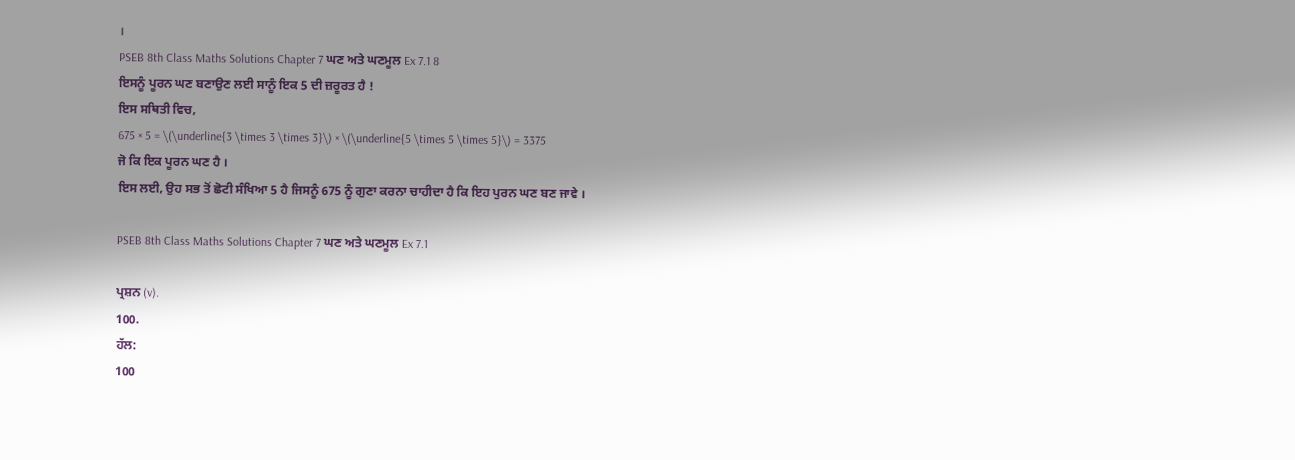।
PSEB 8th Class Maths Solutions Chapter 7 ਘਣ ਅਤੇ ਘਣਮੂਲ Ex 7.1 8
ਇਸਨੂੰ ਪੂਰਨ ਘਣ ਬਣਾਉਣ ਲਈ ਸਾਨੂੰ ਇਕ 5 ਦੀ ਜ਼ਰੂਰਤ ਹੈ !
ਇਸ ਸਥਿਤੀ ਵਿਚ,
675 × 5 = \(\underline{3 \times 3 \times 3}\) × \(\underline{5 \times 5 \times 5}\) = 3375
ਜੋ ਕਿ ਇਕ ਪੂਰਨ ਘਣ ਹੈ ।
ਇਸ ਲਈ, ਉਹ ਸਭ ਤੋਂ ਛੋਟੀ ਸੰਖਿਆ 5 ਹੈ ਜਿਸਨੂੰ 675 ਨੂੰ ਗੁਣਾ ਕਰਨਾ ਚਾਹੀਦਾ ਹੈ ਕਿ ਇਹ ਪੁਰਨ ਘਣ ਬਣ ਜਾਵੇ ।

PSEB 8th Class Maths Solutions Chapter 7 ਘਣ ਅਤੇ ਘਣਮੂਲ Ex 7.1

ਪ੍ਰਸ਼ਨ (v).
100.
ਹੱਲ:
100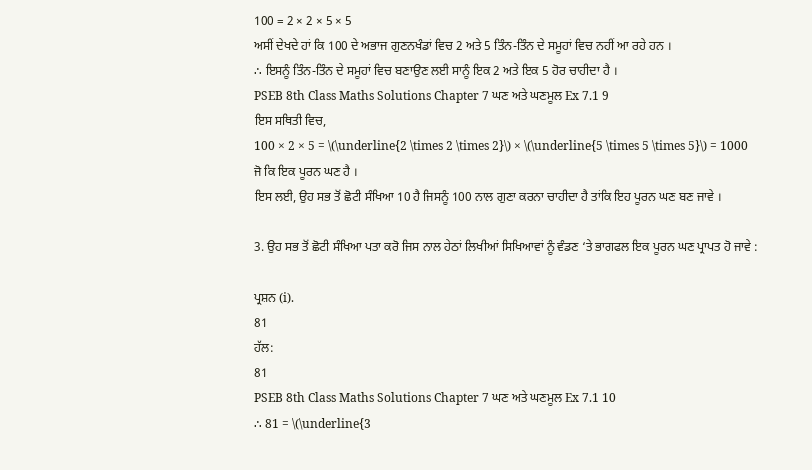100 = 2 × 2 × 5 × 5
ਅਸੀਂ ਦੇਖਦੇ ਹਾਂ ਕਿ 100 ਦੇ ਅਭਾਜ ਗੁਣਨਖੰਡਾਂ ਵਿਚ 2 ਅਤੇ 5 ਤਿੰਨ-ਤਿੰਨ ਦੇ ਸਮੂਹਾਂ ਵਿਚ ਨਹੀਂ ਆ ਰਹੇ ਹਨ ।
∴ ਇਸਨੂੰ ਤਿੰਨ-ਤਿੰਨ ਦੇ ਸਮੂਹਾਂ ਵਿਚ ਬਣਾਉਣ ਲਈ ਸਾਨੂੰ ਇਕ 2 ਅਤੇ ਇਕ 5 ਹੋਰ ਚਾਹੀਦਾ ਹੈ ।
PSEB 8th Class Maths Solutions Chapter 7 ਘਣ ਅਤੇ ਘਣਮੂਲ Ex 7.1 9
ਇਸ ਸਥਿਤੀ ਵਿਚ,
100 × 2 × 5 = \(\underline{2 \times 2 \times 2}\) × \(\underline{5 \times 5 \times 5}\) = 1000
ਜੋ ਕਿ ਇਕ ਪੂਰਨ ਘਣ ਹੈ ।
ਇਸ ਲਈ, ਉਹ ਸਭ ਤੋਂ ਛੋਟੀ ਸੰਖਿਆ 10 ਹੈ ਜਿਸਨੂੰ 100 ਨਾਲ ਗੁਣਾ ਕਰਨਾ ਚਾਹੀਦਾ ਹੈ ਤਾਂਕਿ ਇਹ ਪੂਰਨ ਘਣ ਬਣ ਜਾਵੇ ।

3. ਉਹ ਸਭ ਤੋਂ ਛੋਟੀ ਸੰਖਿਆ ਪਤਾ ਕਰੋ ਜਿਸ ਨਾਲ ਹੇਠਾਂ ਲਿਖੀਆਂ ਸਿਖਿਆਵਾਂ ਨੂੰ ਵੰਡਣ ‘ਤੇ ਭਾਗਫਲ ਇਕ ਪੂਰਨ ਘਣ ਪ੍ਰਾਪਤ ਹੋ ਜਾਵੇ :

ਪ੍ਰਸ਼ਨ (i).
81
ਹੱਲ:
81
PSEB 8th Class Maths Solutions Chapter 7 ਘਣ ਅਤੇ ਘਣਮੂਲ Ex 7.1 10
∴ 81 = \(\underline{3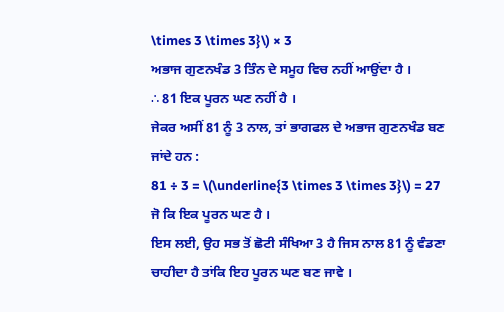\times 3 \times 3}\) × 3
ਅਭਾਜ ਗੁਣਨਖੰਡ 3 ਤਿੰਨ ਦੇ ਸਮੂਹ ਵਿਚ ਨਹੀਂ ਆਉਂਦਾ ਹੈ ।
∴ 81 ਇਕ ਪੂਰਨ ਘਣ ਨਹੀਂ ਹੈ ।
ਜੇਕਰ ਅਸੀਂ 81 ਨੂੰ 3 ਨਾਲ, ਤਾਂ ਭਾਗਫਲ ਦੇ ਅਭਾਜ ਗੁਣਨਖੰਡ ਬਣ ਜਾਂਦੇ ਹਨ :
81 ÷ 3 = \(\underline{3 \times 3 \times 3}\) = 27
ਜੋ ਕਿ ਇਕ ਪੂਰਨ ਘਣ ਹੈ ।
ਇਸ ਲਈ, ਉਹ ਸਭ ਤੋਂ ਛੋਟੀ ਸੰਖਿਆ 3 ਹੈ ਜਿਸ ਨਾਲ 81 ਨੂੰ ਵੰਡਣਾ ਚਾਹੀਦਾ ਹੈ ਤਾਂਕਿ ਇਹ ਪੂਰਨ ਘਣ ਬਣ ਜਾਵੇ ।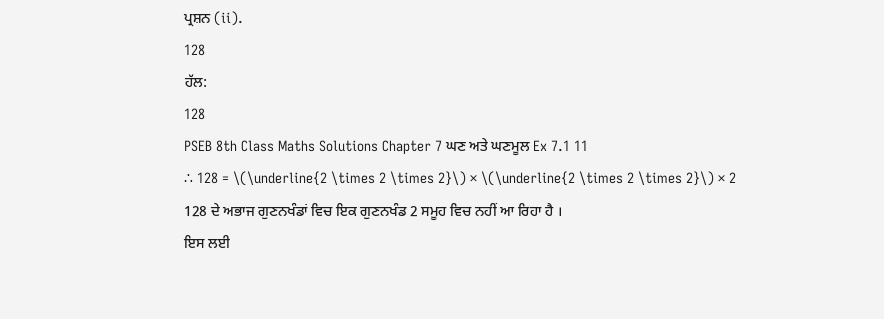ਪ੍ਰਸ਼ਨ (ii).
128
ਹੱਲ:
128
PSEB 8th Class Maths Solutions Chapter 7 ਘਣ ਅਤੇ ਘਣਮੂਲ Ex 7.1 11
∴ 128 = \(\underline{2 \times 2 \times 2}\) × \(\underline{2 \times 2 \times 2}\) × 2
128 ਦੇ ਅਭਾਜ ਗੁਣਨਖੰਡਾਂ ਵਿਚ ਇਕ ਗੁਣਨਖੰਡ 2 ਸਮੂਹ ਵਿਚ ਨਹੀਂ ਆ ਰਿਹਾ ਹੈ ।
ਇਸ ਲਈ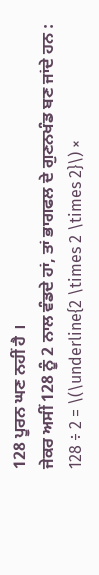128 ਪੂਰਨ ਘਣ ਨਹੀਂ ਹੈ ।
ਜੇਕਰ ਅਸੀਂ 128 ਨੂੰ 2 ਨਾਲ ਵੰਡਦੇ ਹਾਂ, ਤਾਂ ਭਾਗਫਲ ਦੇ ਗੁਣਨਖੰਡ ਬਣ ਜਾਂਦੇ ਹਨ :
128 ÷ 2 = \(\underline{2 \times 2 \times 2}\) ×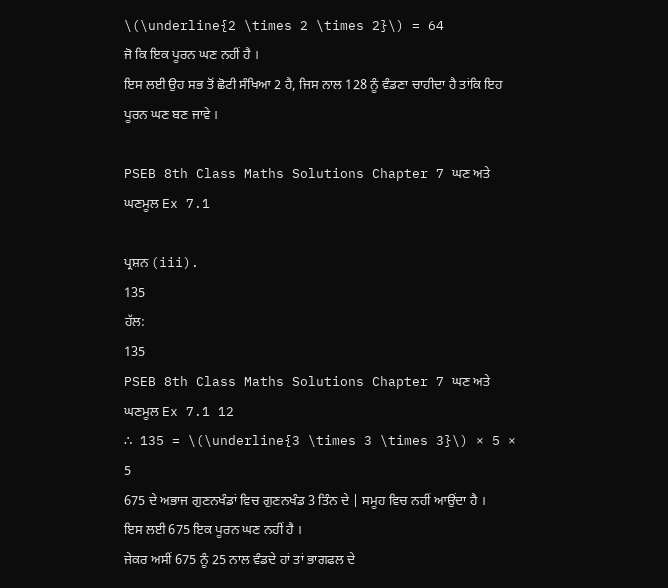\(\underline{2 \times 2 \times 2}\) = 64
ਜੋ ਕਿ ਇਕ ਪੂਰਨ ਘਣ ਨਹੀਂ ਹੈ ।
ਇਸ ਲਈ ਉਹ ਸਭ ਤੋਂ ਛੋਟੀ ਸੰਖਿਆ 2 ਹੈ, ਜਿਸ ਨਾਲ 128 ਨੂੰ ਵੰਡਣਾ ਚਾਹੀਦਾ ਹੈ ਤਾਂਕਿ ਇਹ ਪੂਰਨ ਘਣ ਬਣ ਜਾਵੇ ।

PSEB 8th Class Maths Solutions Chapter 7 ਘਣ ਅਤੇ ਘਣਮੂਲ Ex 7.1

ਪ੍ਰਸ਼ਨ (iii).
135
ਹੱਲ:
135
PSEB 8th Class Maths Solutions Chapter 7 ਘਣ ਅਤੇ ਘਣਮੂਲ Ex 7.1 12
∴ 135 = \(\underline{3 \times 3 \times 3}\) × 5 × 5
675 ਦੇ ਅਭਾਜ ਗੁਣਨਖੰਡਾਂ ਵਿਚ ਗੁਣਨਖੰਡ 3 ਤਿੰਨ ਦੇ | ਸਮੂਹ ਵਿਚ ਨਹੀਂ ਆਉਂਦਾ ਹੈ ।
ਇਸ ਲਈ 675 ਇਕ ਪੂਰਨ ਘਣ ਨਹੀਂ ਹੈ ।
ਜੇਕਰ ਅਸੀਂ 675 ਨੂੰ 25 ਨਾਲ ਵੰਡਦੇ ਹਾਂ ਤਾਂ ਭਾਗਫਲ ਦੇ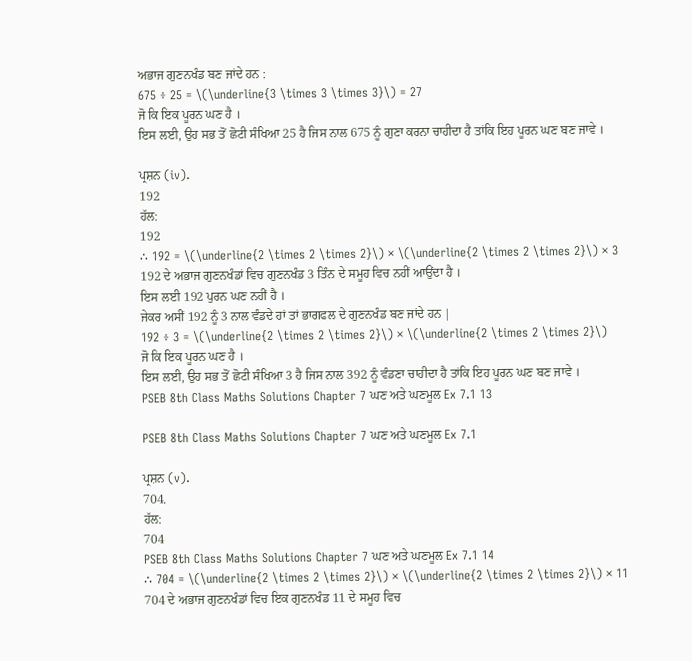ਅਭਾਜ ਗੁਣਨਖੰਡ ਬਣ ਜਾਂਦੇ ਹਨ :
675 ÷ 25 = \(\underline{3 \times 3 \times 3}\) = 27
ਜੋ ਕਿ ਇਕ ਪੂਰਨ ਘਣ ਹੈ ।
ਇਸ ਲਈ, ਉਹ ਸਭ ਤੋਂ ਛੋਟੀ ਸੰਖਿਆ 25 ਹੈ ਜਿਸ ਨਾਲ 675 ਨੂੰ ਗੁਣਾ ਕਰਨਾ ਚਾਹੀਦਾ ਹੈ ਤਾਂਕਿ ਇਹ ਪੂਰਨ ਘਣ ਬਣ ਜਾਵੇ ।

ਪ੍ਰਸ਼ਨ (iv).
192
ਹੱਲ:
192
∴ 192 = \(\underline{2 \times 2 \times 2}\) × \(\underline{2 \times 2 \times 2}\) × 3
192 ਦੇ ਅਭਾਜ ਗੁਣਨਖੰਡਾਂ ਵਿਚ ਗੁਣਨਖੰਡ 3 ਤਿੰਨ ਦੇ ਸਮੂਹ ਵਿਚ ਨਹੀਂ ਆਉਂਦਾ ਹੈ ।
ਇਸ ਲਈ 192 ਪੁਰਨ ਘਣ ਨਹੀਂ ਹੈ ।
ਜੇਕਰ ਅਸੀਂ 192 ਨੂੰ 3 ਨਾਲ ਵੰਡਦੇ ਹਾਂ ਤਾਂ ਭਾਗਫਲ ਦੇ ਗੁਣਨਖੰਡ ਬਣ ਜਾਂਦੇ ਹਨ |
192 ÷ 3 = \(\underline{2 \times 2 \times 2}\) × \(\underline{2 \times 2 \times 2}\)
ਜੋ ਕਿ ਇਕ ਪੂਰਨ ਘਣ ਹੈ ।
ਇਸ ਲਈ, ਉਹ ਸਭ ਤੋਂ ਛੋਟੀ ਸੰਖਿਆ 3 ਹੈ ਜਿਸ ਨਾਲ 392 ਨੂੰ ਵੰਡਣਾ ਚਾਹੀਦਾ ਹੈ ਤਾਂਕਿ ਇਹ ਪੂਰਨ ਘਣ ਬਣ ਜਾਵੇ ।
PSEB 8th Class Maths Solutions Chapter 7 ਘਣ ਅਤੇ ਘਣਮੂਲ Ex 7.1 13

PSEB 8th Class Maths Solutions Chapter 7 ਘਣ ਅਤੇ ਘਣਮੂਲ Ex 7.1

ਪ੍ਰਸ਼ਨ (v).
704.
ਹੱਲ:
704
PSEB 8th Class Maths Solutions Chapter 7 ਘਣ ਅਤੇ ਘਣਮੂਲ Ex 7.1 14
∴ 704 = \(\underline{2 \times 2 \times 2}\) × \(\underline{2 \times 2 \times 2}\) × 11
704 ਦੇ ਅਭਾਜ ਗੁਣਨਖੰਡਾਂ ਵਿਚ ਇਕ ਗੁਣਨਖੰਡ 11 ਦੇ ਸਮੂਹ ਵਿਚ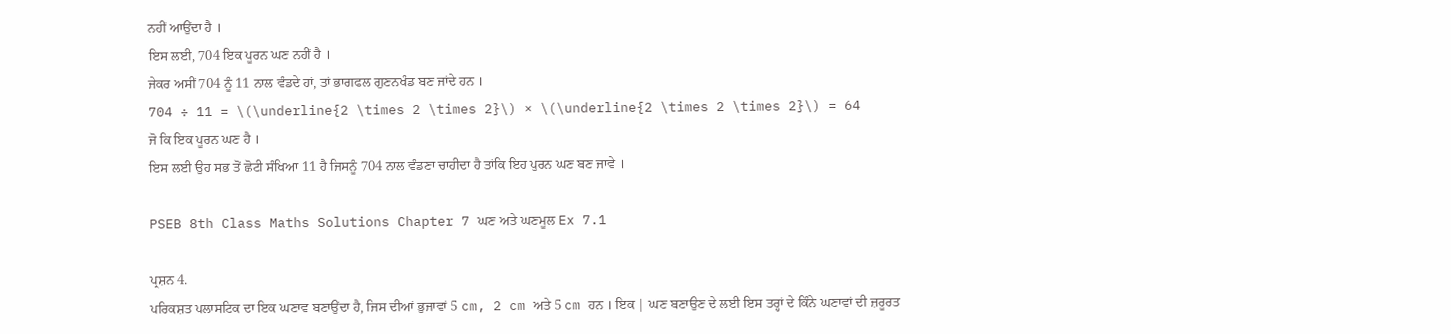ਨਹੀਂ ਆਉਂਦਾ ਹੈ ।
ਇਸ ਲਈ, 704 ਇਕ ਪੂਰਨ ਘਣ ਨਹੀਂ ਹੈ ।
ਜੇਕਰ ਅਸੀਂ 704 ਨੂੰ 11 ਨਾਲ ਵੰਡਦੇ ਹਾਂ, ਤਾਂ ਭਾਗਫਲ ਗੁਣਨਖੰਡ ਬਣ ਜਾਂਦੇ ਹਨ ।
704 ÷ 11 = \(\underline{2 \times 2 \times 2}\) × \(\underline{2 \times 2 \times 2}\) = 64
ਜੋ ਕਿ ਇਕ ਪੂਰਨ ਘਣ ਹੈ ।
ਇਸ ਲਈ ਉਹ ਸਭ ਤੋਂ ਛੋਟੀ ਸੰਖਿਆ 11 ਹੈ ਜਿਸਨੂੰ 704 ਨਾਲ ਵੰਡਣਾ ਚਾਹੀਦਾ ਹੈ ਤਾਂਕਿ ਇਹ ਪੁਰਨ ਘਣ ਬਣ ਜਾਵੇ ।

PSEB 8th Class Maths Solutions Chapter 7 ਘਣ ਅਤੇ ਘਣਮੂਲ Ex 7.1

ਪ੍ਰਸ਼ਨ 4.
ਪਰਿਕਸ਼ਤ ਪਲਾਸਟਿਕ ਦਾ ਇਕ ਘਣਾਵ ਬਣਾਉਂਦਾ ਹੈ, ਜਿਸ ਦੀਆਂ ਭੁਜਾਵਾਂ 5 cm, 2 cm ਅਤੇ 5 cm ਹਨ । ਇਕ | ਘਣ ਬਣਾਉਣ ਦੇ ਲਈ ਇਸ ਤਰ੍ਹਾਂ ਦੇ ਕਿੰਨੇ ਘਣਾਵਾਂ ਦੀ ਜ਼ਰੂਰਤ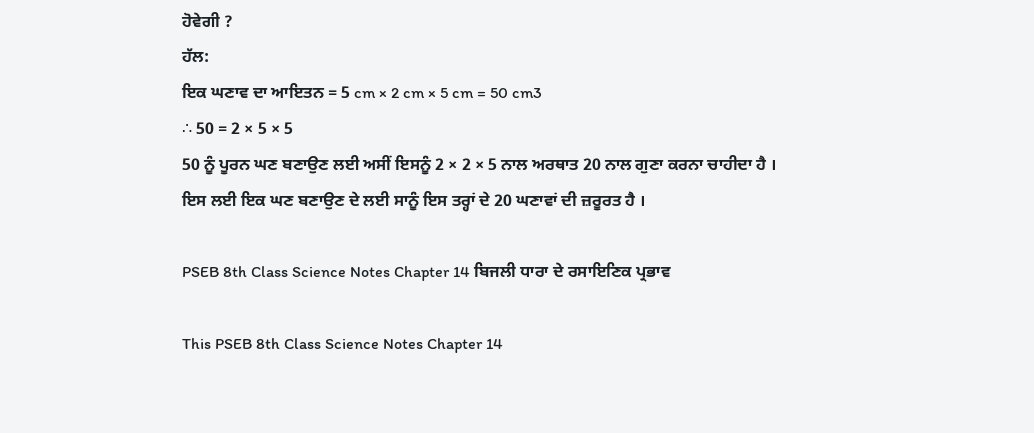ਹੋਵੇਗੀ ?
ਹੱਲ:
ਇਕ ਘਣਾਵ ਦਾ ਆਇਤਨ = 5 cm × 2 cm × 5 cm = 50 cm3
∴ 50 = 2 × 5 × 5
50 ਨੂੰ ਪੂਰਨ ਘਣ ਬਣਾਉਣ ਲਈ ਅਸੀਂ ਇਸਨੂੰ 2 × 2 × 5 ਨਾਲ ਅਰਥਾਤ 20 ਨਾਲ ਗੁਣਾ ਕਰਨਾ ਚਾਹੀਦਾ ਹੈ ।
ਇਸ ਲਈ ਇਕ ਘਣ ਬਣਾਉਣ ਦੇ ਲਈ ਸਾਨੂੰ ਇਸ ਤਰ੍ਹਾਂ ਦੇ 20 ਘਣਾਵਾਂ ਦੀ ਜ਼ਰੂਰਤ ਹੈ ।

PSEB 8th Class Science Notes Chapter 14 ਬਿਜਲੀ ਧਾਰਾ ਦੇ ਰਸਾਇਣਿਕ ਪ੍ਰਭਾਵ

This PSEB 8th Class Science Notes Chapter 14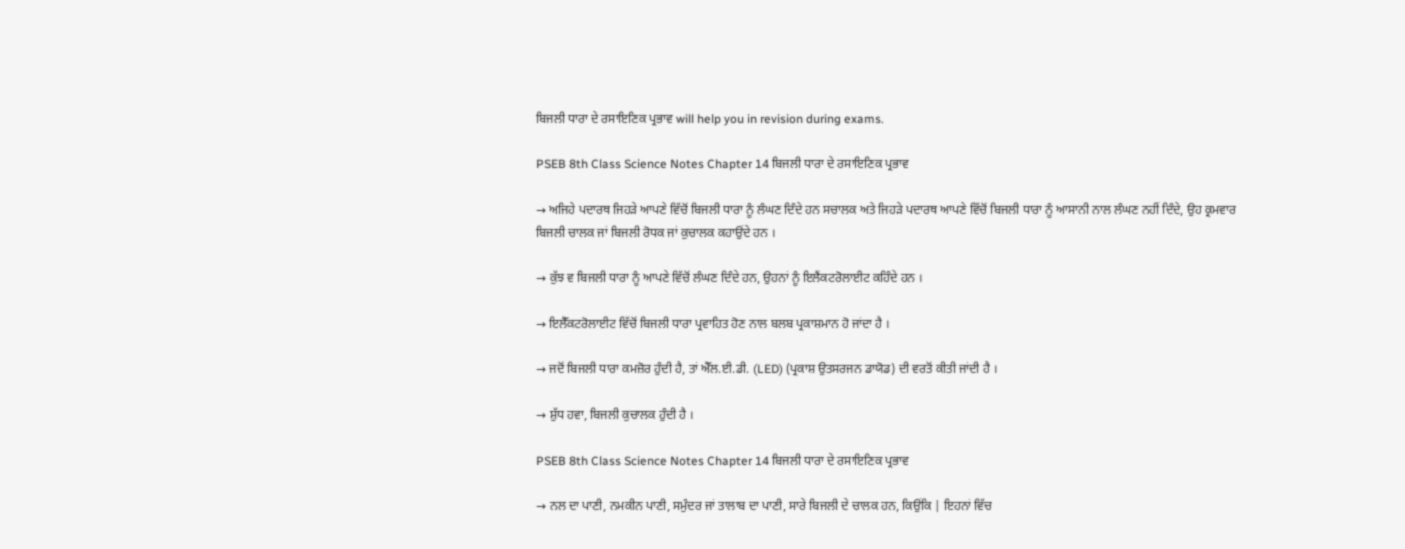ਬਿਜਲੀ ਧਾਰਾ ਦੇ ਰਸਾਇਣਿਕ ਪ੍ਰਭਾਵ will help you in revision during exams.

PSEB 8th Class Science Notes Chapter 14 ਬਿਜਲੀ ਧਾਰਾ ਦੇ ਰਸਾਇਣਿਕ ਪ੍ਰਭਾਵ

→ ਅਜਿਹੇ ਪਦਾਰਥ ਜਿਹੜੇ ਆਪਣੇ ਵਿੱਚੋਂ ਬਿਜਲੀ ਧਾਰਾ ਨੂੰ ਲੰਘਣ ਦਿੰਦੇ ਹਨ ਸਚਾਲਕ ਅਤੇ ਜਿਹੜੇ ਪਦਾਰਥ ਆਪਣੇ ਵਿੱਚੋਂ ਬਿਜਲੀ ਧਾਰਾ ਨੂੰ ਆਸਾਨੀ ਨਾਲ ਲੰਘਣ ਨਹੀਂ ਦਿੰਦੇ, ਉਹ ਕ੍ਰਮਵਾਰ ਬਿਜਲੀ ਚਾਲਕ ਜਾਂ ਬਿਜਲੀ ਰੋਧਕ ਜਾਂ ਕੁਚਾਲਕ ਕਹਾਉਂਦੇ ਹਨ ।

→ ਕੁੱਝ ਵ ਬਿਜਲੀ ਧਾਰਾ ਨੂੰ ਆਪਣੇ ਵਿੱਚੋਂ ਲੰਘਣ ਦਿੰਦੇ ਹਨ, ਉਹਨਾਂ ਨੂੰ ਇਲੈਂਕਟਰੋਲਾਈਟ ਕਹਿੰਦੇ ਹਨ ।

→ ਇਲੈੱਕਟਰੋਲਾਈਟ ਵਿੱਚੋਂ ਬਿਜਲੀ ਧਾਰਾ ਪ੍ਰਵਾਹਿਤ ਹੋਣ ਨਾਲ ਬਲਬ ਪ੍ਰਕਾਸ਼ਮਾਨ ਹੋ ਜਾਂਦਾ ਹੈ ।

→ ਜਦੋਂ ਬਿਜਲੀ ਧਾਰਾ ਕਮਜ਼ੋਰ ਹੁੰਦੀ ਹੈ, ਤਾਂ ਐੱਲ.ਈ.ਡੀ. (LED) (ਪ੍ਰਕਾਸ਼ ਉਤਸਰਜਨ ਡਾਯੋਡ) ਦੀ ਵਰਤੋਂ ਕੀਤੀ ਜਾਂਦੀ ਹੈ ।

→ ਸ਼ੁੱਧ ਹਵਾ, ਬਿਜਲੀ ਕੁਚਾਲਕ ਹੁੰਦੀ ਹੈ ।

PSEB 8th Class Science Notes Chapter 14 ਬਿਜਲੀ ਧਾਰਾ ਦੇ ਰਸਾਇਣਿਕ ਪ੍ਰਭਾਵ

→ ਨਲ ਦਾ ਪਾਣੀ, ਨਮਕੀਨ ਪਾਣੀ, ਸਮੁੰਦਰ ਜਾਂ ਤਾਲਾਬ ਦਾ ਪਾਣੀ, ਸਾਰੇ ਬਿਜਲੀ ਦੇ ਚਾਲਕ ਹਨ, ਕਿਉਂਕਿ | ਇਹਨਾਂ ਵਿੱਚ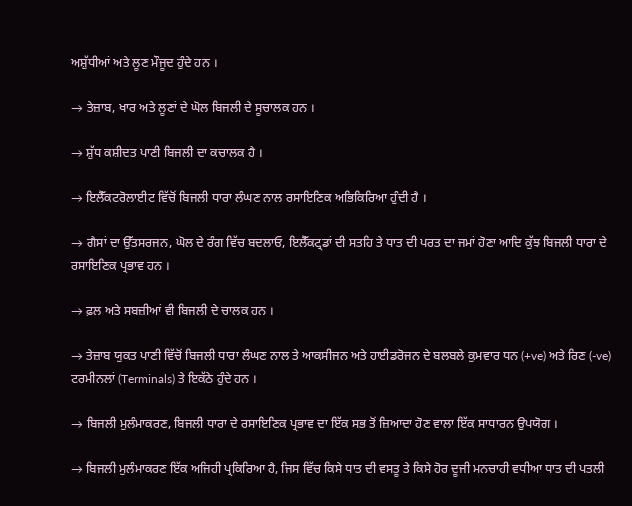ਅਸ਼ੁੱਧੀਆਂ ਅਤੇ ਲੂਣ ਮੌਜੂਦ ਹੁੰਦੇ ਹਨ ।

→ ਤੇਜ਼ਾਬ, ਖਾਰ ਅਤੇ ਲੂਣਾਂ ਦੇ ਘੋਲ ਬਿਜਲੀ ਦੇ ਸੂਚਾਲਕ ਹਨ ।

→ ਸ਼ੁੱਧ ਕਸ਼ੀਦਤ ਪਾਣੀ ਬਿਜਲੀ ਦਾ ਕਚਾਲਕ ਹੈ ।

→ ਇਲੈੱਕਟਰੋਲਾਈਟ ਵਿੱਚੋਂ ਬਿਜਲੀ ਧਾਰਾ ਲੰਘਣ ਨਾਲ ਰਸਾਇਣਿਕ ਅਭਿਕਿਰਿਆ ਹੁੰਦੀ ਹੈ ।

→ ਗੈਸਾਂ ਦਾ ਉੱਤਸਰਜਨ, ਘੋਲ ਦੇ ਰੰਗ ਵਿੱਚ ਬਦਲਾਓ, ਇਲੈੱਕਟ੍ਰਡਾਂ ਦੀ ਸਤਹਿ ਤੇ ਧਾਤ ਦੀ ਪਰਤ ਦਾ ਜਮਾਂ ਹੋਣਾ ਆਦਿ ਕੁੱਝ ਬਿਜਲੀ ਧਾਰਾ ਦੇ ਰਸਾਇਣਿਕ ਪ੍ਰਭਾਵ ਹਨ ।

→ ਫ਼ਲ ਅਤੇ ਸਬਜ਼ੀਆਂ ਵੀ ਬਿਜਲੀ ਦੇ ਚਾਲਕ ਹਨ ।

→ ਤੇਜ਼ਾਬ ਯੁਕਤ ਪਾਣੀ ਵਿੱਚੋਂ ਬਿਜਲੀ ਧਾਰਾ ਲੰਘਣ ਨਾਲ ਤੇ ਆਕਸੀਜਨ ਅਤੇ ਹਾਈਡਰੋਜਨ ਦੇ ਬਲਬਲੇ ਕੁਮਵਾਰ ਧਨ (+ve) ਅਤੇ ਰਿਣ (-ve) ਟਰਮੀਨਲਾਂ (Terminals) ਤੇ ਇਕੱਠੇ ਹੁੰਦੇ ਹਨ ।

→ ਬਿਜਲੀ ਮੁਲੰਮਾਕਰਣ, ਬਿਜਲੀ ਧਾਰਾ ਦੇ ਰਸਾਇਣਿਕ ਪ੍ਰਭਾਵ ਦਾ ਇੱਕ ਸਭ ਤੋਂ ਜ਼ਿਆਦਾ ਹੋਣ ਵਾਲਾ ਇੱਕ ਸਾਧਾਰਨ ਉਪਯੋਗ ।

→ ਬਿਜਲੀ ਮੁਲੰਮਾਕਰਣ ਇੱਕ ਅਜਿਹੀ ਪ੍ਰਕਿਰਿਆ ਹੈ, ਜਿਸ ਵਿੱਚ ਕਿਸੇ ਧਾਤ ਦੀ ਵਸਤੂ ਤੇ ਕਿਸੇ ਹੋਰ ਦੂਜੀ ਮਨਚਾਹੀ ਵਧੀਆ ਧਾਤ ਦੀ ਪਤਲੀ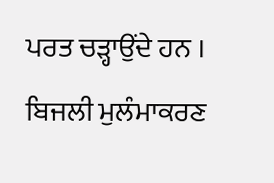ਪਰਤ ਚੜ੍ਹਾਉਂਦੇ ਹਨ । ਬਿਜਲੀ ਮੁਲੰਮਾਕਰਣ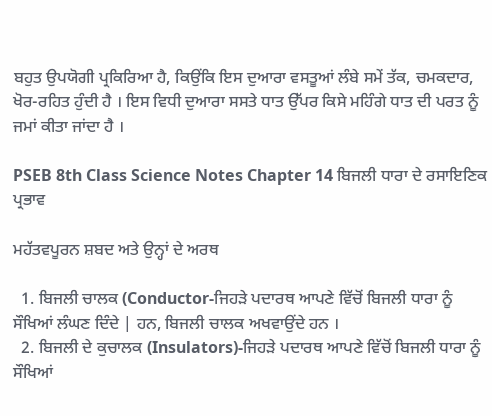ਬਹੁਤ ਉਪਯੋਗੀ ਪ੍ਰਕਿਰਿਆ ਹੈ, ਕਿਉਂਕਿ ਇਸ ਦੁਆਰਾ ਵਸਤੂਆਂ ਲੰਬੇ ਸਮੇਂ ਤੱਕ, ਚਮਕਦਾਰ, ਖੋਰ-ਰਹਿਤ ਹੁੰਦੀ ਹੈ । ਇਸ ਵਿਧੀ ਦੁਆਰਾ ਸਸਤੇ ਧਾਤ ਉੱਪਰ ਕਿਸੇ ਮਹਿੰਗੇ ਧਾਤ ਦੀ ਪਰਤ ਨੂੰ ਜਮਾਂ ਕੀਤਾ ਜਾਂਦਾ ਹੈ ।

PSEB 8th Class Science Notes Chapter 14 ਬਿਜਲੀ ਧਾਰਾ ਦੇ ਰਸਾਇਣਿਕ ਪ੍ਰਭਾਵ

ਮਹੱਤਵਪੂਰਨ ਸ਼ਬਦ ਅਤੇ ਉਨ੍ਹਾਂ ਦੇ ਅਰਥ

  1. ਬਿਜਲੀ ਚਾਲਕ (Conductor-ਜਿਹੜੇ ਪਦਾਰਥ ਆਪਣੇ ਵਿੱਚੋਂ ਬਿਜਲੀ ਧਾਰਾ ਨੂੰ ਸੌਖਿਆਂ ਲੰਘਣ ਦਿੰਦੇ | ਹਨ, ਬਿਜਲੀ ਚਾਲਕ ਅਖਵਾਉਂਦੇ ਹਨ ।
  2. ਬਿਜਲੀ ਦੇ ਕੁਚਾਲਕ (Insulators)-ਜਿਹੜੇ ਪਦਾਰਥ ਆਪਣੇ ਵਿੱਚੋਂ ਬਿਜਲੀ ਧਾਰਾ ਨੂੰ ਸੌਖਿਆਂ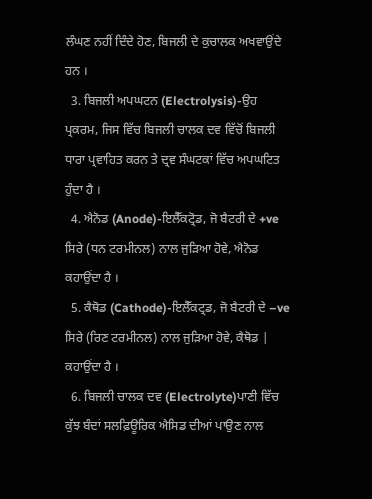ਲੰਘਣ ਨਹੀਂ ਦਿੰਦੇ ਹੋਣ, ਬਿਜਲੀ ਦੇ ਕੁਚਾਲਕ ਅਖਵਾਉਂਦੇ ਹਨ ।
  3. ਬਿਜਲੀ ਅਪਘਟਨ (Electrolysis)-ਉਹ ਪ੍ਰਕਰਮ, ਜਿਸ ਵਿੱਚ ਬਿਜਲੀ ਚਾਲਕ ਦਵ ਵਿੱਚੋਂ ਬਿਜਲੀ ਧਾਰਾ ਪ੍ਰਵਾਹਿਤ ਕਰਨ ਤੇ ਦ੍ਰਵ ਸੰਘਟਕਾਂ ਵਿੱਚ ਅਪਘਟਿਤ ਹੁੰਦਾ ਹੈ ।
  4. ਐਨੋਡ (Anode)-ਇਲੈੱਕਟ੍ਰੋਡ, ਜੋ ਬੈਟਰੀ ਦੇ +ve ਸਿਰੇ (ਧਨ ਟਰਮੀਨਲ) ਨਾਲ ਜੁੜਿਆ ਹੋਵੇ, ਐਨੋਡ ਕਹਾਉਂਦਾ ਹੈ ।
  5. ਕੈਥੋਡ (Cathode)-ਇਲੈੱਕਟ੍ਰਡ, ਜੋ ਬੈਟਰੀ ਦੇ –ve ਸਿਰੇ (ਰਿਣ ਟਰਮੀਨਲ) ਨਾਲ ਜੁੜਿਆ ਹੋਵੇ, ਕੈਥੋਡ | ਕਹਾਉਂਦਾ ਹੈ ।
  6. ਬਿਜਲੀ ਚਾਲਕ ਦਵ (Electrolyte)ਪਾਣੀ ਵਿੱਚ ਕੁੱਝ ਬੰਦਾਂ ਸਲਫ਼ਿਊਰਿਕ ਐਸਿਡ ਦੀਆਂ ਪਾਉਣ ਨਾਲ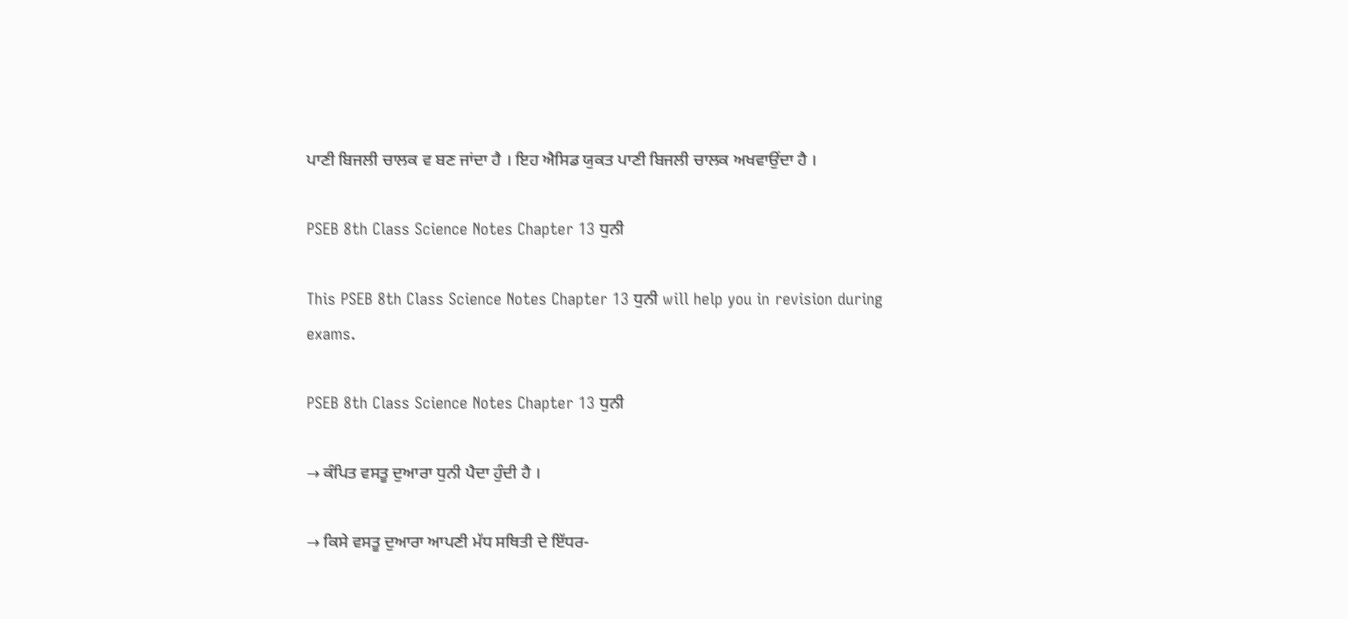ਪਾਣੀ ਬਿਜਲੀ ਚਾਲਕ ਵ ਬਣ ਜਾਂਦਾ ਹੈ । ਇਹ ਐਸਿਡ ਯੁਕਤ ਪਾਣੀ ਬਿਜਲੀ ਚਾਲਕ ਅਖਵਾਉਂਦਾ ਹੈ ।

PSEB 8th Class Science Notes Chapter 13 ਧੁਨੀ

This PSEB 8th Class Science Notes Chapter 13 ਧੁਨੀ will help you in revision during exams.

PSEB 8th Class Science Notes Chapter 13 ਧੁਨੀ

→ ਕੰਪਿਤ ਵਸਤੂ ਦੁਆਰਾ ਧੁਨੀ ਪੈਦਾ ਹੁੰਦੀ ਹੈ ।

→ ਕਿਸੇ ਵਸਤੂ ਦੁਆਰਾ ਆਪਣੀ ਮੱਧ ਸਥਿਤੀ ਦੇ ਇੱਧਰ-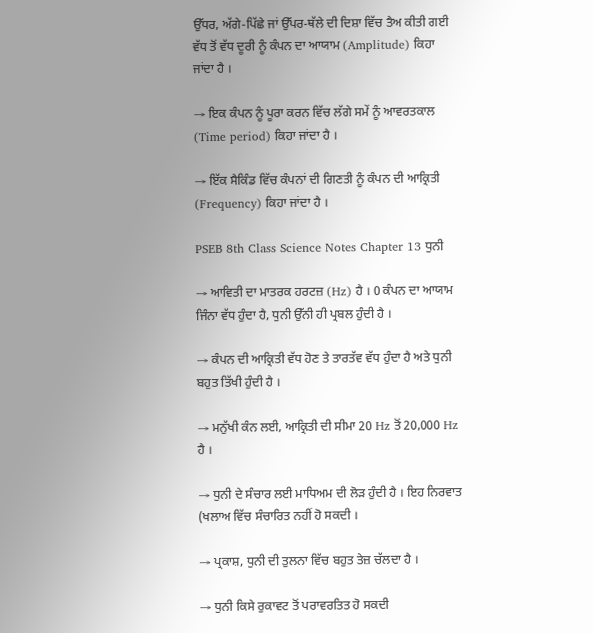ਉੱਧਰ, ਅੱਗੇ-ਪਿੱਛੇ ਜਾਂ ਉੱਪਰ-ਥੱਲੇ ਦੀ ਦਿਸ਼ਾ ਵਿੱਚ ਤੈਅ ਕੀਤੀ ਗਈ ਵੱਧ ਤੋਂ ਵੱਧ ਦੂਰੀ ਨੂੰ ਕੰਪਨ ਦਾ ਆਯਾਮ (Amplitude) ਕਿਹਾ ਜਾਂਦਾ ਹੈ ।

→ ਇਕ ਕੰਪਨ ਨੂੰ ਪੂਰਾ ਕਰਨ ਵਿੱਚ ਲੱਗੇ ਸਮੇਂ ਨੂੰ ਆਵਰਤਕਾਲ (Time period) ਕਿਹਾ ਜਾਂਦਾ ਹੈ ।

→ ਇੱਕ ਸੈਕਿੰਡ ਵਿੱਚ ਕੰਪਨਾਂ ਦੀ ਗਿਣਤੀ ਨੂੰ ਕੰਪਨ ਦੀ ਆਕ੍ਰਿਤੀ (Frequency) ਕਿਹਾ ਜਾਂਦਾ ਹੈ ।

PSEB 8th Class Science Notes Chapter 13 ਧੁਨੀ

→ ਆਵਿਤੀ ਦਾ ਮਾਤਰਕ ਹਰਟਜ਼ (Hz) ਹੈ । 0 ਕੰਪਨ ਦਾ ਆਯਾਮ ਜਿੰਨਾ ਵੱਧ ਹੁੰਦਾ ਹੈ, ਧੁਨੀ ਉੱਨੀ ਹੀ ਪ੍ਰਬਲ ਹੁੰਦੀ ਹੈ ।

→ ਕੰਪਨ ਦੀ ਆਕ੍ਰਿਤੀ ਵੱਧ ਹੋਣ ਤੇ ਤਾਰਤੱਵ ਵੱਧ ਹੁੰਦਾ ਹੈ ਅਤੇ ਧੁਨੀ ਬਹੁਤ ਤਿੱਖੀ ਹੁੰਦੀ ਹੈ ।

→ ਮਨੁੱਖੀ ਕੰਨ ਲਈ, ਆਕ੍ਰਿਤੀ ਦੀ ਸੀਮਾ 20 Hz ਤੋਂ 20,000 Hz ਹੈ ।

→ ਧੁਨੀ ਦੇ ਸੰਚਾਰ ਲਈ ਮਾਧਿਅਮ ਦੀ ਲੋੜ ਹੁੰਦੀ ਹੈ । ਇਹ ਨਿਰਵਾਤ (ਖਲਾਅ ਵਿੱਚ ਸੰਚਾਰਿਤ ਨਹੀਂ ਹੋ ਸਕਦੀ ।

→ ਪ੍ਰਕਾਸ਼, ਧੁਨੀ ਦੀ ਤੁਲਨਾ ਵਿੱਚ ਬਹੁਤ ਤੇਜ਼ ਚੱਲਦਾ ਹੈ ।

→ ਧੁਨੀ ਕਿਸੇ ਰੁਕਾਵਟ ਤੋਂ ਪਰਾਵਰਤਿਤ ਹੋ ਸਕਦੀ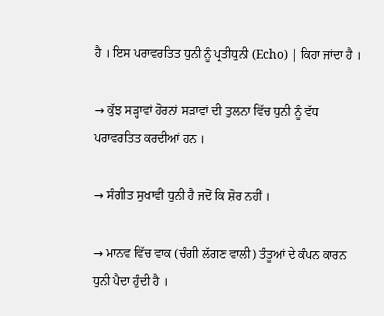ਹੈ । ਇਸ ਪਰਾਵਰਤਿਤ ਧੁਨੀ ਨੂੰ ਪ੍ਰਤੀਧੁਨੀ (Echo) | ਕਿਹਾ ਜਾਂਦਾ ਹੈ ।

→ ਕੁੱਝ ਸੜ੍ਹਾਵਾਂ ਹੋਰਨਾਂ ਸੜਾਵਾਂ ਦੀ ਤੁਲਨਾ ਵਿੱਚ ਧੁਨੀ ਨੂੰ ਵੱਧ ਪਰਾਵਰਤਿਤ ਕਰਦੀਆਂ ਹਨ ।

→ ਸੰਗੀਤ ਸੁਖਾਵੀਂ ਧੁਨੀ ਹੈ ਜਦੋਂ ਕਿ ਸ਼ੋਰ ਨਹੀਂ ।

→ ਮਾਨਵ ਵਿੱਚ ਵਾਕ (ਚੰਗੀ ਲੱਗਣ ਵਾਲੀ) ਤੰਤੂਆਂ ਦੇ ਕੰਪਨ ਕਾਰਨ ਧੁਨੀ ਪੈਦਾ ਹੁੰਦੀ ਹੈ ।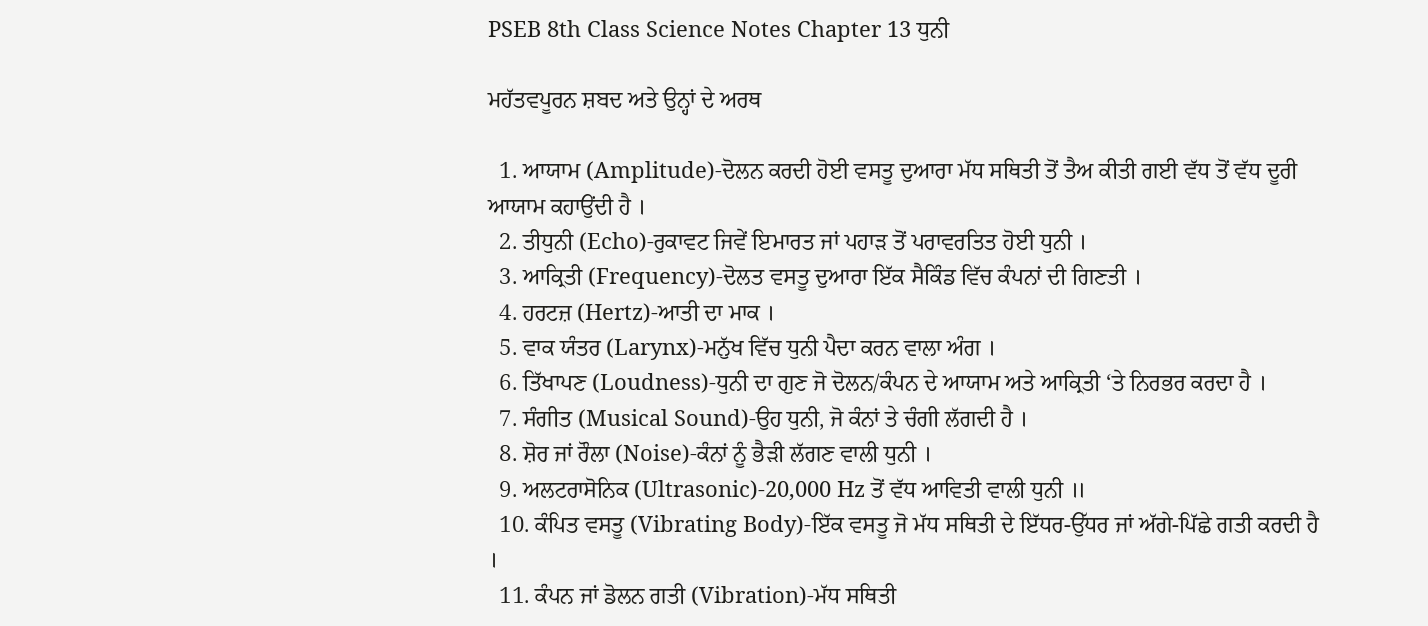PSEB 8th Class Science Notes Chapter 13 ਧੁਨੀ

ਮਹੱਤਵਪੂਰਨ ਸ਼ਬਦ ਅਤੇ ਉਨ੍ਹਾਂ ਦੇ ਅਰਥ

  1. ਆਯਾਮ (Amplitude)-ਦੋਲਨ ਕਰਦੀ ਹੋਈ ਵਸਤੂ ਦੁਆਰਾ ਮੱਧ ਸਥਿਤੀ ਤੋਂ ਤੈਅ ਕੀਤੀ ਗਈ ਵੱਧ ਤੋਂ ਵੱਧ ਦੂਰੀ ਆਯਾਮ ਕਹਾਉਂਦੀ ਹੈ ।
  2. ਤੀਧੁਨੀ (Echo)-ਰੁਕਾਵਟ ਜਿਵੇਂ ਇਮਾਰਤ ਜਾਂ ਪਹਾੜ ਤੋਂ ਪਰਾਵਰਤਿਤ ਹੋਈ ਧੁਨੀ ।
  3. ਆਕ੍ਰਿਤੀ (Frequency)-ਦੋਲਤ ਵਸਤੂ ਦੁਆਰਾ ਇੱਕ ਸੈਕਿੰਡ ਵਿੱਚ ਕੰਪਨਾਂ ਦੀ ਗਿਣਤੀ ।
  4. ਹਰਟਜ਼ (Hertz)-ਆਤੀ ਦਾ ਮਾਕ ।
  5. ਵਾਕ ਯੰਤਰ (Larynx)-ਮਨੁੱਖ ਵਿੱਚ ਧੁਨੀ ਪੈਦਾ ਕਰਨ ਵਾਲਾ ਅੰਗ ।
  6. ਤਿੱਖਾਪਣ (Loudness)-ਧੁਨੀ ਦਾ ਗੁਣ ਜੋ ਦੋਲਨ/ਕੰਪਨ ਦੇ ਆਯਾਮ ਅਤੇ ਆਕ੍ਰਿਤੀ ‘ਤੇ ਨਿਰਭਰ ਕਰਦਾ ਹੈ ।
  7. ਸੰਗੀਤ (Musical Sound)-ਉਹ ਧੁਨੀ, ਜੋ ਕੰਨਾਂ ਤੇ ਚੰਗੀ ਲੱਗਦੀ ਹੈ ।
  8. ਸ਼ੋਰ ਜਾਂ ਰੌਲਾ (Noise)-ਕੰਨਾਂ ਨੂੰ ਭੈੜੀ ਲੱਗਣ ਵਾਲੀ ਧੁਨੀ ।
  9. ਅਲਟਰਾਸੋਨਿਕ (Ultrasonic)-20,000 Hz ਤੋਂ ਵੱਧ ਆਵਿਤੀ ਵਾਲੀ ਧੁਨੀ ॥
  10. ਕੰਪਿਤ ਵਸਤੂ (Vibrating Body)-ਇੱਕ ਵਸਤੂ ਜੋ ਮੱਧ ਸਥਿਤੀ ਦੇ ਇੱਧਰ-ਉੱਧਰ ਜਾਂ ਅੱਗੇ-ਪਿੱਛੇ ਗਤੀ ਕਰਦੀ ਹੈ ।
  11. ਕੰਪਨ ਜਾਂ ਡੋਲਨ ਗਤੀ (Vibration)-ਮੱਧ ਸਥਿਤੀ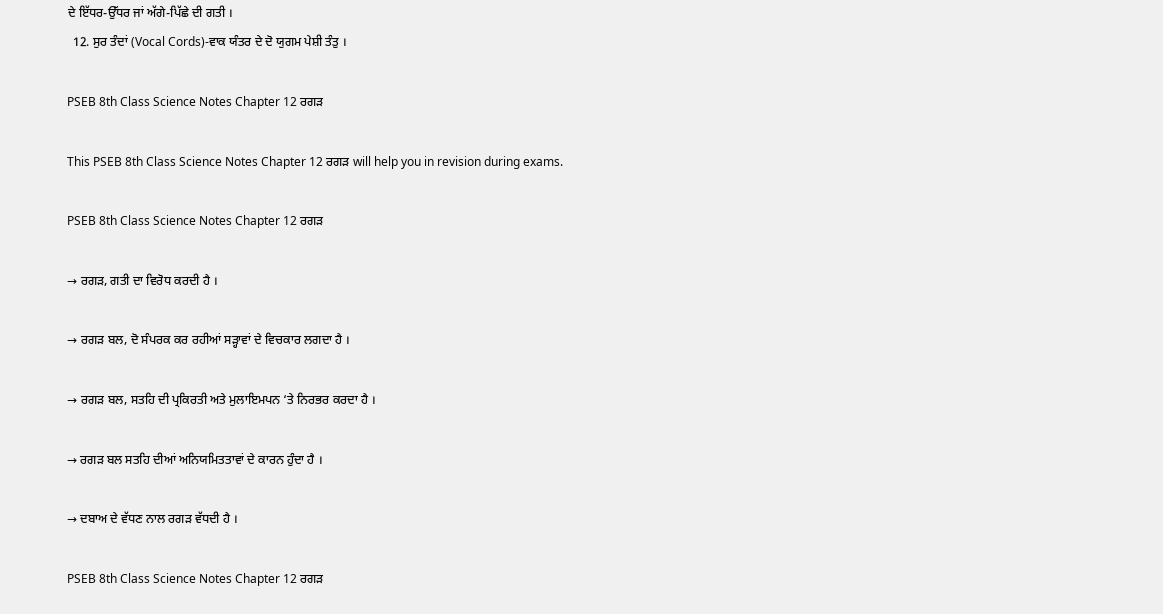ਦੇ ਇੱਧਰ-ਉੱਧਰ ਜਾਂ ਅੱਗੇ-ਪਿੱਛੇ ਦੀ ਗਤੀ ।
  12. ਸੁਰ ਤੰਦਾਂ (Vocal Cords)-ਵਾਕ ਯੰਤਰ ਦੇ ਦੋ ਯੁਗਮ ਪੇਸ਼ੀ ਤੰਤੁ ।

PSEB 8th Class Science Notes Chapter 12 ਰਗੜ

This PSEB 8th Class Science Notes Chapter 12 ਰਗੜ will help you in revision during exams.

PSEB 8th Class Science Notes Chapter 12 ਰਗੜ

→ ਰਗੜ, ਗਤੀ ਦਾ ਵਿਰੋਧ ਕਰਦੀ ਹੈ ।

→ ਰਗੜ ਬਲ, ਦੋ ਸੰਪਰਕ ਕਰ ਰਹੀਆਂ ਸੜ੍ਹਾਵਾਂ ਦੇ ਵਿਚਕਾਰ ਲਗਦਾ ਹੈ ।

→ ਰਗੜ ਬਲ, ਸਤਹਿ ਦੀ ਪ੍ਰਕਿਰਤੀ ਅਤੇ ਮੁਲਾਇਮਪਨ ‘ਤੇ ਨਿਰਭਰ ਕਰਦਾ ਹੈ ।

→ ਰਗੜ ਬਲ ਸਤਹਿ ਦੀਆਂ ਅਨਿਯਮਿਤਤਾਵਾਂ ਦੇ ਕਾਰਨ ਹੁੰਦਾ ਹੈ ।

→ ਦਬਾਅ ਦੇ ਵੱਧਣ ਨਾਲ ਰਗੜ ਵੱਧਦੀ ਹੈ ।

PSEB 8th Class Science Notes Chapter 12 ਰਗੜ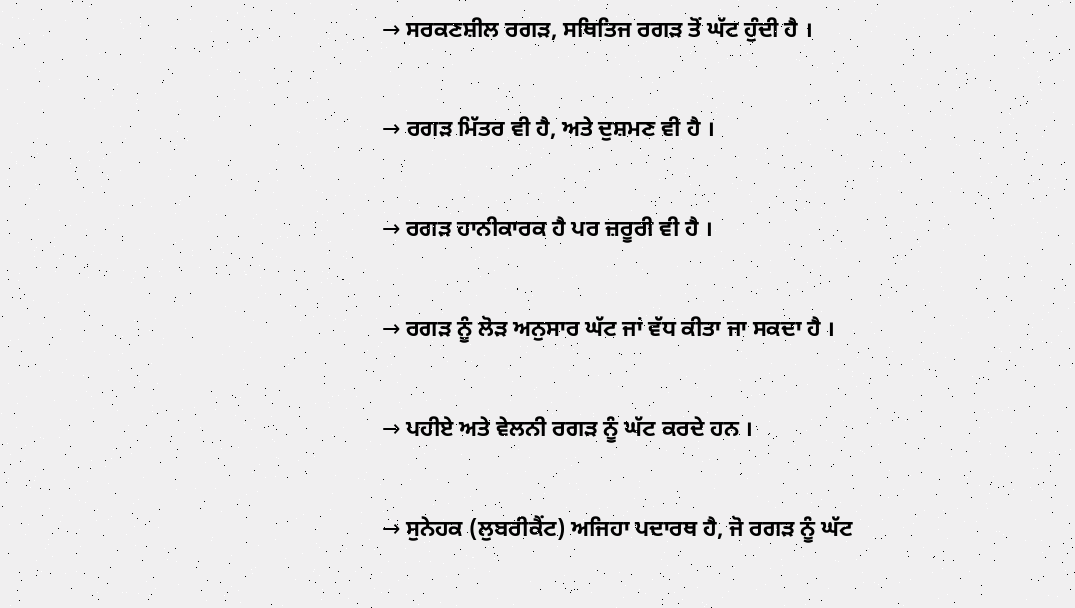→ ਸਰਕਣਸ਼ੀਲ ਰਗੜ, ਸਥਿਤਿਜ ਰਗੜ ਤੋਂ ਘੱਟ ਹੁੰਦੀ ਹੈ ।

→ ਰਗੜ ਮਿੱਤਰ ਵੀ ਹੈ, ਅਤੇ ਦੁਸ਼ਮਣ ਵੀ ਹੈ ।

→ ਰਗੜ ਹਾਨੀਕਾਰਕ ਹੈ ਪਰ ਜ਼ਰੂਰੀ ਵੀ ਹੈ ।

→ ਰਗੜ ਨੂੰ ਲੋੜ ਅਨੁਸਾਰ ਘੱਟ ਜਾਂ ਵੱਧ ਕੀਤਾ ਜਾ ਸਕਦਾ ਹੈ ।

→ ਪਹੀਏ ਅਤੇ ਵੇਲਨੀ ਰਗੜ ਨੂੰ ਘੱਟ ਕਰਦੇ ਹਨ ।

→ ਸੁਨੇਹਕ (ਲੁਬਰੀਕੈਂਟ) ਅਜਿਹਾ ਪਦਾਰਥ ਹੈ, ਜੋ ਰਗੜ ਨੂੰ ਘੱਟ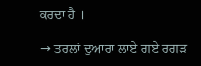ਕਰਦਾ ਹੈ ।

→ ਤਰਲਾਂ ਦੁਆਰਾ ਲਾਏ ਗਏ ਰਗੜ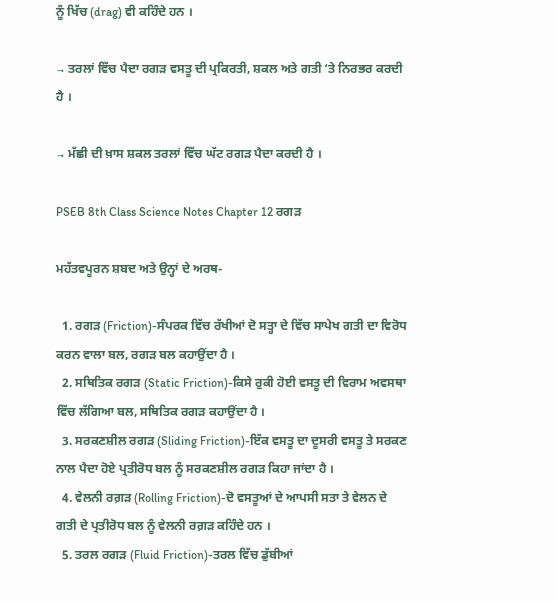ਨੂੰ ਖਿੱਚ (drag) ਵੀ ਕਹਿੰਦੇ ਹਨ ।

→ ਤਰਲਾਂ ਵਿੱਚ ਪੈਦਾ ਰਗੜ ਵਸਤੂ ਦੀ ਪ੍ਰਕਿਰਤੀ, ਸ਼ਕਲ ਅਤੇ ਗਤੀ ‘ਤੇ ਨਿਰਭਰ ਕਰਦੀ ਹੈ ।

→ ਮੱਛੀ ਦੀ ਖ਼ਾਸ ਸ਼ਕਲ ਤਰਲਾਂ ਵਿੱਚ ਘੱਟ ਰਗੜ ਪੈਦਾ ਕਰਦੀ ਹੈ ।

PSEB 8th Class Science Notes Chapter 12 ਰਗੜ

ਮਹੱਤਵਪੂਰਨ ਸ਼ਬਦ ਅਤੇ ਉਨ੍ਹਾਂ ਦੇ ਅਰਥ-

  1. ਰਗੜ (Friction)-ਸੰਪਰਕ ਵਿੱਚ ਰੱਖੀਆਂ ਦੋ ਸਤ੍ਹਾ ਦੇ ਵਿੱਚ ਸਾਪੇਖ ਗਤੀ ਦਾ ਵਿਰੋਧ ਕਰਨ ਵਾਲਾ ਬਲ, ਰਗੜ ਬਲ ਕਹਾਉਂਦਾ ਹੈ ।
  2. ਸਥਿਤਿਕ ਰਗੜ (Static Friction)-ਕਿਸੇ ਰੁਕੀ ਹੋਈ ਵਸਤੂ ਦੀ ਵਿਰਾਮ ਅਵਸਥਾ ਵਿੱਚ ਲੱਗਿਆ ਬਲ, ਸਥਿਤਿਕ ਰਗੜ ਕਹਾਉਂਦਾ ਹੈ ।
  3. ਸਰਕਣਸ਼ੀਲ ਰਗੜ (Sliding Friction)-ਇੱਕ ਵਸਤੂ ਦਾ ਦੂਸਰੀ ਵਸਤੂ ਤੇ ਸਰਕਣ ਨਾਲ ਪੈਦਾ ਹੋਏ ਪ੍ਰਤੀਰੋਧ ਬਲ ਨੂੰ ਸਰਕਣਸ਼ੀਲ ਰਗੜ ਕਿਹਾ ਜਾਂਦਾ ਹੈ ।
  4. ਵੇਲਨੀ ਰਗ਼ੜ (Rolling Friction)-ਦੋ ਵਸਤੂਆਂ ਦੇ ਆਪਸੀ ਸਤਾ ਤੇ ਵੇਲਨ ਦੇ ਗਤੀ ਦੇ ਪ੍ਰਤੀਰੋਧ ਬਲ ਨੂੰ ਵੇਲਨੀ ਰਗ਼ੜ ਕਹਿੰਦੇ ਹਨ ।
  5. ਤਰਲ ਰਗੜ (Fluid Friction)-ਤਰਲ ਵਿੱਚ ਡੁੱਬੀਆਂ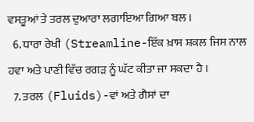ਵਸਤੂਆਂ ਤੇ ਤਰਲ ਦੁਆਰਾ ਲਗਾਇਆ ਗਿਆ ਬਲ ।
  6. ਧਾਰਾ ਰੇਖੀ (Streamline-ਇੱਕ ਖ਼ਾਸ ਸ਼ਕਲ ਜਿਸ ਨਾਲ ਹਵਾ ਅਤੇ ਪਾਣੀ ਵਿੱਚ ਰਗੜ ਨੂੰ ਘੱਟ ਕੀਤਾ ਜਾ ਸਕਦਾ ਹੈ ।
  7. ਤਰਲ (Fluids)-ਵਾਂ ਅਤੇ ਗੈਸਾਂ ਦਾ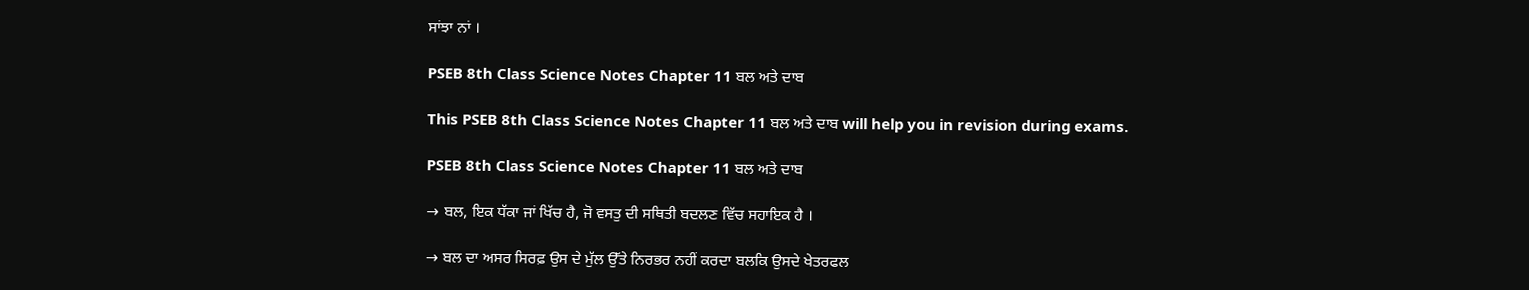ਸਾਂਝਾ ਨਾਂ ।

PSEB 8th Class Science Notes Chapter 11 ਬਲ ਅਤੇ ਦਾਬ

This PSEB 8th Class Science Notes Chapter 11 ਬਲ ਅਤੇ ਦਾਬ will help you in revision during exams.

PSEB 8th Class Science Notes Chapter 11 ਬਲ ਅਤੇ ਦਾਬ

→ ਬਲ, ਇਕ ਧੱਕਾ ਜਾਂ ਖਿੱਚ ਹੈ, ਜੋ ਵਸਤੁ ਦੀ ਸਥਿਤੀ ਬਦਲਣ ਵਿੱਚ ਸਹਾਇਕ ਹੈ ।

→ ਬਲ ਦਾ ਅਸਰ ਸਿਰਫ਼ ਉਸ ਦੇ ਮੁੱਲ ਉੱਤੇ ਨਿਰਭਰ ਨਹੀਂ ਕਰਦਾ ਬਲਕਿ ਉਸਦੇ ਖੇਤਰਫਲ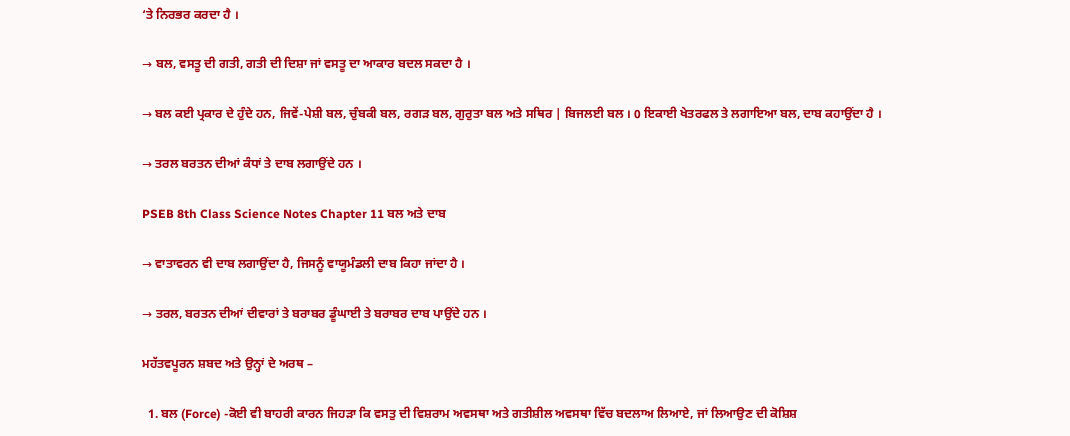‘ਤੇ ਨਿਰਭਰ ਕਰਦਾ ਹੈ ।

→ ਬਲ, ਵਸਤੂ ਦੀ ਗਤੀ, ਗਤੀ ਦੀ ਦਿਸ਼ਾ ਜਾਂ ਵਸਤੂ ਦਾ ਆਕਾਰ ਬਦਲ ਸਕਦਾ ਹੈ ।

→ ਬਲ ਕਈ ਪ੍ਰਕਾਰ ਦੇ ਹੁੰਦੇ ਹਨ, ਜਿਵੇਂ-ਪੇਸ਼ੀ ਬਲ, ਚੁੰਬਕੀ ਬਲ, ਰਗੜ ਬਲ, ਗੁਰੁਤਾ ਬਲ ਅਤੇ ਸਥਿਰ | ਬਿਜਲਈ ਬਲ । 0 ਇਕਾਈ ਖੇਤਰਫਲ ਤੇ ਲਗਾਇਆ ਬਲ, ਦਾਬ ਕਹਾਉਂਦਾ ਹੈ ।

→ ਤਰਲ ਬਰਤਨ ਦੀਆਂ ਕੰਧਾਂ ਤੇ ਦਾਬ ਲਗਾਉਂਦੇ ਹਨ ।

PSEB 8th Class Science Notes Chapter 11 ਬਲ ਅਤੇ ਦਾਬ

→ ਵਾਤਾਵਰਨ ਵੀ ਦਾਬ ਲਗਾਉਂਦਾ ਹੈ, ਜਿਸਨੂੰ ਵਾਯੂਮੰਡਲੀ ਦਾਬ ਕਿਹਾ ਜਾਂਦਾ ਹੈ ।

→ ਤਰਲ, ਬਰਤਨ ਦੀਆਂ ਦੀਵਾਰਾਂ ਤੇ ਬਰਾਬਰ ਡੂੰਘਾਈ ਤੇ ਬਰਾਬਰ ਦਾਬ ਪਾਉਂਦੇ ਹਨ ।

ਮਹੱਤਵਪੂਰਨ ਸ਼ਬਦ ਅਤੇ ਉਨ੍ਹਾਂ ਦੇ ਅਰਥ –

  1. ਬਲ (Force) -ਕੋਈ ਵੀ ਬਾਹਰੀ ਕਾਰਨ ਜਿਹੜਾ ਕਿ ਵਸਤੁ ਦੀ ਵਿਸ਼ਰਾਮ ਅਵਸਥਾ ਅਤੇ ਗਤੀਸ਼ੀਲ ਅਵਸਥਾ ਵਿੱਚ ਬਦਲਾਅ ਲਿਆਏ, ਜਾਂ ਲਿਆਉਣ ਦੀ ਕੋਸ਼ਿਸ਼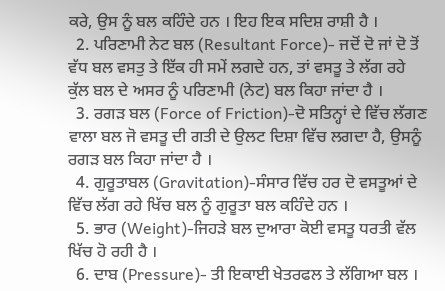ਕਰੇ, ਉਸ ਨੂੰ ਬਲ ਕਹਿੰਦੇ ਹਨ । ਇਹ ਇਕ ਸਦਿਸ਼ ਰਾਸ਼ੀ ਹੈ ।
  2. ਪਰਿਣਾਮੀ ਨੇਟ ਬਲ (Resultant Force)- ਜਦੋਂ ਦੋ ਜਾਂ ਦੋ ਤੋਂ ਵੱਧ ਬਲ ਵਸਤੁ ਤੇ ਇੱਕ ਹੀ ਸਮੇਂ ਲਗਦੇ ਹਨ, ਤਾਂ ਵਸਤੂ ਤੇ ਲੱਗ ਰਹੇ ਕੁੱਲ ਬਲ ਦੇ ਅਸਰ ਨੂੰ ਪਰਿਣਾਮੀ (ਨੇਟ) ਬਲ ਕਿਹਾ ਜਾਂਦਾ ਹੈ ।
  3. ਰਗੜ ਬਲ (Force of Friction)-ਦੋ ਸਤਿਨ੍ਹਾਂ ਦੇ ਵਿੱਚ ਲੱਗਣ ਵਾਲਾ ਬਲ ਜੋ ਵਸਤੂ ਦੀ ਗਤੀ ਦੇ ਉਲਟ ਦਿਸ਼ਾ ਵਿੱਚ ਲਗਦਾ ਹੈ, ਉਸਨੂੰ ਰਗੜ ਬਲ ਕਿਹਾ ਜਾਂਦਾ ਹੈ ।
  4. ਗੁਰੂਤਾਬਲ (Gravitation)-ਸੰਸਾਰ ਵਿੱਚ ਹਰ ਦੋ ਵਸਤੂਆਂ ਦੇ ਵਿੱਚ ਲੱਗ ਰਹੇ ਖਿੱਚ ਬਲ ਨੂੰ ਗੁਰੂਤਾ ਬਲ ਕਹਿੰਦੇ ਹਨ ।
  5. ਭਾਰ (Weight)-ਜਿਹੜੇ ਬਲ ਦੁਆਰਾ ਕੋਈ ਵਸਤੂ ਧਰਤੀ ਵੱਲ ਖਿੱਚ ਹੋ ਰਹੀ ਹੈ ।
  6. ਦਾਬ (Pressure)- ਤੀ ਇਕਾਈ ਖੇਤਰਫਲ ਤੇ ਲੱਗਿਆ ਬਲ ।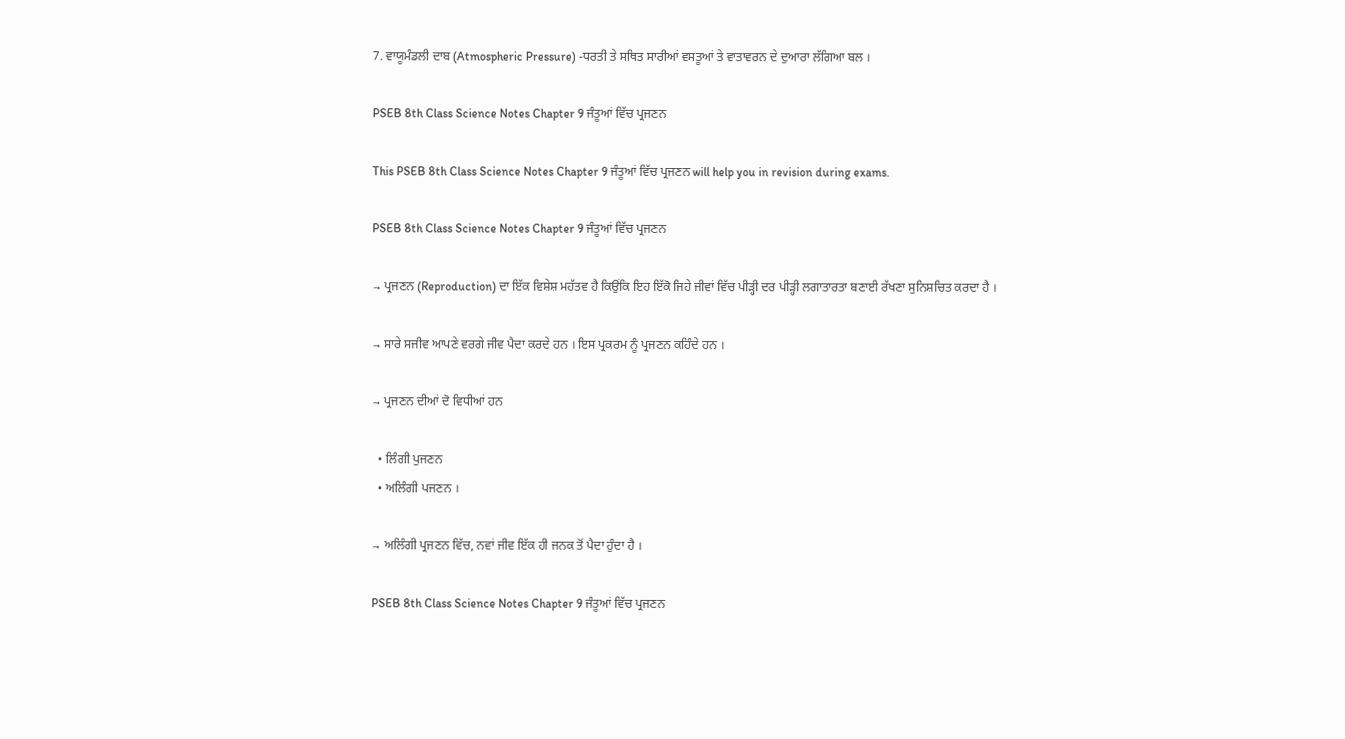7. ਵਾਯੂਮੰਡਲੀ ਦਾਬ (Atmospheric Pressure) -ਧਰਤੀ ਤੇ ਸਥਿਤ ਸਾਰੀਆਂ ਵਸਤੂਆਂ ਤੇ ਵਾਤਾਵਰਨ ਦੇ ਦੁਆਰਾ ਲੱਗਿਆ ਬਲ ।

PSEB 8th Class Science Notes Chapter 9 ਜੰਤੂਆਂ ਵਿੱਚ ਪ੍ਰਜਣਨ

This PSEB 8th Class Science Notes Chapter 9 ਜੰਤੂਆਂ ਵਿੱਚ ਪ੍ਰਜਣਨ will help you in revision during exams.

PSEB 8th Class Science Notes Chapter 9 ਜੰਤੂਆਂ ਵਿੱਚ ਪ੍ਰਜਣਨ

→ ਪ੍ਰਜਣਨ (Reproduction) ਦਾ ਇੱਕ ਵਿਸ਼ੇਸ਼ ਮਹੱਤਵ ਹੈ ਕਿਉਂਕਿ ਇਹ ਇੱਕੋ ਜਿਹੇ ਜੀਵਾਂ ਵਿੱਚ ਪੀੜ੍ਹੀ ਦਰ ਪੀੜ੍ਹੀ ਲਗਾਤਾਰਤਾ ਬਣਾਈ ਰੱਖਣਾ ਸੁਨਿਸ਼ਚਿਤ ਕਰਦਾ ਹੈ ।

→ ਸਾਰੇ ਸਜੀਵ ਆਪਣੇ ਵਰਗੇ ਜੀਵ ਪੈਦਾ ਕਰਦੇ ਹਨ । ਇਸ ਪ੍ਰਕਰਮ ਨੂੰ ਪ੍ਰਜਣਨ ਕਹਿੰਦੇ ਹਨ ।

→ ਪ੍ਰਜਣਨ ਦੀਆਂ ਦੋ ਵਿਧੀਆਂ ਹਨ

  • ਲਿੰਗੀ ਪੁਜਣਨ
  • ਅਲਿੰਗੀ ਪਜਣਨ ।

→ ਅਲਿੰਗੀ ਪ੍ਰਜਣਨ ਵਿੱਚ, ਨਵਾਂ ਜੀਵ ਇੱਕ ਹੀ ਜਨਕ ਤੋਂ ਪੈਦਾ ਹੁੰਦਾ ਹੈ ।

PSEB 8th Class Science Notes Chapter 9 ਜੰਤੂਆਂ ਵਿੱਚ ਪ੍ਰਜਣਨ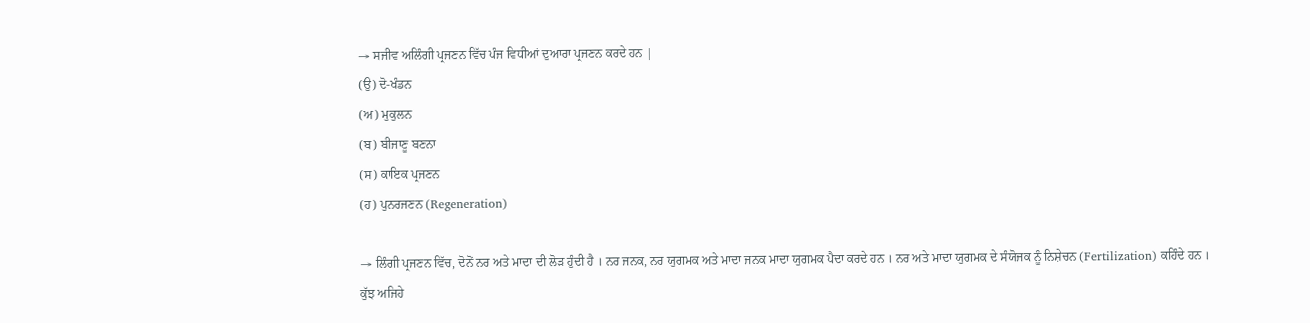→ ਸਜੀਵ ਅਲਿੰਗੀ ਪ੍ਰਜਣਨ ਵਿੱਚ ਪੰਜ ਵਿਧੀਆਂ ਦੁਆਰਾ ਪ੍ਰਜਣਨ ਕਰਦੇ ਹਨ |
(ਉ) ਦੋ-ਖੰਡਨ
(ਅ) ਮੁਕੁਲਨ
(ਬ) ਬੀਜਾਣੂ ਬਣਨਾ
(ਸ) ਕਾਇਕ ਪ੍ਰਜਣਨ
(ਹ) ਪੁਨਰਜਣਨ (Regeneration)

→ ਲਿੰਗੀ ਪ੍ਰਜਣਨ ਵਿੱਚ, ਦੋਨੋਂ ਨਰ ਅਤੇ ਮਾਦਾ ਦੀ ਲੋੜ ਹੁੰਦੀ ਹੈ । ਨਰ ਜਨਕ, ਨਰ ਯੁਗਮਕ ਅਤੇ ਮਾਦਾ ਜਨਕ ਮਾਦਾ ਯੁਗਮਕ ਪੈਦਾ ਕਰਦੇ ਹਨ । ਨਰ ਅਤੇ ਮਾਦਾ ਯੁਗਮਕ ਦੇ ਸੰਯੋਜਕ ਨੂੰ ਨਿਸ਼ੇਚਨ (Fertilization) ਕਹਿੰਦੇ ਹਨ । ਕੁੱਝ ਅਜਿਹੇ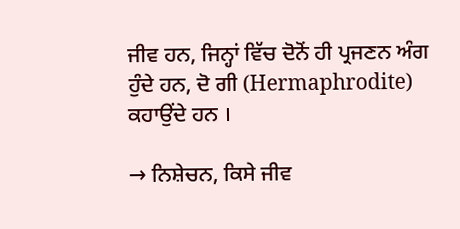ਜੀਵ ਹਨ, ਜਿਨ੍ਹਾਂ ਵਿੱਚ ਦੋਨੋਂ ਹੀ ਪ੍ਰਜਣਨ ਅੰਗ ਹੁੰਦੇ ਹਨ, ਦੋ ਗੀ (Hermaphrodite) ਕਹਾਉਂਦੇ ਹਨ ।

→ ਨਿਸ਼ੇਚਨ, ਕਿਸੇ ਜੀਵ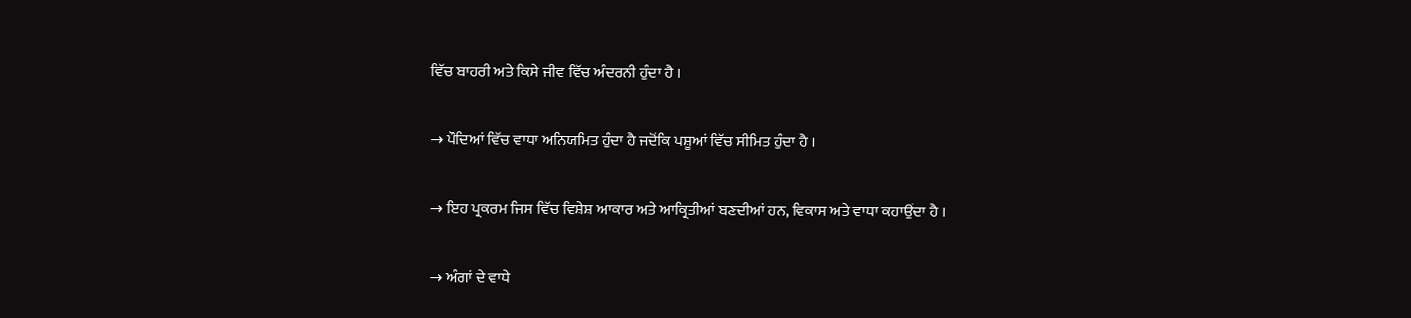ਵਿੱਚ ਬਾਹਰੀ ਅਤੇ ਕਿਸੇ ਜੀਵ ਵਿੱਚ ਅੰਦਰਨੀ ਹੁੰਦਾ ਹੈ ।

→ ਪੌਦਿਆਂ ਵਿੱਚ ਵਾਧਾ ਅਨਿਯਮਿਤ ਹੁੰਦਾ ਹੈ ਜਦੋਂਕਿ ਪਸ਼ੂਆਂ ਵਿੱਚ ਸੀਮਿਤ ਹੁੰਦਾ ਹੈ ।

→ ਇਹ ਪ੍ਰਕਰਮ ਜਿਸ ਵਿੱਚ ਵਿਸ਼ੇਸ਼ ਆਕਾਰ ਅਤੇ ਆਕ੍ਰਿਤੀਆਂ ਬਣਦੀਆਂ ਹਨ, ਵਿਕਾਸ ਅਤੇ ਵਾਧਾ ਕਹਾਉਂਦਾ ਹੈ ।

→ ਅੰਗਾਂ ਦੇ ਵਾਧੇ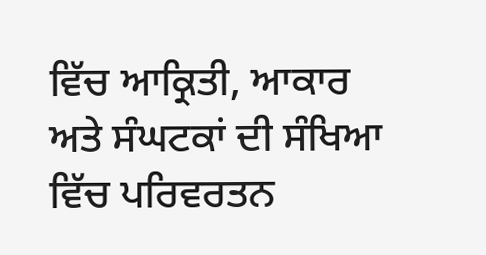ਵਿੱਚ ਆਕ੍ਰਿਤੀ, ਆਕਾਰ ਅਤੇ ਸੰਘਟਕਾਂ ਦੀ ਸੰਖਿਆ ਵਿੱਚ ਪਰਿਵਰਤਨ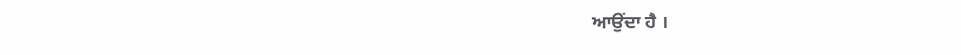ਆਉਂਦਾ ਹੈ ।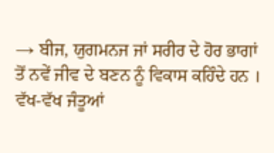→ ਬੀਜ, ਯੁਗਮਨਜ ਜਾਂ ਸਰੀਰ ਦੇ ਹੋਰ ਭਾਗਾਂ ਤੋਂ ਨਵੇਂ ਜੀਵ ਦੇ ਬਣਨ ਨੂੰ ਵਿਕਾਸ ਕਹਿੰਦੇ ਹਨ । ਵੱਖ-ਵੱਖ ਜੰਤੂਆਂ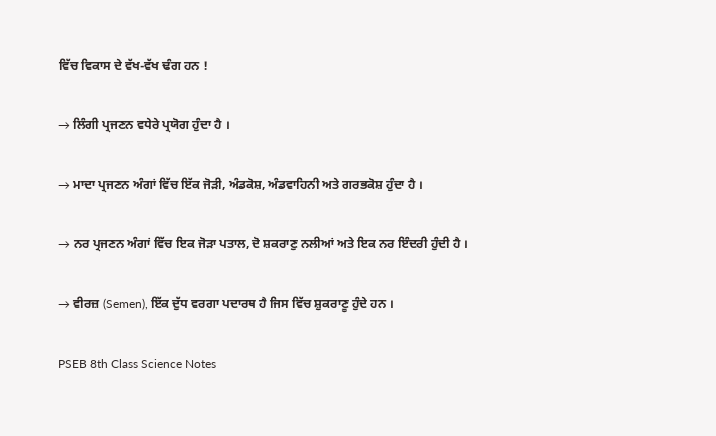ਵਿੱਚ ਵਿਕਾਸ ਦੇ ਵੱਖ-ਵੱਖ ਢੰਗ ਹਨ !

→ ਲਿੰਗੀ ਪ੍ਰਜਣਨ ਵਧੇਰੇ ਪ੍ਰਯੋਗ ਹੁੰਦਾ ਹੈ ।

→ ਮਾਦਾ ਪ੍ਰਜਣਨ ਅੰਗਾਂ ਵਿੱਚ ਇੱਕ ਜੋੜੀ, ਅੰਡਕੋਸ਼, ਅੰਡਵਾਹਿਨੀ ਅਤੇ ਗਰਭਕੋਸ਼ ਹੁੰਦਾ ਹੈ ।

→ ਨਰ ਪ੍ਰਜਣਨ ਅੰਗਾਂ ਵਿੱਚ ਇਕ ਜੋੜਾ ਪਤਾਲ, ਦੋ ਸ਼ਕਰਾਣੁ ਨਲੀਆਂ ਅਤੇ ਇਕ ਨਰ ਇੰਦਰੀ ਹੁੰਦੀ ਹੈ ।

→ ਵੀਰਜ਼ (Semen), ਇੱਕ ਦੁੱਧ ਵਰਗਾ ਪਦਾਰਥ ਹੈ ਜਿਸ ਵਿੱਚ ਸ਼ੁਕਰਾਣੂ ਹੁੰਦੇ ਹਨ ।

PSEB 8th Class Science Notes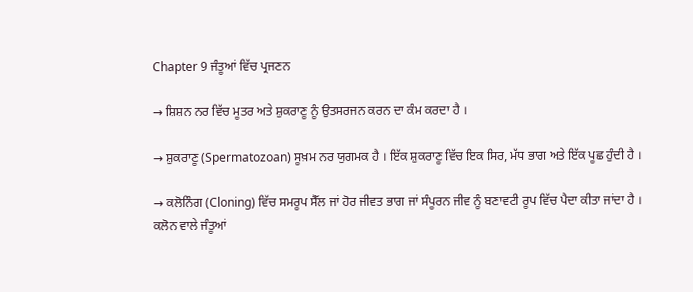Chapter 9 ਜੰਤੂਆਂ ਵਿੱਚ ਪ੍ਰਜਣਨ

→ ਸ਼ਿਸ਼ਨ ਨਰ ਵਿੱਚ ਮੂਤਰ ਅਤੇ ਸ਼ੁਕਰਾਣੂ ਨੂੰ ਉਤਸਰਜਨ ਕਰਨ ਦਾ ਕੰਮ ਕਰਦਾ ਹੈ ।

→ ਸ਼ੁਕਰਾਣੂ (Spermatozoan) ਸੂਖ਼ਮ ਨਰ ਯੁਗਮਕ ਹੈ । ਇੱਕ ਸ਼ੁਕਰਾਣੂ ਵਿੱਚ ਇਕ ਸਿਰ, ਮੱਧ ਭਾਗ ਅਤੇ ਇੱਕ ਪੂਛ ਹੁੰਦੀ ਹੈ ।

→ ਕਲੋਨਿੰਗ (Cloning) ਵਿੱਚ ਸਮਰੂਪ ਸੈੱਲ ਜਾਂ ਹੋਰ ਜੀਵਤ ਭਾਗ ਜਾਂ ਸੰਪੂਰਨ ਜੀਵ ਨੂੰ ਬਣਾਵਟੀ ਰੂਪ ਵਿੱਚ ਪੈਦਾ ਕੀਤਾ ਜਾਂਦਾ ਹੈ । ਕਲੋਨ ਵਾਲੇ ਜੰਤੂਆਂ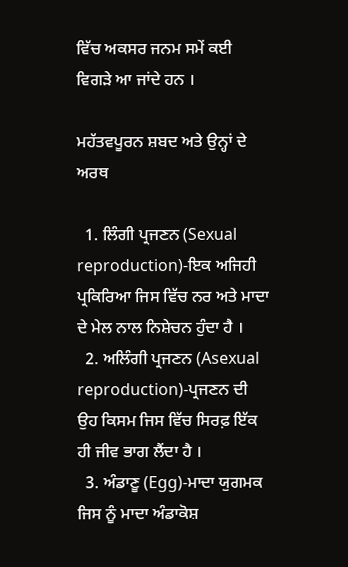ਵਿੱਚ ਅਕਸਰ ਜਨਮ ਸਮੇਂ ਕਈ ਵਿਗੜੇ ਆ ਜਾਂਦੇ ਹਨ ।

ਮਹੱਤਵਪੂਰਨ ਸ਼ਬਦ ਅਤੇ ਉਨ੍ਹਾਂ ਦੇ ਅਰਥ

  1. ਲਿੰਗੀ ਪ੍ਰਜਣਨ (Sexual reproduction)-ਇਕ ਅਜਿਹੀ ਪ੍ਰਕਿਰਿਆ ਜਿਸ ਵਿੱਚ ਨਰ ਅਤੇ ਮਾਦਾ ਦੇ ਮੇਲ ਨਾਲ ਨਿਸ਼ੇਚਨ ਹੁੰਦਾ ਹੈ ।
  2. ਅਲਿੰਗੀ ਪ੍ਰਜਣਨ (Asexual reproduction)-ਪ੍ਰਜਣਨ ਦੀ ਉਹ ਕਿਸਮ ਜਿਸ ਵਿੱਚ ਸਿਰਫ਼ ਇੱਕ ਹੀ ਜੀਵ ਭਾਗ ਲੈਂਦਾ ਹੈ ।
  3. ਅੰਡਾਣੂ (Egg)-ਮਾਦਾ ਯੁਗਮਕ ਜਿਸ ਨੂੰ ਮਾਦਾ ਅੰਡਾਕੋਸ਼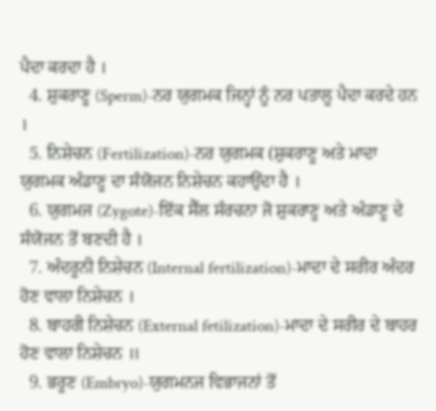ਪੈਦਾ ਕਰਦਾ ਹੈ ।
  4. ਸ਼ੁਕਰਾਣੂ (Sperm)-ਨਰ ਯੁਗਮਕ ਜਿਨ੍ਹਾਂ ਨੂੰ ਨਰ ਪਤਾਲੂ ਪੈਦਾ ਕਰਦੇ ਹਨ ।
  5. ਨਿਸ਼ੇਚਨ (Fertilization)-ਨਰ ਯੁਗਮਕ (ਸ਼ੁਕਰਾਣੂ ਅਤੇ ਮਾਦਾ ਯੁਗਮਕ ਅੰਡਾਣੂ ਦਾ ਸੰਯੋਜਨ ਨਿਸ਼ੇਚਨ ਕਹਾਉਂਦਾ ਹੈ ।
  6. ਯੁਗਮਜ (Zygote)-ਇੱਕ ਸੈੱਲ ਸੰਰਚਨਾ ਜੋ ਸ਼ੁਕਰਾਣੂ ਅਤੇ ਅੰਡਾਣੂ ਦੇ ਸੰਯੋਜਨ ਤੋਂ ਬਣਦੀ ਹੈ ।
  7. ਅੰਦਰੂਨੀ ਨਿਸ਼ੇਚਨ (Internal fertilization)-ਮਾਦਾ ਦੇ ਸਰੀਰ ਅੰਦਰ ਹੋਣ ਵਾਲਾ ਨਿਸ਼ੇਚਨ ।
  8. ਬਾਹਰੀ ਨਿਸ਼ੇਚਨ (External fetilization)-ਮਾਦਾ ਦੇ ਸਰੀਰ ਦੇ ਬਾਹਰ ਹੋਣ ਵਾਲਾ ਨਿਸ਼ੇਚਨ ॥
  9. ਭਰੂਣ (Embryo)-ਯੁਗਮਨਜ ਵਿਭਾਜਨਾਂ ਤੋਂ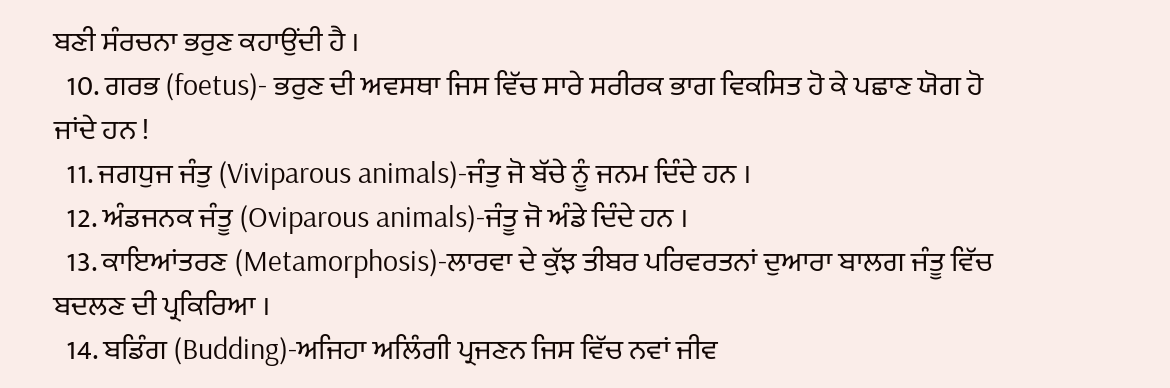ਬਣੀ ਸੰਰਚਨਾ ਭਰੁਣ ਕਹਾਉਂਦੀ ਹੈ ।
  10. ਗਰਭ (foetus)- ਭਰੁਣ ਦੀ ਅਵਸਥਾ ਜਿਸ ਵਿੱਚ ਸਾਰੇ ਸਰੀਰਕ ਭਾਗ ਵਿਕਸਿਤ ਹੋ ਕੇ ਪਛਾਣ ਯੋਗ ਹੋ ਜਾਂਦੇ ਹਨ !
  11. ਜਗਧੁਜ ਜੰਤੁ (Viviparous animals)-ਜੰਤੁ ਜੋ ਬੱਚੇ ਨੂੰ ਜਨਮ ਦਿੰਦੇ ਹਨ ।
  12. ਅੰਡਜਨਕ ਜੰਤੂ (Oviparous animals)-ਜੰਤੂ ਜੋ ਅੰਡੇ ਦਿੰਦੇ ਹਨ ।
  13. ਕਾਇਆਂਤਰਣ (Metamorphosis)-ਲਾਰਵਾ ਦੇ ਕੁੱਝ ਤੀਬਰ ਪਰਿਵਰਤਨਾਂ ਦੁਆਰਾ ਬਾਲਗ ਜੰਤੂ ਵਿੱਚ ਬਦਲਣ ਦੀ ਪ੍ਰਕਿਰਿਆ ।
  14. ਬਡਿੰਗ (Budding)-ਅਜਿਹਾ ਅਲਿੰਗੀ ਪ੍ਰਜਣਨ ਜਿਸ ਵਿੱਚ ਨਵਾਂ ਜੀਵ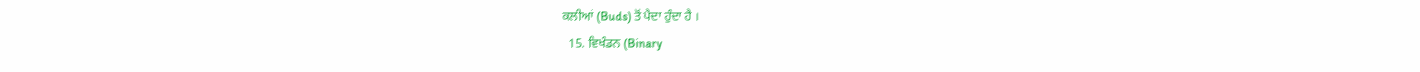ਕਲੀਆਂ (Buds) ਤੋਂ ਪੈਦਾ ਹੁੰਦਾ ਹੈ ।
  15. ਵਿਖੰਡਨ (Binary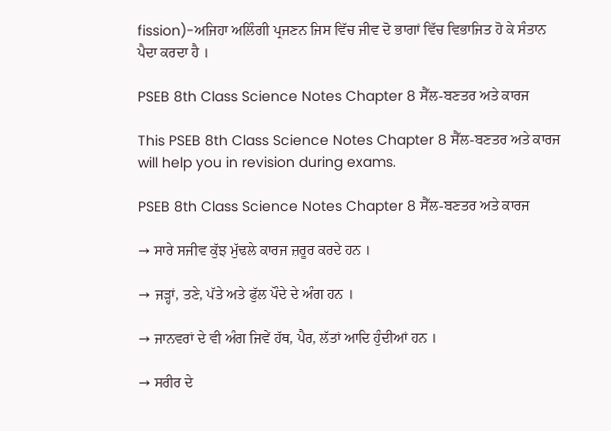fission)-ਅਜਿਹਾ ਅਲਿੰਗੀ ਪ੍ਰਜਣਨ ਜਿਸ ਵਿੱਚ ਜੀਵ ਦੋ ਭਾਗਾਂ ਵਿੱਚ ਵਿਭਾਜਿਤ ਹੋ ਕੇ ਸੰਤਾਨ ਪੈਦਾ ਕਰਦਾ ਹੈ ।

PSEB 8th Class Science Notes Chapter 8 ਸੈੱਲ-ਬਣਤਰ ਅਤੇ ਕਾਰਜ

This PSEB 8th Class Science Notes Chapter 8 ਸੈੱਲ-ਬਣਤਰ ਅਤੇ ਕਾਰਜ will help you in revision during exams.

PSEB 8th Class Science Notes Chapter 8 ਸੈੱਲ-ਬਣਤਰ ਅਤੇ ਕਾਰਜ

→ ਸਾਰੇ ਸਜੀਵ ਕੁੱਝ ਮੁੱਢਲੇ ਕਾਰਜ ਜ਼ਰੂਰ ਕਰਦੇ ਹਨ ।

→ ਜੜ੍ਹਾਂ, ਤਣੇ, ਪੱਤੇ ਅਤੇ ਫੁੱਲ ਪੌਦੇ ਦੇ ਅੰਗ ਹਨ ।

→ ਜਾਨਵਰਾਂ ਦੇ ਵੀ ਅੰਗ ਜਿਵੇਂ ਹੱਥ, ਪੈਰ, ਲੱਤਾਂ ਆਦਿ ਹੁੰਦੀਆਂ ਹਨ ।

→ ਸਰੀਰ ਦੇ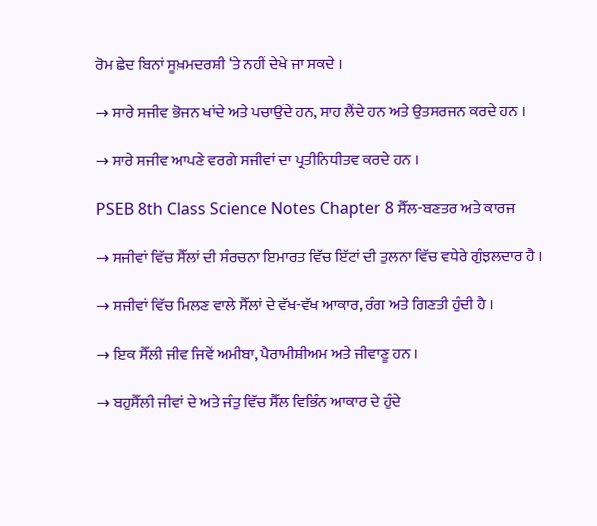ਰੋਮ ਛੇਦ ਬਿਨਾਂ ਸੂਖ਼ਮਦਰਸ਼ੀ ‘ਤੇ ਨਹੀਂ ਦੇਖੇ ਜਾ ਸਕਦੇ ।

→ ਸਾਰੇ ਸਜੀਵ ਭੋਜਨ ਖਾਂਦੇ ਅਤੇ ਪਚਾਉਂਦੇ ਹਨ, ਸਾਹ ਲੈਂਦੇ ਹਨ ਅਤੇ ਉਤਸਰਜਨ ਕਰਦੇ ਹਨ ।

→ ਸਾਰੇ ਸਜੀਵ ਆਪਣੇ ਵਰਗੇ ਸਜੀਵਾਂ ਦਾ ਪ੍ਰਤੀਨਿਧੀਤਵ ਕਰਦੇ ਹਨ ।

PSEB 8th Class Science Notes Chapter 8 ਸੈੱਲ-ਬਣਤਰ ਅਤੇ ਕਾਰਜ

→ ਸਜੀਵਾਂ ਵਿੱਚ ਸੈੱਲਾਂ ਦੀ ਸੰਰਚਨਾ ਇਮਾਰਤ ਵਿੱਚ ਇੱਟਾਂ ਦੀ ਤੁਲਨਾ ਵਿੱਚ ਵਧੇਰੇ ਗੁੰਝਲਦਾਰ ਹੈ ।

→ ਸਜੀਵਾਂ ਵਿੱਚ ਮਿਲਣ ਵਾਲੇ ਸੈੱਲਾਂ ਦੇ ਵੱਖ-ਵੱਖ ਆਕਾਰ, ਰੰਗ ਅਤੇ ਗਿਣਤੀ ਹੁੰਦੀ ਹੈ ।

→ ਇਕ ਸੈੱਲੀ ਜੀਵ ਜਿਵੇਂ ਅਮੀਬਾ, ਪੈਰਾਮੀਸ਼ੀਅਮ ਅਤੇ ਜੀਵਾਣੂ ਹਨ ।

→ ਬਹੁਸੈੱਲੀ ਜੀਵਾਂ ਦੇ ਅਤੇ ਜੰਤੁ ਵਿੱਚ ਸੈੱਲ ਵਿਭਿੰਨ ਆਕਾਰ ਦੇ ਹੁੰਦੇ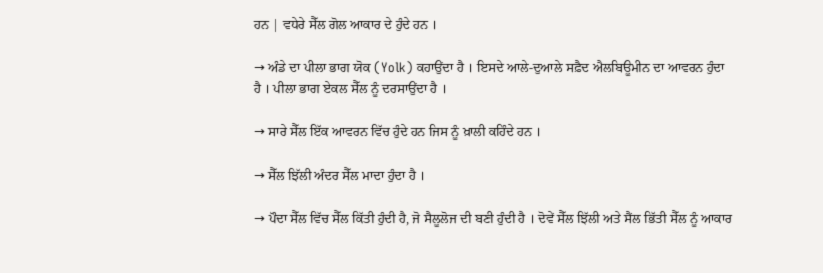ਹਨ | ਵਧੇਰੇ ਸੈੱਲ ਗੋਲ ਆਕਾਰ ਦੇ ਹੁੰਦੇ ਹਨ ।

→ ਅੰਡੇ ਦਾ ਪੀਲਾ ਭਾਗ ਯੋਕ (Yolk) ਕਹਾਉਂਦਾ ਹੈ । ਇਸਦੇ ਆਲੇ-ਦੁਆਲੇ ਸਫ਼ੈਦ ਐਲਬਿਊਮੀਨ ਦਾ ਆਵਰਨ ਹੁੰਦਾ ਹੈ । ਪੀਲਾ ਭਾਗ ਏਕਲ ਸੈੱਲ ਨੂੰ ਦਰਸਾਉਂਦਾ ਹੈ ।

→ ਸਾਰੇ ਸੈੱਲ ਇੱਕ ਆਵਰਨ ਵਿੱਚ ਹੁੰਦੇ ਹਨ ਜਿਸ ਨੂੰ ਖ਼ਾਲੀ ਕਹਿੰਦੇ ਹਨ ।

→ ਸੈੱਲ ਝਿੱਲੀ ਅੰਦਰ ਸੈੱਲ ਮਾਦਾ ਹੁੰਦਾ ਹੈ ।

→ ਪੌਦਾ ਸੈੱਲ ਵਿੱਚ ਸੈੱਲ ਕਿੱਤੀ ਹੁੰਦੀ ਹੈ, ਜੋ ਸੈਲੂਲੋਜ ਦੀ ਬਣੀ ਹੁੰਦੀ ਹੈ । ਦੋਵੇਂ ਸੈੱਲ ਝਿੱਲੀ ਅਤੇ ਸੈਂਲ ਭਿੱਤੀ ਸੈੱਲ ਨੂੰ ਆਕਾਰ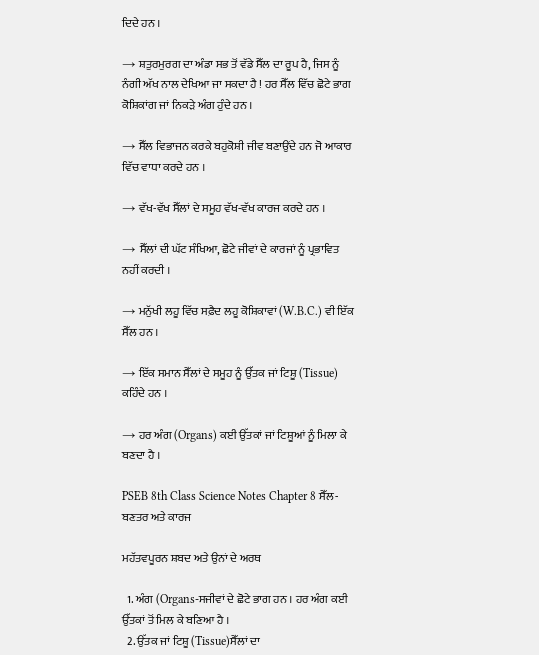ਦਿਦੇ ਹਨ ।

→ ਸ਼ਤੁਰਮੁਰਗ ਦਾ ਅੰਡਾ ਸਭ ਤੋਂ ਵੱਡੇ ਸੈੱਲ ਦਾ ਰੂਪ ਹੈ, ਜਿਸ ਨੂੰ ਨੰਗੀ ਅੱਖ ਨਾਲ ਦੇਖਿਆ ਜਾ ਸਕਦਾ ਹੈ ! ਹਰ ਸੈੱਲ ਵਿੱਚ ਛੋਟੇ ਭਾਗ ਕੋਸ਼ਿਕਾਂਗ ਜਾਂ ਨਿਕੜੇ ਅੰਗ ਹੁੰਦੇ ਹਨ ।

→ ਸੈੱਲ ਵਿਭਾਜਨ ਕਰਕੇ ਬਹੁਕੋਸ਼ੀ ਜੀਵ ਬਣਾਉਂਦੇ ਹਨ ਜੋ ਆਕਾਰ ਵਿੱਚ ਵਾਧਾ ਕਰਦੇ ਹਨ ।

→ ਵੱਖ-ਵੱਖ ਸੈੱਲਾਂ ਦੇ ਸਮੂਹ ਵੱਖ-ਵੱਖ ਕਾਰਜ ਕਰਦੇ ਹਨ ।

→ ਸੈੱਲਾਂ ਦੀ ਘੱਟ ਸੰਖਿਆ, ਛੋਟੇ ਜੀਵਾਂ ਦੇ ਕਾਰਜਾਂ ਨੂੰ ਪ੍ਰਭਾਵਿਤ ਨਹੀਂ ਕਰਦੀ ।

→ ਮਨੁੱਖੀ ਲਹੂ ਵਿੱਚ ਸਫ਼ੈਦ ਲਹੂ ਕੋਸ਼ਿਕਾਵਾਂ (W.B.C.) ਵੀ ਇੱਕ ਸੈੱਲ ਹਨ ।

→ ਇੱਕ ਸਮਾਨ ਸੈੱਲਾਂ ਦੇ ਸਮੂਹ ਨੂੰ ਉੱਤਕ ਜਾਂ ਟਿਸ਼ੂ (Tissue) ਕਹਿੰਦੇ ਹਨ ।

→ ਹਰ ਅੰਗ (Organs) ਕਈ ਉੱਤਕਾਂ ਜਾਂ ਟਿਸ਼ੂਆਂ ਨੂੰ ਮਿਲਾ ਕੇ ਬਣਦਾ ਹੈ ।

PSEB 8th Class Science Notes Chapter 8 ਸੈੱਲ-ਬਣਤਰ ਅਤੇ ਕਾਰਜ

ਮਹੱਤਵਪੂਰਨ ਸ਼ਬਦ ਅਤੇ ਉਨਾਂ ਦੇ ਅਰਥ

  1. ਅੰਗ (Organs-ਸਜੀਵਾਂ ਦੇ ਛੋਟੇ ਭਾਗ ਹਨ । ਹਰ ਅੰਗ ਕਈ ਉੱਤਕਾਂ ਤੋਂ ਮਿਲ ਕੇ ਬਣਿਆ ਹੈ ।
  2. ਉੱਤਕ ਜਾਂ ਟਿਸ਼ੂ (Tissue)ਸੈੱਲਾਂ ਦਾ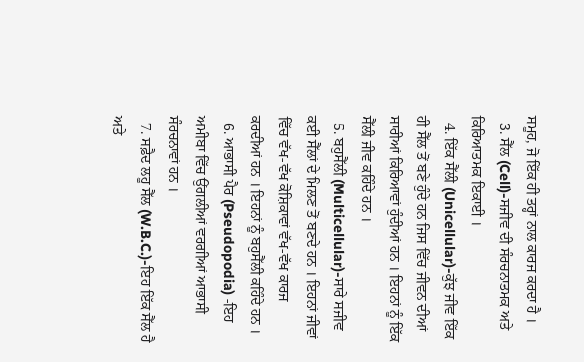ਸਮੂਹ, ਜੋ ਇੱਕ ਹੀ ਤਰ੍ਹਾਂ ਨਾਲ ਕਾਰਜ ਕਰਦਾ ਹੈ ।
  3. ਸੈੱਲ (Cell)-ਸਜੀਵ ਦੀ ਸੰਰਚਨਾਤਮਕ ਅਤੇ ਕਿਰਿਆਤਮਕ ਇਕਾਈ ।
  4. ਇੱਕ ਸੈੱਲੀ (Unicellular)-ਕੁੱਝ ਜੀਵ ਇੱਕ ਹੀ ਸੈੱਲ ਤੋਂ ਬਣੇ ਹੁੰਦੇ ਹਨ ਜਿਸ ਵਿੱਚ ਜੀਵਨ ਦੀਆਂ ਸਾਰੀਆਂ ਕਿਰਿਆਵਾਂ ਹੁੰਦੀਆਂ ਹਨ । ਇਹਨਾਂ ਨੂੰ ਇੱਕ ਸੈੱਲੀ ਜੀਵ ਕਹਿੰਦੇ ਹਨ ।
  5. ਬਹੁਸੈੱਲੀ (Multicellular)-ਸਾਰੇ ਸਜੀਵ ਕਈ ਸੈੱਲਾਂ ਦੇ ਮਿਲਣ ਤੋਂ ਬਣਦੇ ਹਨ । ਇਹਨਾਂ ਜੀਵਾਂ ਵਿੱਚ ਵੱਖ-ਵੱਖ ਕੋਸ਼ਿਕਾਵਾਂ ਵੱਖ-ਵੱਖ ਕਾਰਜ ਕਰਦੀਆਂ ਹਨ । ਇਹਨਾਂ ਨੂੰ ਬਹੁਸੈੱਲੀ ਕਹਿੰਦੇ ਹਨ ।
  6. ਆਭਾਸੀ ਪੈਰ (Pseudopodia) -ਇਹ ਅਮੀਬਾ ਵਿੱਚ ਉਂਗਲੀਆਂ ਵਰਗੀਆਂ ਆਭਾਸੀ ਸੰਰਚਨਾਵਾਂ ਹਨ ।
  7. ਸਫ਼ੈਦ ਲਹੂ ਸੈੱਲ (W.B.C.)-ਇਹ ਇੱਕ ਸੈੱਲ ਹੈ ਅਤੇ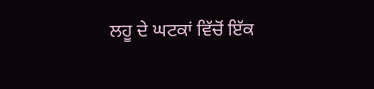ਲਹੂ ਦੇ ਘਟਕਾਂ ਵਿੱਚੋਂ ਇੱਕ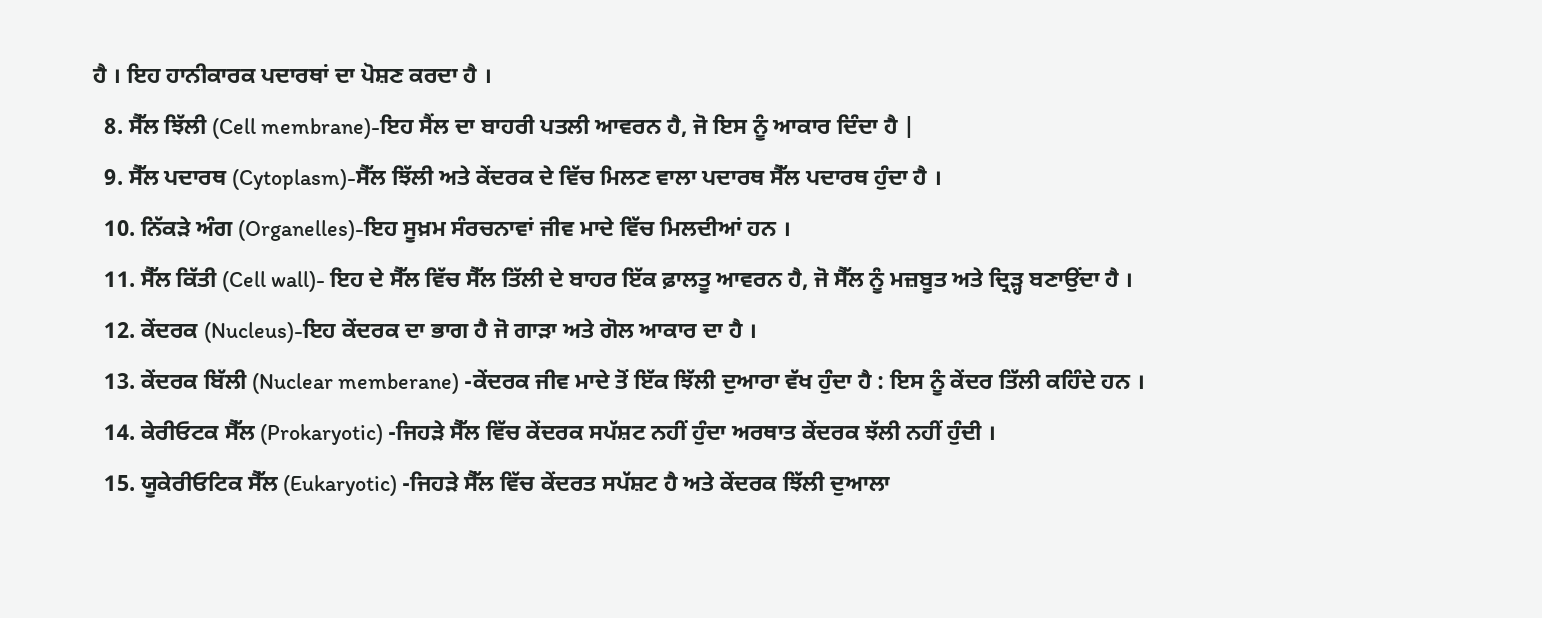ਹੈ । ਇਹ ਹਾਨੀਕਾਰਕ ਪਦਾਰਥਾਂ ਦਾ ਪੋਸ਼ਣ ਕਰਦਾ ਹੈ ।
  8. ਸੈੱਲ ਝਿੱਲੀ (Cell membrane)-ਇਹ ਸੈਂਲ ਦਾ ਬਾਹਰੀ ਪਤਲੀ ਆਵਰਨ ਹੈ, ਜੋ ਇਸ ਨੂੰ ਆਕਾਰ ਦਿੰਦਾ ਹੈ |
  9. ਸੈੱਲ ਪਦਾਰਥ (Cytoplasm)-ਸੈੱਲ ਝਿੱਲੀ ਅਤੇ ਕੇਂਦਰਕ ਦੇ ਵਿੱਚ ਮਿਲਣ ਵਾਲਾ ਪਦਾਰਥ ਸੈੱਲ ਪਦਾਰਥ ਹੁੰਦਾ ਹੈ ।
  10. ਨਿੱਕੜੇ ਅੰਗ (Organelles)-ਇਹ ਸੂਖ਼ਮ ਸੰਰਚਨਾਵਾਂ ਜੀਵ ਮਾਦੇ ਵਿੱਚ ਮਿਲਦੀਆਂ ਹਨ ।
  11. ਸੈੱਲ ਕਿੱਤੀ (Cell wall)- ਇਹ ਦੇ ਸੈੱਲ ਵਿੱਚ ਸੈੱਲ ਤਿੱਲੀ ਦੇ ਬਾਹਰ ਇੱਕ ਫ਼ਾਲਤੂ ਆਵਰਨ ਹੈ, ਜੋ ਸੈੱਲ ਨੂੰ ਮਜ਼ਬੂਤ ਅਤੇ ਦ੍ਰਿੜ੍ਹ ਬਣਾਉਂਦਾ ਹੈ ।
  12. ਕੇਂਦਰਕ (Nucleus)-ਇਹ ਕੇਂਦਰਕ ਦਾ ਭਾਗ ਹੈ ਜੋ ਗਾੜਾ ਅਤੇ ਗੋਲ ਆਕਾਰ ਦਾ ਹੈ ।
  13. ਕੇਂਦਰਕ ਬਿੱਲੀ (Nuclear memberane) -ਕੇਂਦਰਕ ਜੀਵ ਮਾਦੇ ਤੋਂ ਇੱਕ ਝਿੱਲੀ ਦੁਆਰਾ ਵੱਖ ਹੁੰਦਾ ਹੈ : ਇਸ ਨੂੰ ਕੇਂਦਰ ਤਿੱਲੀ ਕਹਿੰਦੇ ਹਨ ।
  14. ਕੇਰੀਓਟਕ ਸੈੱਲ (Prokaryotic) -ਜਿਹੜੇ ਸੈੱਲ ਵਿੱਚ ਕੇਂਦਰਕ ਸਪੱਸ਼ਟ ਨਹੀਂ ਹੁੰਦਾ ਅਰਥਾਤ ਕੇਂਦਰਕ ਝੱਲੀ ਨਹੀਂ ਹੁੰਦੀ ।
  15. ਯੂਕੇਰੀਓਟਿਕ ਸੈੱਲ (Eukaryotic) -ਜਿਹੜੇ ਸੈੱਲ ਵਿੱਚ ਕੇਂਦਰਤ ਸਪੱਸ਼ਟ ਹੈ ਅਤੇ ਕੇਂਦਰਕ ਝਿੱਲੀ ਦੁਆਲਾ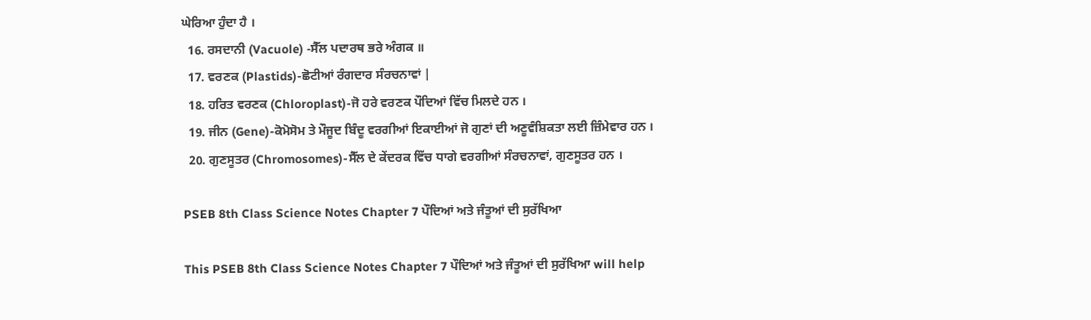ਘੇਰਿਆ ਹੁੰਦਾ ਹੈ ।
  16. ਰਸਦਾਨੀ (Vacuole) -ਸੈੱਲ ਪਦਾਰਥ ਭਰੇ ਅੰਗਕ ॥
  17. ਵਰਣਕ (Plastids)-ਛੋਟੀਆਂ ਰੰਗਦਾਰ ਸੰਰਚਨਾਵਾਂ |
  18. ਹਰਿਤ ਵਰਣਕ (Chloroplast)-ਜੋ ਹਰੇ ਵਰਣਕ ਪੌਦਿਆਂ ਵਿੱਚ ਮਿਲਦੇ ਹਨ ।
  19. ਜੀਨ (Gene)-ਕੋਮੋਸੋਮ ਤੇ ਮੌਜੂਦ ਬਿੰਦੂ ਵਰਗੀਆਂ ਇਕਾਈਆਂ ਜੋ ਗੁਣਾਂ ਦੀ ਅਣੂਵੰਸ਼ਿਕਤਾ ਲਈ ਜ਼ਿੰਮੇਵਾਰ ਹਨ ।
  20. ਗੁਣਸੂਤਰ (Chromosomes)-ਸੈੱਲ ਦੇ ਕੇਂਦਰਕ ਵਿੱਚ ਧਾਗੇ ਵਰਗੀਆਂ ਸੰਰਚਨਾਵਾਂ, ਗੁਣਸੂਤਰ ਹਨ ।

PSEB 8th Class Science Notes Chapter 7 ਪੌਦਿਆਂ ਅਤੇ ਜੰਤੂਆਂ ਦੀ ਸੁਰੱਖਿਆ

This PSEB 8th Class Science Notes Chapter 7 ਪੌਦਿਆਂ ਅਤੇ ਜੰਤੂਆਂ ਦੀ ਸੁਰੱਖਿਆ will help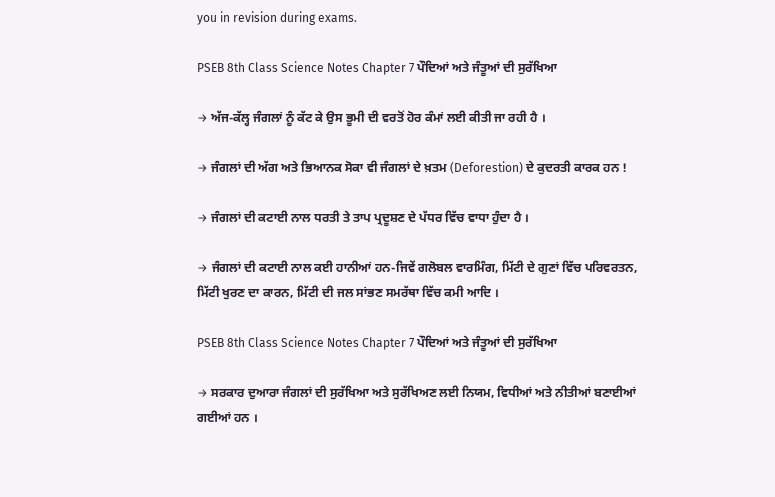you in revision during exams.

PSEB 8th Class Science Notes Chapter 7 ਪੌਦਿਆਂ ਅਤੇ ਜੰਤੂਆਂ ਦੀ ਸੁਰੱਖਿਆ

→ ਅੱਜ-ਕੱਲ੍ਹ ਜੰਗਲਾਂ ਨੂੰ ਕੱਟ ਕੇ ਉਸ ਭੂਮੀ ਦੀ ਵਰਤੋਂ ਹੋਰ ਕੰਮਾਂ ਲਈ ਕੀਤੀ ਜਾ ਰਹੀ ਹੈ ।

→ ਜੰਗਲਾਂ ਦੀ ਅੱਗ ਅਤੇ ਭਿਆਨਕ ਸੋਕਾ ਵੀ ਜੰਗਲਾਂ ਦੇ ਖ਼ਤਮ (Deforestion) ਦੇ ਕੁਦਰਤੀ ਕਾਰਕ ਹਨ !

→ ਜੰਗਲਾਂ ਦੀ ਕਟਾਈ ਨਾਲ ਧਰਤੀ ਤੇ ਤਾਪ ਪ੍ਰਦੂਸ਼ਣ ਦੇ ਪੱਧਰ ਵਿੱਚ ਵਾਧਾ ਹੁੰਦਾ ਹੈ ।

→ ਜੰਗਲਾਂ ਦੀ ਕਟਾਈ ਨਾਲ ਕਈ ਹਾਨੀਆਂ ਹਨ-ਜਿਵੇਂ ਗਲੋਬਲ ਵਾਰਮਿੰਗ, ਮਿੱਟੀ ਦੇ ਗੁਣਾਂ ਵਿੱਚ ਪਰਿਵਰਤਨ, ਮਿੱਟੀ ਖੁਰਣ ਦਾ ਕਾਰਨ, ਮਿੱਟੀ ਦੀ ਜਲ ਸਾਂਭਣ ਸਮਰੱਥਾ ਵਿੱਚ ਕਮੀ ਆਦਿ ।

PSEB 8th Class Science Notes Chapter 7 ਪੌਦਿਆਂ ਅਤੇ ਜੰਤੂਆਂ ਦੀ ਸੁਰੱਖਿਆ

→ ਸਰਕਾਰ ਦੁਆਰਾ ਜੰਗਲਾਂ ਦੀ ਸੁਰੱਖਿਆ ਅਤੇ ਸੁਰੱਖਿਅਣ ਲਈ ਨਿਯਮ, ਵਿਧੀਆਂ ਅਤੇ ਨੀਤੀਆਂ ਬਣਾਈਆਂ ਗਈਆਂ ਹਨ ।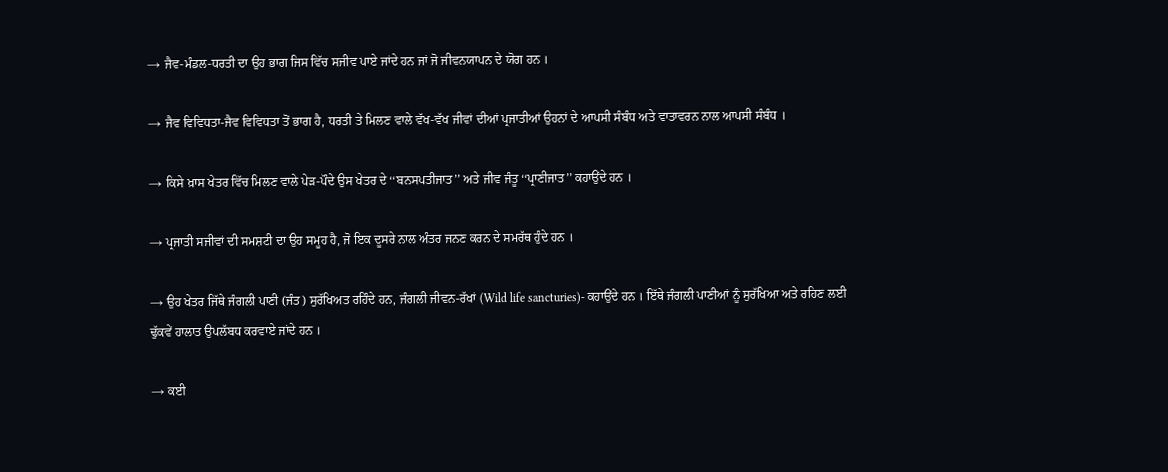→ ਜੈਵ-ਮੰਡਲ-ਧਰਤੀ ਦਾ ਉਹ ਭਾਗ ਜਿਸ ਵਿੱਚ ਸਜੀਵ ਪਾਏ ਜਾਂਦੇ ਹਨ ਜਾਂ ਜੋ ਜੀਵਨਯਾਪਨ ਦੇ ਯੋਗ ਹਨ ।

→ ਜੈਵ ਵਿਵਿਧਤਾ-ਜੈਵ ਵਿਵਿਧਤਾ ਤੋਂ ਭਾਗ ਹੈ, ਧਰਤੀ ਤੇ ਮਿਲਣ ਵਾਲੇ ਵੱਖ-ਵੱਖ ਜੀਵਾਂ ਦੀਆਂ ਪ੍ਰਜਾਤੀਆਂ ਉਹਨਾਂ ਦੇ ਆਪਸੀ ਸੰਬੰਧ ਅਤੇ ਵਾਤਾਵਰਨ ਨਾਲ ਆਪਸੀ ਸੰਬੰਧ ।

→ ਕਿਸੇ ਖ਼ਾਸ ਖੇਤਰ ਵਿੱਚ ਮਿਲਣ ਵਾਲੇ ਪੇੜ-ਪੌਦੇ ਉਸ ਖੇਤਰ ਦੇ ‘‘ਬਨਸਪਤੀਜਾਤ’’ ਅਤੇ ਜੀਵ ਜੰਤੂ ‘‘ਪ੍ਰਾਣੀਜਾਤ’’ ਕਹਾਉਂਦੇ ਹਨ ।

→ ਪ੍ਰਜਾਤੀ ਸਜੀਵਾਂ ਦੀ ਸਮਸ਼ਟੀ ਦਾ ਉਹ ਸਮੂਹ ਹੈ, ਜੋ ਇਕ ਦੂਸਰੇ ਨਾਲ ਅੰਤਰ ਜਨਣ ਕਰਨ ਦੇ ਸਮਰੱਥ ਹੁੰਦੇ ਹਨ ।

→ ਉਹ ਖੇਤਰ ਜਿੱਥੇ ਜੰਗਲੀ ਪਾਣੀ (ਜੰਤ) ਸੁਰੱਖਿਅਤ ਰਹਿੰਦੇ ਹਨ, ਜੰਗਲੀ ਜੀਵਨ-ਰੱਖਾਂ (Wild life sancturies)- ਕਹਾਉਂਦੇ ਹਨ । ਇੱਥੇ ਜੰਗਲੀ ਪਾਣੀਆਂ ਨੂੰ ਸੁਰੱਖਿਆ ਅਤੇ ਰਹਿਣ ਲਈ ਢੁੱਕਵੇਂ ਹਾਲਾਤ ਉਪਲੱਬਧ ਕਰਵਾਏ ਜਾਂਦੇ ਹਨ ।

→ ਕਈ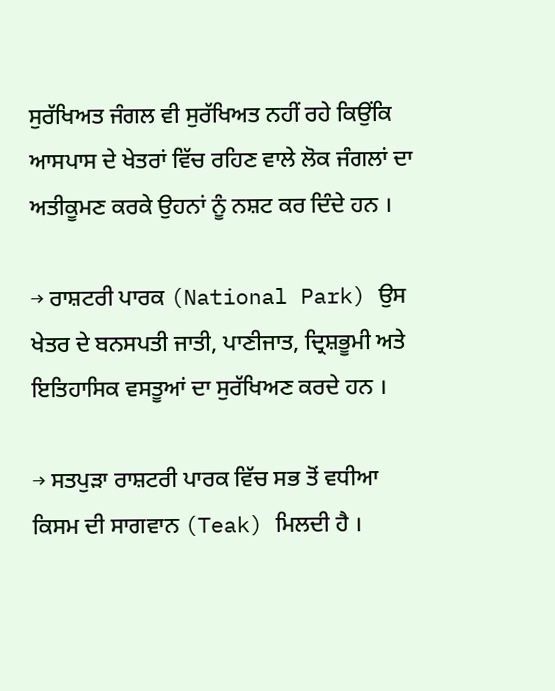ਸੁਰੱਖਿਅਤ ਜੰਗਲ ਵੀ ਸੁਰੱਖਿਅਤ ਨਹੀਂ ਰਹੇ ਕਿਉਂਕਿ ਆਸਪਾਸ ਦੇ ਖੇਤਰਾਂ ਵਿੱਚ ਰਹਿਣ ਵਾਲੇ ਲੋਕ ਜੰਗਲਾਂ ਦਾ ਅਤੀਕੂਮਣ ਕਰਕੇ ਉਹਨਾਂ ਨੂੰ ਨਸ਼ਟ ਕਰ ਦਿੰਦੇ ਹਨ ।

→ ਰਾਸ਼ਟਰੀ ਪਾਰਕ (National Park) ਉਸ ਖੇਤਰ ਦੇ ਬਨਸਪਤੀ ਜਾਤੀ, ਪਾਣੀਜਾਤ, ਦ੍ਰਿਸ਼ਭੂਮੀ ਅਤੇ ਇਤਿਹਾਸਿਕ ਵਸਤੂਆਂ ਦਾ ਸੁਰੱਖਿਅਣ ਕਰਦੇ ਹਨ ।

→ ਸਤਪੁੜਾ ਰਾਸ਼ਟਰੀ ਪਾਰਕ ਵਿੱਚ ਸਭ ਤੋਂ ਵਧੀਆ ਕਿਸਮ ਦੀ ਸਾਗਵਾਨ (Teak) ਮਿਲਦੀ ਹੈ ।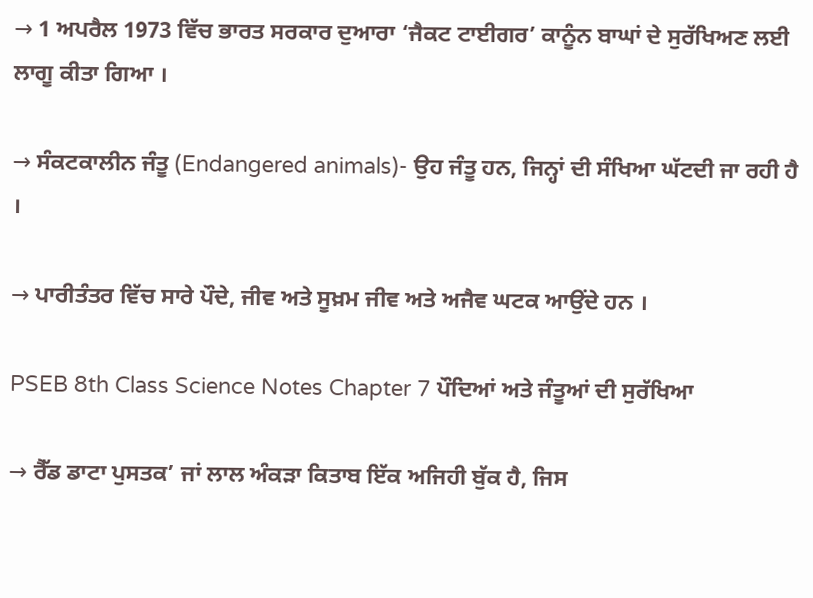→ 1 ਅਪਰੈਲ 1973 ਵਿੱਚ ਭਾਰਤ ਸਰਕਾਰ ਦੁਆਰਾ ‘ਜੈਕਟ ਟਾਈਗਰ’ ਕਾਨੂੰਨ ਬਾਘਾਂ ਦੇ ਸੁਰੱਖਿਅਣ ਲਈ ਲਾਗੂ ਕੀਤਾ ਗਿਆ ।

→ ਸੰਕਟਕਾਲੀਨ ਜੰਤੂ (Endangered animals)- ਉਹ ਜੰਤੂ ਹਨ, ਜਿਨ੍ਹਾਂ ਦੀ ਸੰਖਿਆ ਘੱਟਦੀ ਜਾ ਰਹੀ ਹੈ ।

→ ਪਾਰੀਤੰਤਰ ਵਿੱਚ ਸਾਰੇ ਪੌਦੇ, ਜੀਵ ਅਤੇ ਸੂਖ਼ਮ ਜੀਵ ਅਤੇ ਅਜੈਵ ਘਟਕ ਆਉਂਦੇ ਹਨ ।

PSEB 8th Class Science Notes Chapter 7 ਪੌਦਿਆਂ ਅਤੇ ਜੰਤੂਆਂ ਦੀ ਸੁਰੱਖਿਆ

→ ਰੈੱਡ ਡਾਟਾ ਪੁਸਤਕ’ ਜਾਂ ਲਾਲ ਅੰਕੜਾ ਕਿਤਾਬ ਇੱਕ ਅਜਿਹੀ ਬੁੱਕ ਹੈ, ਜਿਸ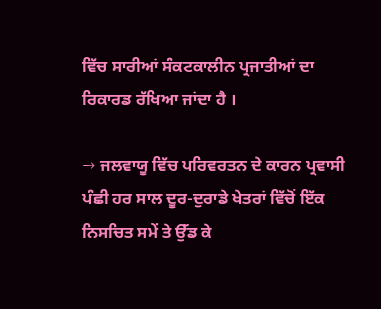ਵਿੱਚ ਸਾਰੀਆਂ ਸੰਕਟਕਾਲੀਨ ਪ੍ਰਜਾਤੀਆਂ ਦਾ ਰਿਕਾਰਡ ਰੱਖਿਆ ਜਾਂਦਾ ਹੈ ।

→ ਜਲਵਾਯੂ ਵਿੱਚ ਪਰਿਵਰਤਨ ਦੇ ਕਾਰਨ ਪ੍ਰਵਾਸੀ ਪੰਛੀ ਹਰ ਸਾਲ ਦੂਰ-ਦੁਰਾਡੇ ਖੇਤਰਾਂ ਵਿੱਚੋਂ ਇੱਕ ਨਿਸਚਿਤ ਸਮੇਂ ਤੇ ਉੱਡ ਕੇ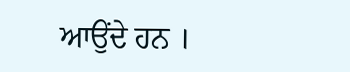ਆਉਂਦੇ ਹਨ ।